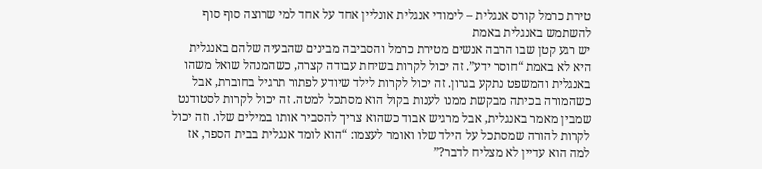טירת כרמל קורס אנגלית – לימודי אנגלית אונליין אחד על אחד למי שרוצה סוף סוף להשתמש באנגלית באמת
יש רגע קטן שבו הרבה אנשים מטירת כרמל והסביבה מבינים שהבעיה שלהם באנגלית היא לא באמת “חוסר ידע”. זה יכול לקרות בשיחת עבודה קצרה, כשהמנהל שואל משהו באנגלית והמשפט נתקע בגרון. זה יכול לקרות לילד שיודע לפתור תרגיל בחוברת, אבל כשהמורה בכיתה מבקשת ממנו לענות בקול הוא מסתכל למטה. זה יכול לקרות לסטודנט שמבין מאמר באנגלית, אבל מרגיש אבוד כשהוא צריך להסביר אותו במילים שלו. וזה יכול לקרות להורה שמסתכל על הילד שלו ואומר לעצמו: “הוא לומד אנגלית בבית הספר, אז למה הוא עדיין לא מצליח לדבר?”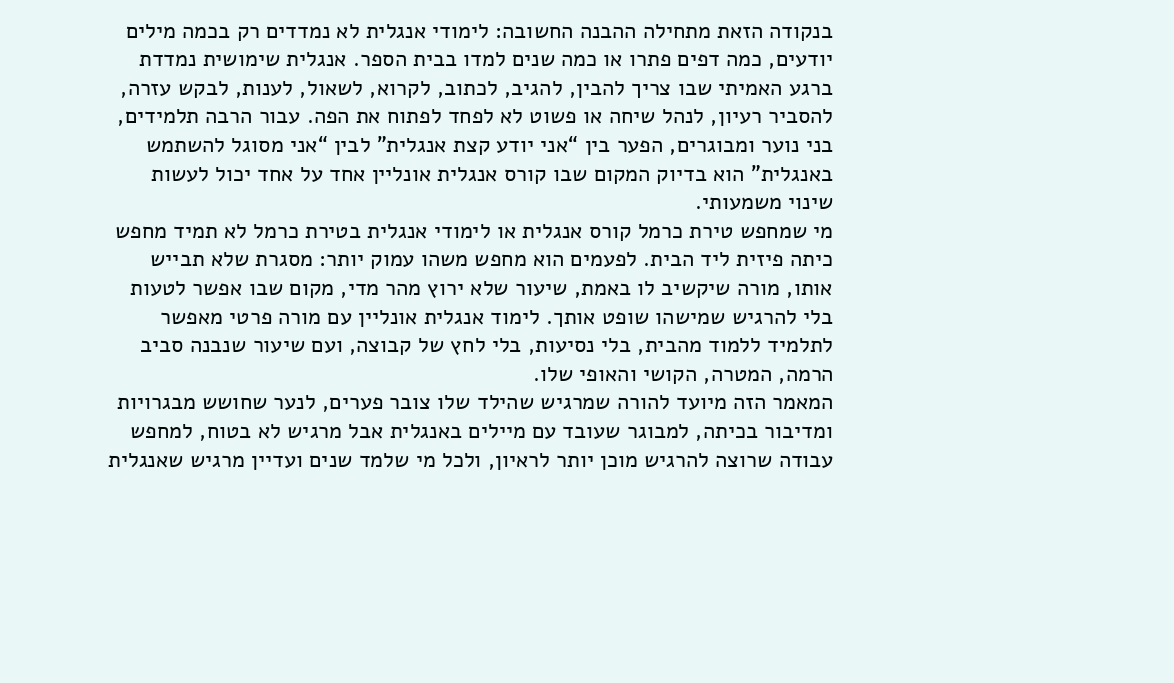בנקודה הזאת מתחילה ההבנה החשובה: לימודי אנגלית לא נמדדים רק בכמה מילים יודעים, כמה דפים פתרו או כמה שנים למדו בבית הספר. אנגלית שימושית נמדדת ברגע האמיתי שבו צריך להבין, להגיב, לכתוב, לקרוא, לשאול, לענות, לבקש עזרה, להסביר רעיון, לנהל שיחה או פשוט לא לפחד לפתוח את הפה. עבור הרבה תלמידים, בני נוער ומבוגרים, הפער בין “אני יודע קצת אנגלית” לבין “אני מסוגל להשתמש באנגלית” הוא בדיוק המקום שבו קורס אנגלית אונליין אחד על אחד יכול לעשות שינוי משמעותי.
מי שמחפש טירת כרמל קורס אנגלית או לימודי אנגלית בטירת כרמל לא תמיד מחפש כיתה פיזית ליד הבית. לפעמים הוא מחפש משהו עמוק יותר: מסגרת שלא תבייש אותו, מורה שיקשיב לו באמת, שיעור שלא ירוץ מהר מדי, מקום שבו אפשר לטעות בלי להרגיש שמישהו שופט אותך. לימוד אנגלית אונליין עם מורה פרטי מאפשר לתלמיד ללמוד מהבית, בלי נסיעות, בלי לחץ של קבוצה, ועם שיעור שנבנה סביב הרמה, המטרה, הקושי והאופי שלו.
המאמר הזה מיועד להורה שמרגיש שהילד שלו צובר פערים, לנער שחושש מבגרויות ומדיבור בכיתה, למבוגר שעובד עם מיילים באנגלית אבל מרגיש לא בטוח, למחפש עבודה שרוצה להרגיש מוכן יותר לראיון, ולכל מי שלמד שנים ועדיין מרגיש שאנגלית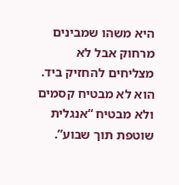היא משהו שמבינים מרחוק אבל לא מצליחים להחזיק ביד. הוא לא מבטיח קסמים ולא מבטיח “אנגלית שוטפת תוך שבוע”.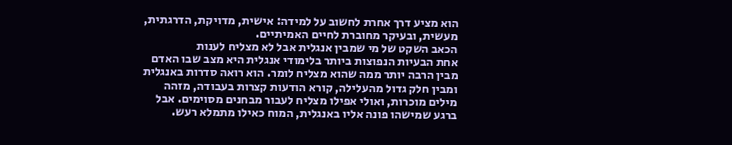הוא מציע דרך אחרת לחשוב על למידה: אישית, מדויקת, הדרגתית, מעשית, ובעיקר מחוברת לחיים האמיתיים.
הכאב השקט של מי שמבין אנגלית אבל לא מצליח לענות
אחת הבעיות הנפוצות ביותר בלימודי אנגלית היא מצב שבו האדם מבין הרבה יותר ממה שהוא מצליח לומר. הוא רואה סדרות באנגלית ומבין חלק גדול מהעלילה, קורא הודעות קצרות בעבודה, מזהה מילים מוכרות, ואולי אפילו מצליח לעבור מבחנים מסוימים. אבל ברגע שמישהו פונה אליו באנגלית, המוח כאילו מתמלא רעש.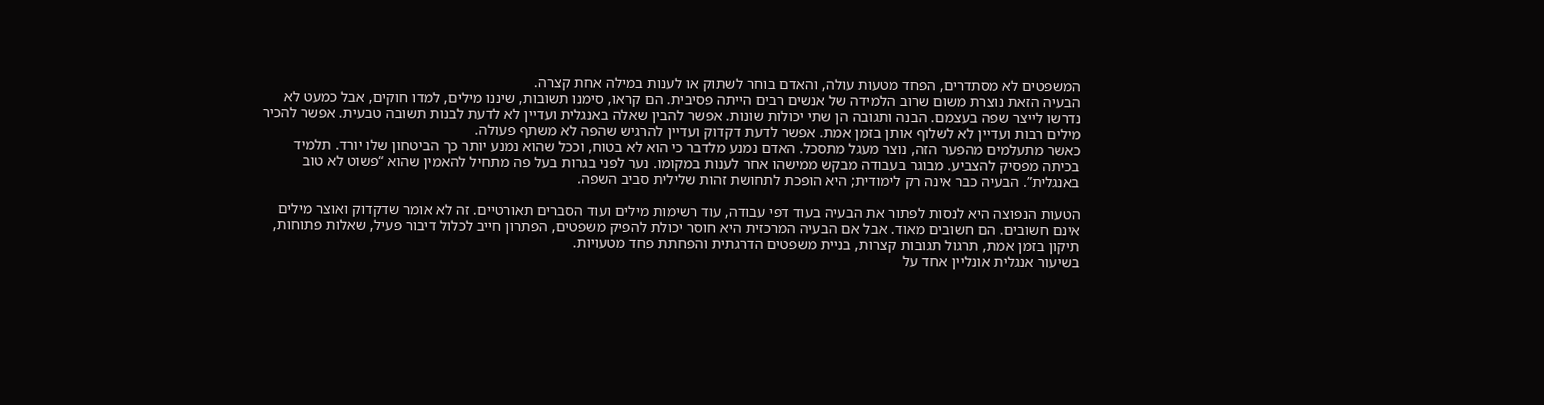המשפטים לא מסתדרים, הפחד מטעות עולה, והאדם בוחר לשתוק או לענות במילה אחת קצרה.
הבעיה הזאת נוצרת משום שרוב הלמידה של אנשים רבים הייתה פסיבית. הם קראו, סימנו תשובות, שיננו מילים, למדו חוקים, אבל כמעט לא נדרשו לייצר שפה בעצמם. הבנה ותגובה הן שתי יכולות שונות. אפשר להבין שאלה באנגלית ועדיין לא לדעת לבנות תשובה טבעית. אפשר להכיר מילים רבות ועדיין לא לשלוף אותן בזמן אמת. אפשר לדעת דקדוק ועדיין להרגיש שהפה לא משתף פעולה.
כאשר מתעלמים מהפער הזה, נוצר מעגל מתסכל. האדם נמנע מלדבר כי הוא לא בטוח, וככל שהוא נמנע יותר כך הביטחון שלו יורד. תלמיד בכיתה מפסיק להצביע. מבוגר בעבודה מבקש ממישהו אחר לענות במקומו. נער לפני בגרות בעל פה מתחיל להאמין שהוא “פשוט לא טוב באנגלית”. הבעיה כבר אינה רק לימודית; היא הופכת לתחושת זהות שלילית סביב השפה.

הטעות הנפוצה היא לנסות לפתור את הבעיה בעוד דפי עבודה, עוד רשימות מילים ועוד הסברים תאורטיים. זה לא אומר שדקדוק ואוצר מילים אינם חשובים. הם חשובים מאוד. אבל אם הבעיה המרכזית היא חוסר יכולת להפיק משפטים, הפתרון חייב לכלול דיבור פעיל, שאלות פתוחות, תיקון בזמן אמת, תרגול תגובות קצרות, בניית משפטים הדרגתית והפחתת פחד מטעויות.
בשיעור אנגלית אונליין אחד על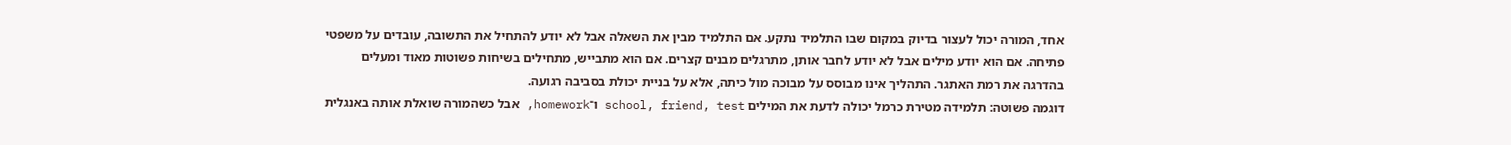אחד, המורה יכול לעצור בדיוק במקום שבו התלמיד נתקע. אם התלמיד מבין את השאלה אבל לא יודע להתחיל את התשובה, עובדים על משפטי פתיחה. אם הוא יודע מילים אבל לא יודע לחבר אותן, מתרגלים מבנים קצרים. אם הוא מתבייש, מתחילים בשיחות פשוטות מאוד ומעלים בהדרגה את רמת האתגר. התהליך אינו מבוסס על מבוכה מול כיתה, אלא על בניית יכולת בסביבה רגועה.
דוגמה פשוטה: תלמידה מטירת כרמל יכולה לדעת את המילים school, friend, test ו־homework, אבל כשהמורה שואלת אותה באנגלית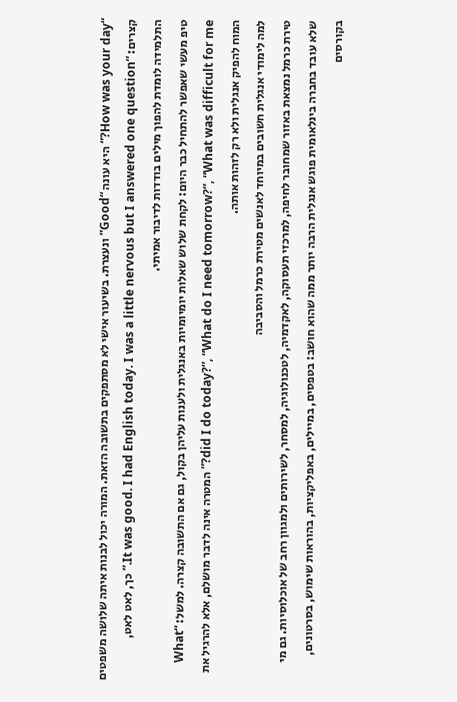“How was your day?” היא עונה “Good” ונעצרת. בשיעור אישי לא מסתפקים בתשובה הזאת. המורה יכול לבנות איתה שלושה משפטים קצרים: “It was good. I had English today. I was a little nervous but I answered one question.” כך, לאט לאט, התלמידה לומדת להפוך מילים בודדות לדיבור אמיתי.
טיפ מעשי שאפשר להתחיל כבר היום: לקחת שלוש שאלות יומיומיות באנגלית ולענות עליהן בקול, גם אם התשובה קצרה. למשל: “What did I do today?”, “What do I need tomorrow?”, “What was difficult for me?” המטרה אינה לדבר מושלם, אלא להרגיל את המוח להפיק אנגלית ולא רק לזהות אותה.
למה לימודי אנגלית חשובים במיוחד לאנשים מטירת כרמל והסביבה
טירת כרמל נמצאת באזור שמחובר לחיפה, למרכזי תעסוקה, לאקדמיה, לטכנולוגיה, למסחר, לשירותים ולמגוון רחב של אוכלוסיות. גם מי שלא עובד בחברה בינלאומית פוגש אנגלית הרבה יותר ממה שהוא חושב: בטפסים, במיילים, באפליקציות, בהוראות שימוש, בסרטונים, בקורסים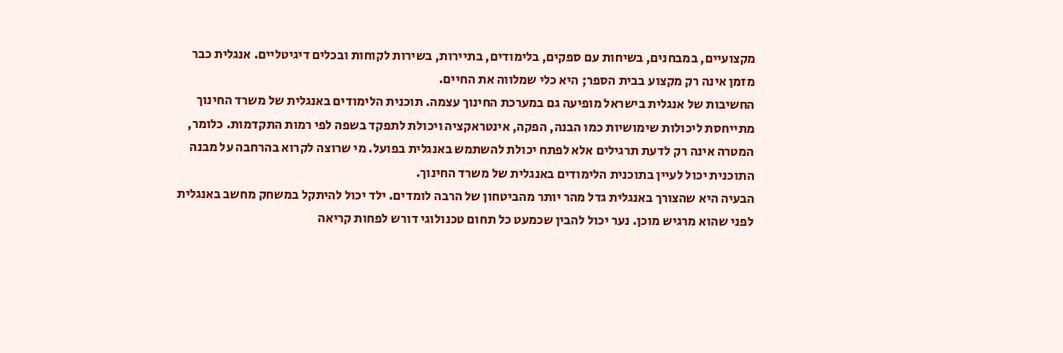מקצועיים, במבחנים, בשיחות עם ספקים, בלימודים, בתיירות, בשירות לקוחות ובכלים דיגיטליים. אנגלית כבר מזמן אינה רק מקצוע בבית הספר; היא כלי שמלווה את החיים.
החשיבות של אנגלית בישראל מופיעה גם במערכת החינוך עצמה. תוכנית הלימודים באנגלית של משרד החינוך מתייחסת ליכולות שימושיות כמו הבנה, הפקה, אינטראקציה ויכולת לתפקד בשפה לפי רמות התקדמות. כלומר, המטרה אינה רק לדעת תרגילים אלא לפתח יכולת להשתמש באנגלית בפועל. מי שרוצה לקרוא בהרחבה על מבנה התוכנית יכול לעיין בתוכנית הלימודים באנגלית של משרד החינוך.
הבעיה היא שהצורך באנגלית גדל מהר יותר מהביטחון של הרבה לומדים. ילד יכול להיתקל במשחק מחשב באנגלית לפני שהוא מרגיש מוכן. נער יכול להבין שכמעט כל תחום טכנולוגי דורש לפחות קריאה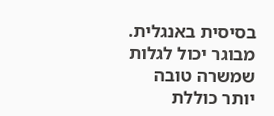בסיסית באנגלית. מבוגר יכול לגלות שמשרה טובה יותר כוללת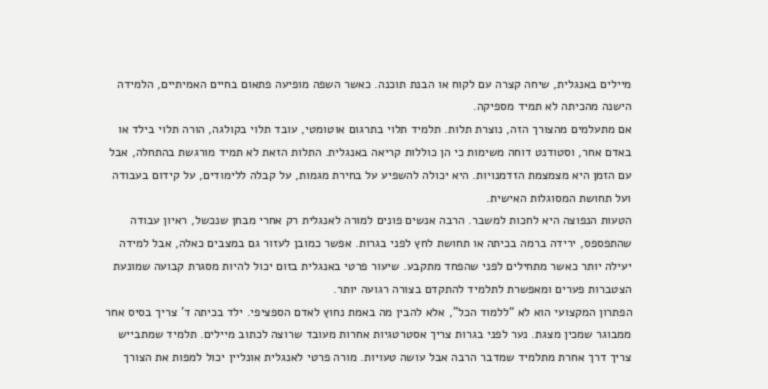מיילים באנגלית, שיחה קצרה עם לקוח או הבנת תוכנה. כאשר השפה מופיעה פתאום בחיים האמיתיים, הלמידה הישנה מהכיתה לא תמיד מספיקה.
אם מתעלמים מהצורך הזה, נוצרת תלות. תלמיד תלוי בתרגום אוטומטי, עובד תלוי בקולגה, הורה תלוי בילד או באדם אחר, וסטודנט דוחה משימות כי הן כוללות קריאה באנגלית. התלות הזאת לא תמיד מורגשת בהתחלה, אבל עם הזמן היא מצמצמת הזדמנויות. היא יכולה להשפיע על בחירת מגמות, על קבלה ללימודים, על קידום בעבודה ועל תחושת המסוגלות האישית.
הטעות הנפוצה היא לחכות למשבר. הרבה אנשים פונים למורה לאנגלית רק אחרי מבחן שנכשל, ראיון עבודה שהתפספס, ירידה ברמה בכיתה או תחושת לחץ לפני בגרות. אפשר כמובן לעזור גם במצבים כאלה, אבל למידה יעילה יותר כאשר מתחילים לפני שהפחד מתקבע. שיעור פרטי באנגלית בזום יכול להיות מסגרת קבועה שמונעת הצטברות פערים ומאפשרת לתלמיד להתקדם בצורה רגועה יותר.
הפתרון המקצועי הוא לא “ללמוד הכל”, אלא להבין מה באמת נחוץ לאדם הספציפי. ילד בכיתה ד' צריך בסיס אחר ממבוגר שמכין מצגת. נער לפני בגרות צריך אסטרטגיות אחרות מעובד שרוצה לכתוב מיילים. תלמיד שמתבייש צריך דרך אחרת מתלמיד שמדבר הרבה אבל עושה טעויות. מורה פרטי לאנגלית אונליין יכול למפות את הצורך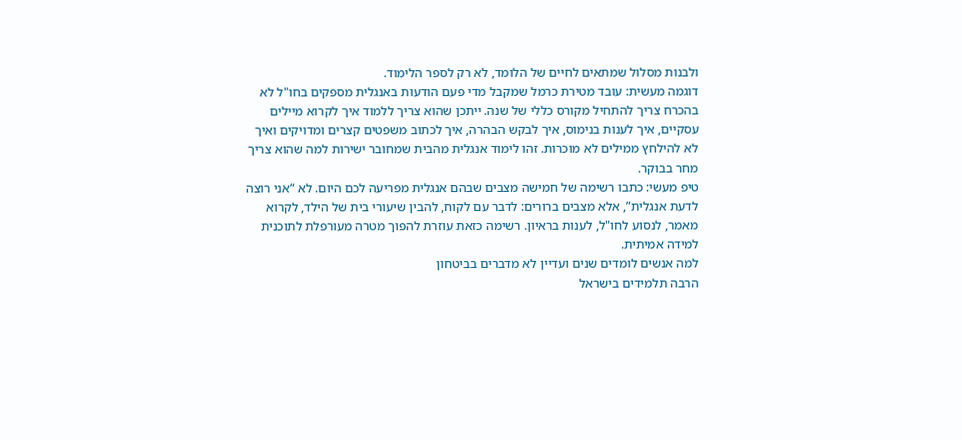ולבנות מסלול שמתאים לחיים של הלומד, לא רק לספר הלימוד.
דוגמה מעשית: עובד מטירת כרמל שמקבל מדי פעם הודעות באנגלית מספקים בחו"ל לא בהכרח צריך להתחיל מקורס כללי של שנה. ייתכן שהוא צריך ללמוד איך לקרוא מיילים עסקיים, איך לענות בנימוס, איך לבקש הבהרה, איך לכתוב משפטים קצרים ומדויקים ואיך לא להילחץ ממילים לא מוכרות. זהו לימוד אנגלית מהבית שמחובר ישירות למה שהוא צריך מחר בבוקר.
טיפ מעשי: כתבו רשימה של חמישה מצבים שבהם אנגלית מפריעה לכם היום. לא “אני רוצה לדעת אנגלית”, אלא מצבים ברורים: לדבר עם לקוח, להבין שיעורי בית של הילד, לקרוא מאמר, לנסוע לחו"ל, לענות בראיון. רשימה כזאת עוזרת להפוך מטרה מעורפלת לתוכנית למידה אמיתית.
למה אנשים לומדים שנים ועדיין לא מדברים בביטחון
הרבה תלמידים בישראל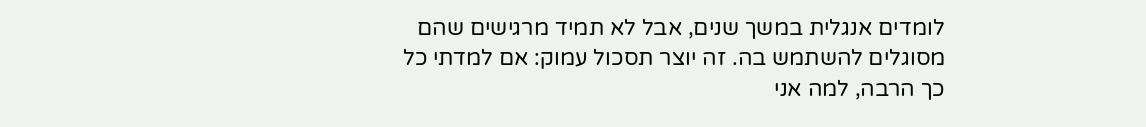לומדים אנגלית במשך שנים, אבל לא תמיד מרגישים שהם מסוגלים להשתמש בה. זה יוצר תסכול עמוק: אם למדתי כל כך הרבה, למה אני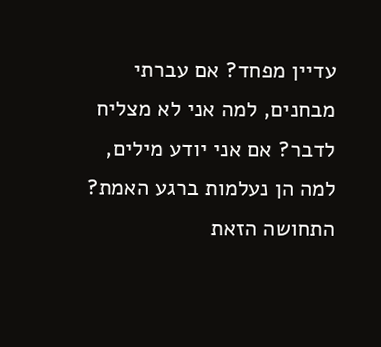עדיין מפחד? אם עברתי מבחנים, למה אני לא מצליח לדבר? אם אני יודע מילים, למה הן נעלמות ברגע האמת? התחושה הזאת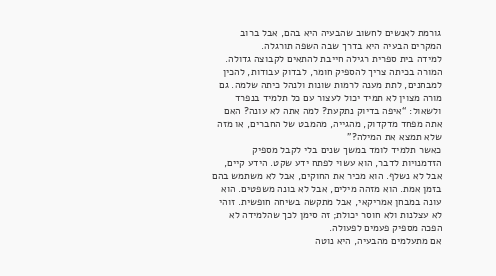גורמת לאנשים לחשוב שהבעיה היא בהם, אבל ברוב המקרים הבעיה היא בדרך שבה השפה תורגלה.
למידה בית ספרית רגילה חייבת להתאים לקבוצה גדולה. המורה בכיתה צריך להספיק חומר, לבדוק עבודות, להכין למבחנים, לתת מענה לרמות שונות ולנהל כיתה שלמה. גם מורה מצוין לא תמיד יכול לעצור עם כל תלמיד בנפרד ולשאול: “איפה בדיוק נתקעת? למה אתה לא עונה? האם אתה מפחד מדקדוק, מהגייה, מהמבט של החברים, או מזה שלא תמצא את המילה?”
כאשר תלמיד לומד במשך שנים בלי לקבל מספיק הזדמנויות לדבר, הוא עשוי לפתח ידע שקט. הידע קיים, אבל לא נשלף. הוא מכיר את החוקים, אבל לא משתמש בהם בזמן אמת. הוא מזהה מילים, אבל לא בונה משפטים. הוא עונה במבחן אמריקאי, אבל מתקשה בשיחה חופשית. זוהי לא עצלנות ולא חוסר יכולת; זה סימן לכך שהלמידה לא הפכה מספיק פעמים לפעולה.
אם מתעלמים מהבעיה, היא נוטה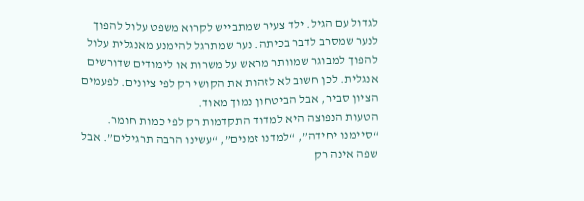לגדול עם הגיל. ילד צעיר שמתבייש לקרוא משפט עלול להפוך לנער שמסרב לדבר בכיתה. נער שמתרגל להימנע מאנגלית עלול להפוך למבוגר שמוותר מראש על משרות או לימודים שדורשים אנגלית. לכן חשוב לא לזהות את הקושי רק לפי ציונים. לפעמים הציון סביר, אבל הביטחון נמוך מאוד.
הטעות הנפוצה היא למדוד התקדמות רק לפי כמות חומר. “סיימנו יחידה”, “למדנו זמנים”, “עשינו הרבה תרגילים”. אבל שפה אינה רק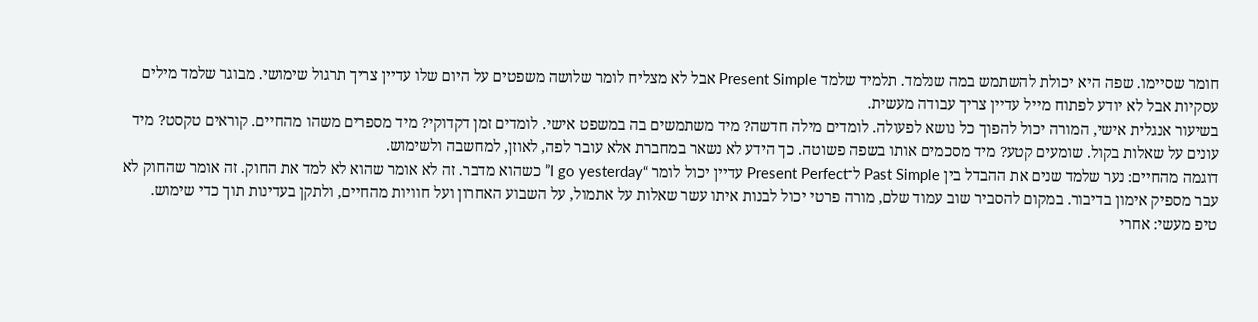חומר שסיימו. שפה היא יכולת להשתמש במה שנלמד. תלמיד שלמד Present Simple אבל לא מצליח לומר שלושה משפטים על היום שלו עדיין צריך תרגול שימושי. מבוגר שלמד מילים עסקיות אבל לא יודע לפתוח מייל עדיין צריך עבודה מעשית.
בשיעור אנגלית אישי, המורה יכול להפוך כל נושא לפעולה. לומדים מילה חדשה? מיד משתמשים בה במשפט אישי. לומדים זמן דקדוקי? מיד מספרים משהו מהחיים. קוראים טקסט? מיד עונים על שאלות בקול. שומעים קטע? מיד מסכמים אותו בשפה פשוטה. כך הידע לא נשאר במחברת אלא עובר לפה, לאוזן, למחשבה ולשימוש.
דוגמה מהחיים: נער שלמד שנים את ההבדל בין Past Simple ל־Present Perfect עדיין יכול לומר “I go yesterday” כשהוא מדבר. זה לא אומר שהוא לא למד את החוק. זה אומר שהחוק לא עבר מספיק אימון בדיבור. במקום להסביר שוב עמוד שלם, מורה פרטי יכול לבנות איתו עשר שאלות על אתמול, על השבוע האחרון ועל חוויות מהחיים, ולתקן בעדינות תוך כדי שימוש.
טיפ מעשי: אחרי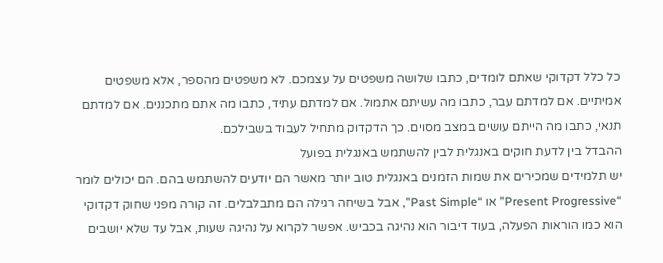כל כלל דקדוקי שאתם לומדים, כתבו שלושה משפטים על עצמכם. לא משפטים מהספר, אלא משפטים אמיתיים. אם למדתם עבר, כתבו מה עשיתם אתמול. אם למדתם עתיד, כתבו מה אתם מתכננים. אם למדתם תנאי, כתבו מה הייתם עושים במצב מסוים. כך הדקדוק מתחיל לעבוד בשבילכם.
ההבדל בין לדעת חוקים באנגלית לבין להשתמש באנגלית בפועל
יש תלמידים שמכירים את שמות הזמנים באנגלית טוב יותר מאשר הם יודעים להשתמש בהם. הם יכולים לומר “Present Progressive” או “Past Simple”, אבל בשיחה רגילה הם מתבלבלים. זה קורה מפני שחוק דקדוקי הוא כמו הוראות הפעלה, בעוד דיבור הוא נהיגה בכביש. אפשר לקרוא על נהיגה שעות, אבל עד שלא יושבים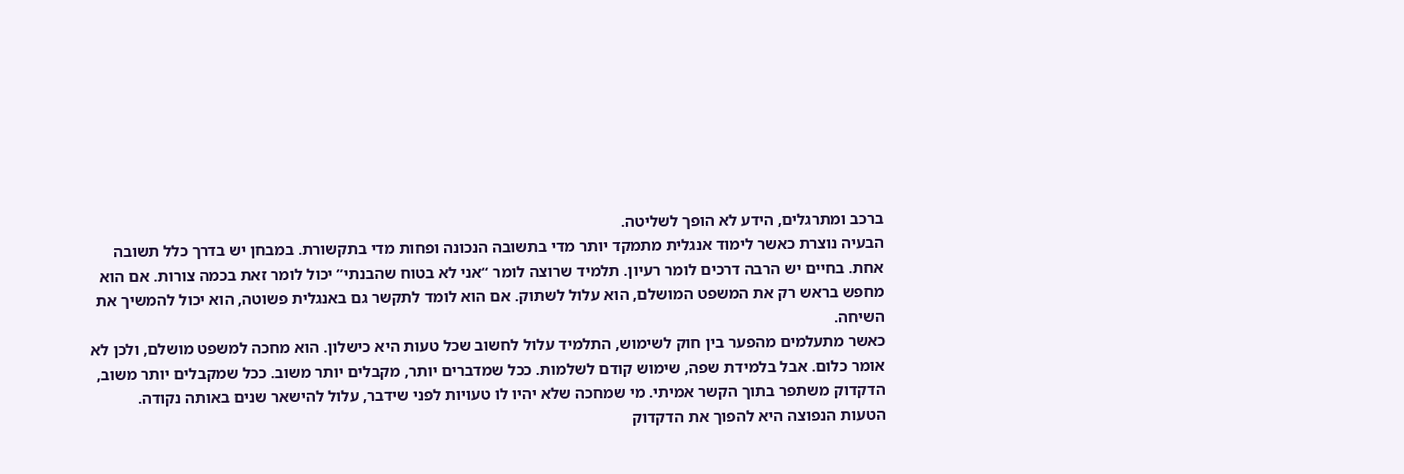ברכב ומתרגלים, הידע לא הופך לשליטה.
הבעיה נוצרת כאשר לימוד אנגלית מתמקד יותר מדי בתשובה הנכונה ופחות מדי בתקשורת. במבחן יש בדרך כלל תשובה אחת. בחיים יש הרבה דרכים לומר רעיון. תלמיד שרוצה לומר “אני לא בטוח שהבנתי” יכול לומר זאת בכמה צורות. אם הוא מחפש בראש רק את המשפט המושלם, הוא עלול לשתוק. אם הוא לומד לתקשר גם באנגלית פשוטה, הוא יכול להמשיך את השיחה.
כאשר מתעלמים מהפער בין חוק לשימוש, התלמיד עלול לחשוב שכל טעות היא כישלון. הוא מחכה למשפט מושלם, ולכן לא אומר כלום. אבל בלמידת שפה, שימוש קודם לשלמות. ככל שמדברים יותר, מקבלים יותר משוב. ככל שמקבלים יותר משוב, הדקדוק משתפר בתוך הקשר אמיתי. מי שמחכה שלא יהיו לו טעויות לפני שידבר, עלול להישאר שנים באותה נקודה.
הטעות הנפוצה היא להפוך את הדקדוק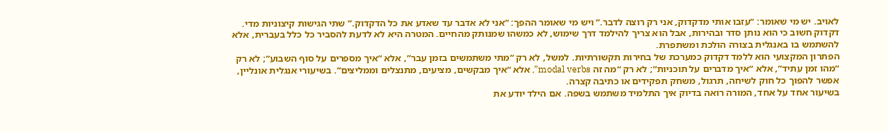לאויב. יש מי שאומר: “עזבו אותי מדקדוק, אני רק רוצה לדבר.” ויש מי שאומר ההפך: “אני לא אדבר עד שאדע את כל הדקדוק.” שתי הגישות קיצוניות מדי. דקדוק חשוב כי הוא נותן סדר ובהירות, אבל הוא צריך להילמד דרך שימוש, לא כמשהו שמנותק מהחיים. המטרה היא לא לדעת להסביר כל כלל בעברית, אלא להשתמש בו באנגלית בצורה הולכת ומשתפרת.
הפתרון המקצועי הוא ללמד דקדוק כמערכת של בחירות תקשורתיות. למשל, לא רק “מתי משתמשים בזמן עבר”, אלא “איך מספרים על סוף השבוע”; לא רק “מהו זמן עתיד”, אלא “איך מדברים על תוכניות”; לא רק “מה זה modal verbs”, אלא “איך מבקשים, מציעים, מתנצלים וממליצים”. בשיעורי אנגלית אונליין, אפשר להפוך כל חוק לשיחה, תרגול, משחק תפקידים או כתיבה קצרה.
בשיעור אחד על אחד, המורה רואה בדיוק איך התלמיד משתמש בשפה. אם הילד יודע את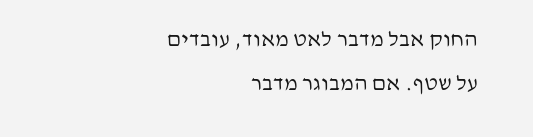החוק אבל מדבר לאט מאוד, עובדים על שטף. אם המבוגר מדבר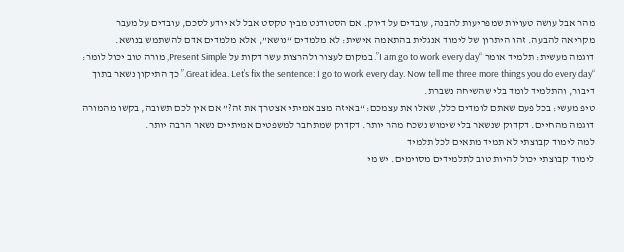מהר אבל עושה טעויות שמפריעות להבנה, עובדים על דיוק. אם הסטודנט מבין טקסט אבל לא יודע לסכם, עובדים על מעבר מקריאה להבעה. זהו היתרון של לימוד אנגלית בהתאמה אישית: לא מלמדים “נושא”, אלא מלמדים אדם להשתמש בנושא.
דוגמה מעשית: תלמיד אומר “I am go to work every day”. במקום לעצור ולהרצות עשר דקות על Present Simple, מורה טוב יכול לומר: “Great idea. Let’s fix the sentence: I go to work every day. Now tell me three more things you do every day.” כך התיקון נשאר בתוך דיבור, והתלמיד לומד בלי שהשיחה נשברת.
טיפ מעשי: בכל פעם שאתם לומדים כלל, שאלו את עצמכם: “באיזה מצב אמיתי אצטרך את זה?” אם אין לכם תשובה, בקשו מהמורה דוגמה מהחיים. דקדוק שנשאר בלי שימוש נשכח מהר יותר. דקדוק שמתחבר למשפטים אמיתיים נשאר הרבה יותר.
למה לימוד קבוצתי לא תמיד מתאים לכל תלמיד
לימוד קבוצתי יכול להיות טוב לתלמידים מסוימים. יש מי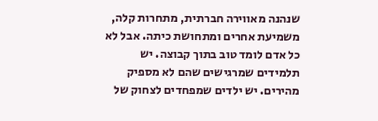שנהנה מאווירה חברתית, מתחרות קלה, משמיעת אחרים ומתחושת כיתה. אבל לא כל אדם לומד טוב בתוך קבוצה. יש תלמידים שמרגישים שהם לא מספיק מהירים. יש ילדים שמפחדים לצחוק של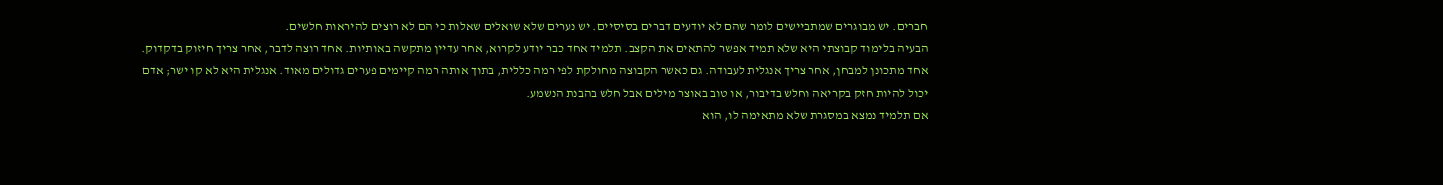חברים. יש מבוגרים שמתביישים לומר שהם לא יודעים דברים בסיסיים. יש נערים שלא שואלים שאלות כי הם לא רוצים להיראות חלשים.
הבעיה בלימוד קבוצתי היא שלא תמיד אפשר להתאים את הקצב. תלמיד אחד כבר יודע לקרוא, אחר עדיין מתקשה באותיות. אחד רוצה לדבר, אחר צריך חיזוק בדקדוק. אחד מתכונן למבחן, אחר צריך אנגלית לעבודה. גם כאשר הקבוצה מחולקת לפי רמה כללית, בתוך אותה רמה קיימים פערים גדולים מאוד. אנגלית היא לא קו ישר; אדם יכול להיות חזק בקריאה וחלש בדיבור, או טוב באוצר מילים אבל חלש בהבנת הנשמע.
אם תלמיד נמצא במסגרת שלא מתאימה לו, הוא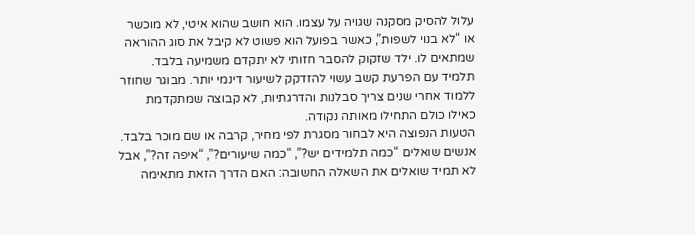עלול להסיק מסקנה שגויה על עצמו. הוא חושב שהוא איטי, לא מוכשר או “לא בנוי לשפות”, כאשר בפועל הוא פשוט לא קיבל את סוג ההוראה שמתאים לו. ילד שזקוק להסבר חזותי לא יתקדם משמיעה בלבד. תלמיד עם הפרעת קשב עשוי להזדקק לשיעור דינמי יותר. מבוגר שחוזר ללמוד אחרי שנים צריך סבלנות והדרגתיות, לא קבוצה שמתקדמת כאילו כולם התחילו מאותה נקודה.
הטעות הנפוצה היא לבחור מסגרת לפי מחיר, קרבה או שם מוכר בלבד. אנשים שואלים “כמה תלמידים יש?”, “כמה שיעורים?”, “איפה זה?”, אבל לא תמיד שואלים את השאלה החשובה: האם הדרך הזאת מתאימה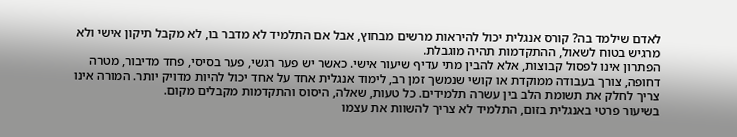לאדם שילמד בה? קורס אנגלית יכול להיראות מרשים מבחוץ, אבל אם התלמיד לא מדבר בו, לא מקבל תיקון אישי ולא מרגיש בטוח לשאול, ההתקדמות תהיה מוגבלת.
הפתרון אינו לפסול קבוצות, אלא להבין מתי עדיף שיעור אישי. כאשר יש פער רגשי, פער בסיסי, פחד מדיבור, מטרה דחופה, צורך בעבודה ממוקדת או קושי שנמשך זמן רב, לימוד אנגלית אחד על אחד יכול להיות מדויק יותר. המורה אינו צריך לחלק את תשומת הלב בין עשרה תלמידים. כל טעות, שאלה, היסוס והתקדמות מקבלים מקום.
בשיעור פרטי באנגלית בזום, התלמיד לא צריך להשוות את עצמו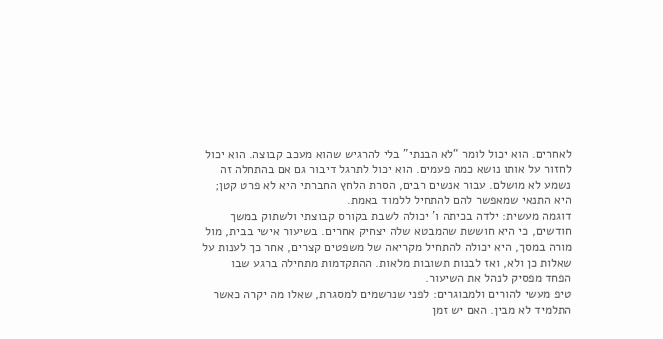לאחרים. הוא יכול לומר “לא הבנתי” בלי להרגיש שהוא מעכב קבוצה. הוא יכול לחזור על אותו נושא כמה פעמים. הוא יכול לתרגל דיבור גם אם בהתחלה זה נשמע לא מושלם. עבור אנשים רבים, הסרת הלחץ החברתי היא לא פרט קטן; היא התנאי שמאפשר להם להתחיל ללמוד באמת.
דוגמה מעשית: ילדה בכיתה ו' יכולה לשבת בקורס קבוצתי ולשתוק במשך חודשים, כי היא חוששת שהמבטא שלה יצחיק אחרים. בשיעור אישי בבית, מול מורה במסך, היא יכולה להתחיל מקריאה של משפטים קצרים, אחר כך לענות על שאלות כן ולא, ואז לבנות תשובות מלאות. ההתקדמות מתחילה ברגע שבו הפחד מפסיק לנהל את השיעור.
טיפ מעשי להורים ולמבוגרים: לפני שנרשמים למסגרת, שאלו מה יקרה כאשר התלמיד לא מבין. האם יש זמן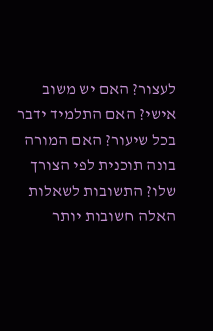לעצור? האם יש משוב אישי? האם התלמיד ידבר בכל שיעור? האם המורה בונה תוכנית לפי הצורך שלו? התשובות לשאלות האלה חשובות יותר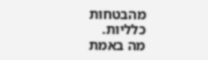מהבטחות כלליות.
מה באמת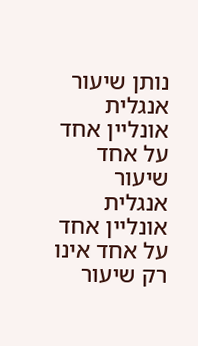נותן שיעור אנגלית אונליין אחד על אחד
שיעור אנגלית אונליין אחד על אחד אינו רק שיעור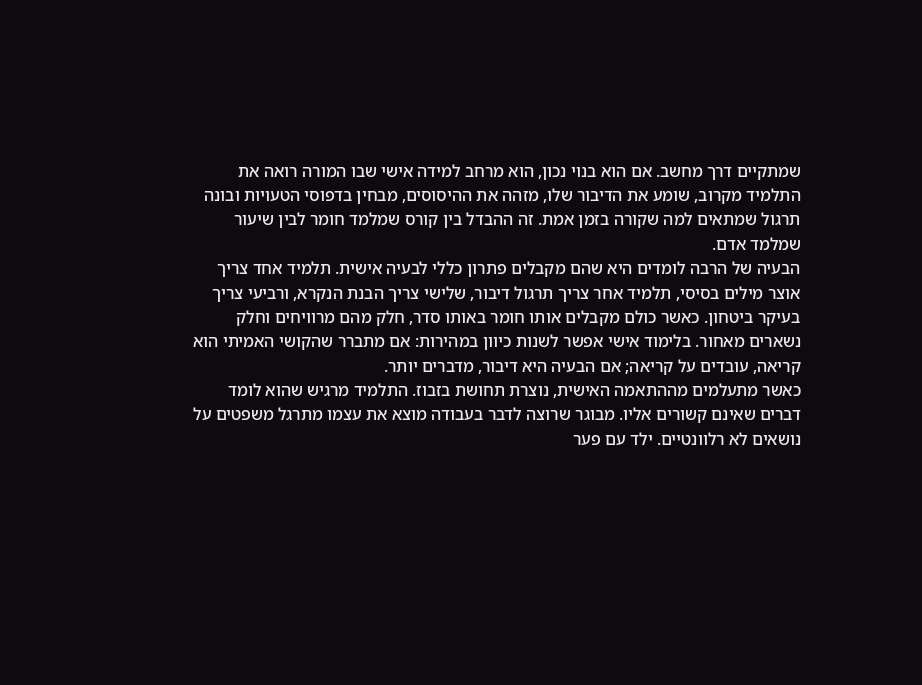שמתקיים דרך מחשב. אם הוא בנוי נכון, הוא מרחב למידה אישי שבו המורה רואה את התלמיד מקרוב, שומע את הדיבור שלו, מזהה את ההיסוסים, מבחין בדפוסי הטעויות ובונה תרגול שמתאים למה שקורה בזמן אמת. זה ההבדל בין קורס שמלמד חומר לבין שיעור שמלמד אדם.
הבעיה של הרבה לומדים היא שהם מקבלים פתרון כללי לבעיה אישית. תלמיד אחד צריך אוצר מילים בסיסי, תלמיד אחר צריך תרגול דיבור, שלישי צריך הבנת הנקרא, ורביעי צריך בעיקר ביטחון. כאשר כולם מקבלים אותו חומר באותו סדר, חלק מהם מרוויחים וחלק נשארים מאחור. בלימוד אישי אפשר לשנות כיוון במהירות: אם מתברר שהקושי האמיתי הוא קריאה, עובדים על קריאה; אם הבעיה היא דיבור, מדברים יותר.
כאשר מתעלמים מההתאמה האישית, נוצרת תחושת בזבוז. התלמיד מרגיש שהוא לומד דברים שאינם קשורים אליו. מבוגר שרוצה לדבר בעבודה מוצא את עצמו מתרגל משפטים על נושאים לא רלוונטיים. ילד עם פער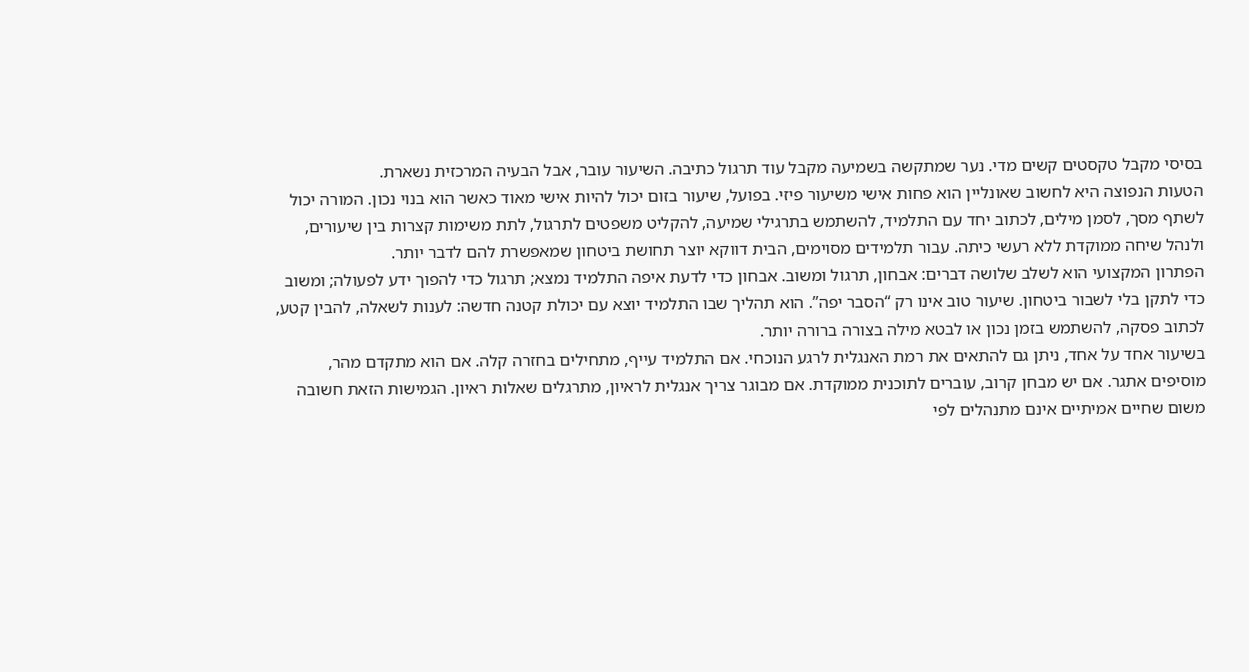בסיסי מקבל טקסטים קשים מדי. נער שמתקשה בשמיעה מקבל עוד תרגול כתיבה. השיעור עובר, אבל הבעיה המרכזית נשארת.
הטעות הנפוצה היא לחשוב שאונליין הוא פחות אישי משיעור פיזי. בפועל, שיעור בזום יכול להיות אישי מאוד כאשר הוא בנוי נכון. המורה יכול לשתף מסך, לסמן מילים, לכתוב יחד עם התלמיד, להשתמש בתרגילי שמיעה, להקליט משפטים לתרגול, לתת משימות קצרות בין שיעורים, ולנהל שיחה ממוקדת ללא רעשי כיתה. עבור תלמידים מסוימים, הבית דווקא יוצר תחושת ביטחון שמאפשרת להם לדבר יותר.
הפתרון המקצועי הוא לשלב שלושה דברים: אבחון, תרגול ומשוב. אבחון כדי לדעת איפה התלמיד נמצא; תרגול כדי להפוך ידע לפעולה; ומשוב כדי לתקן בלי לשבור ביטחון. שיעור טוב אינו רק “הסבר יפה”. הוא תהליך שבו התלמיד יוצא עם יכולת קטנה חדשה: לענות לשאלה, להבין קטע, לכתוב פסקה, להשתמש בזמן נכון או לבטא מילה בצורה ברורה יותר.
בשיעור אחד על אחד, ניתן גם להתאים את רמת האנגלית לרגע הנוכחי. אם התלמיד עייף, מתחילים בחזרה קלה. אם הוא מתקדם מהר, מוסיפים אתגר. אם יש מבחן קרוב, עוברים לתוכנית ממוקדת. אם מבוגר צריך אנגלית לראיון, מתרגלים שאלות ראיון. הגמישות הזאת חשובה משום שחיים אמיתיים אינם מתנהלים לפי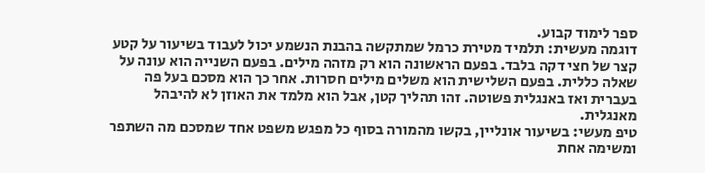ספר לימוד קבוע.
דוגמה מעשית: תלמיד מטירת כרמל שמתקשה בהבנת הנשמע יכול לעבוד בשיעור על קטע קצר של חצי דקה בלבד. בפעם הראשונה הוא רק מזהה מילים. בפעם השנייה הוא עונה על שאלה כללית. בפעם השלישית הוא משלים מילים חסרות. אחר כך הוא מסכם בעל פה בעברית ואז באנגלית פשוטה. זהו תהליך קטן, אבל הוא מלמד את האוזן לא להיבהל מאנגלית.
טיפ מעשי: בשיעור אונליין, בקשו מהמורה בסוף כל מפגש משפט אחד שמסכם מה השתפר ומשימה אחת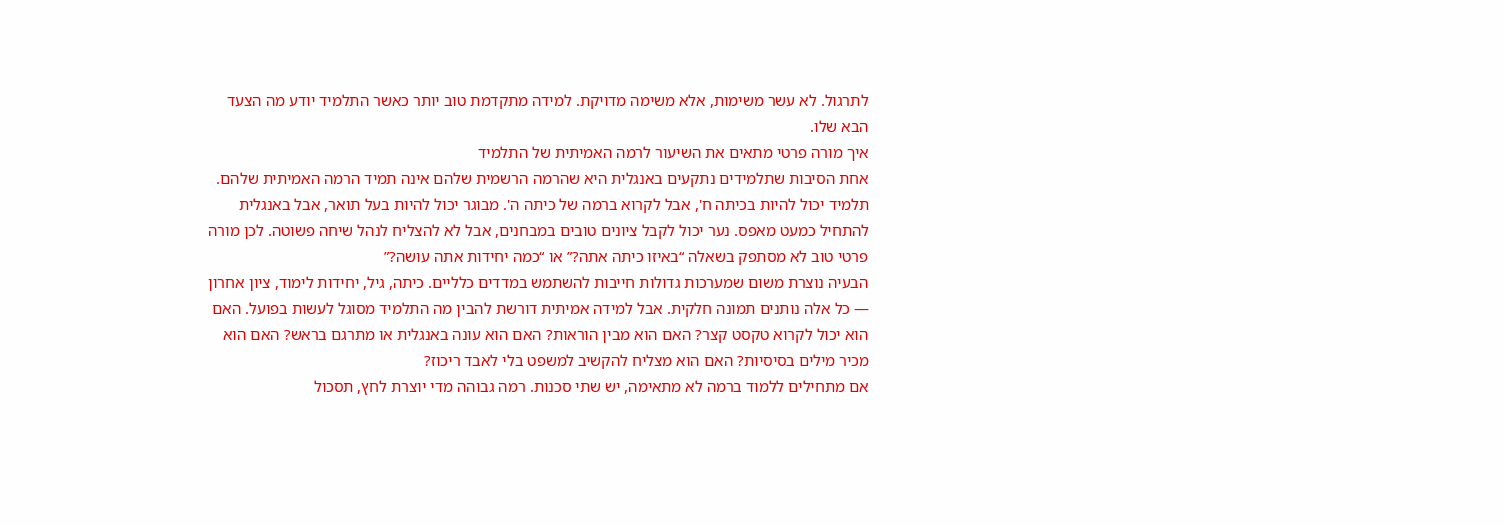לתרגול. לא עשר משימות, אלא משימה מדויקת. למידה מתקדמת טוב יותר כאשר התלמיד יודע מה הצעד הבא שלו.
איך מורה פרטי מתאים את השיעור לרמה האמיתית של התלמיד
אחת הסיבות שתלמידים נתקעים באנגלית היא שהרמה הרשמית שלהם אינה תמיד הרמה האמיתית שלהם. תלמיד יכול להיות בכיתה ח', אבל לקרוא ברמה של כיתה ה'. מבוגר יכול להיות בעל תואר, אבל באנגלית להתחיל כמעט מאפס. נער יכול לקבל ציונים טובים במבחנים, אבל לא להצליח לנהל שיחה פשוטה. לכן מורה פרטי טוב לא מסתפק בשאלה “באיזו כיתה אתה?” או “כמה יחידות אתה עושה?”
הבעיה נוצרת משום שמערכות גדולות חייבות להשתמש במדדים כלליים. כיתה, גיל, יחידות לימוד, ציון אחרון — כל אלה נותנים תמונה חלקית. אבל למידה אמיתית דורשת להבין מה התלמיד מסוגל לעשות בפועל. האם הוא יכול לקרוא טקסט קצר? האם הוא מבין הוראות? האם הוא עונה באנגלית או מתרגם בראש? האם הוא מכיר מילים בסיסיות? האם הוא מצליח להקשיב למשפט בלי לאבד ריכוז?
אם מתחילים ללמוד ברמה לא מתאימה, יש שתי סכנות. רמה גבוהה מדי יוצרת לחץ, תסכול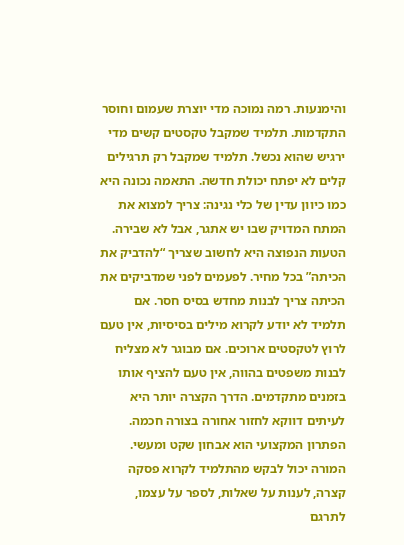והימנעות. רמה נמוכה מדי יוצרת שעמום וחוסר התקדמות. תלמיד שמקבל טקסטים קשים מדי ירגיש שהוא נכשל. תלמיד שמקבל רק תרגילים קלים לא יפתח יכולת חדשה. התאמה נכונה היא כמו כיוון עדין של כלי נגינה: צריך למצוא את המתח המדויק שבו יש אתגר, אבל לא שבירה.
הטעות הנפוצה היא לחשוב שצריך “להדביק את הכיתה” בכל מחיר. לפעמים לפני שמדביקים את הכיתה צריך לבנות מחדש בסיס חסר. אם תלמיד לא יודע לקרוא מילים בסיסיות, אין טעם לרוץ לטקסטים ארוכים. אם מבוגר לא מצליח לבנות משפטים בהווה, אין טעם להציף אותו בזמנים מתקדמים. הדרך הקצרה יותר היא לעיתים דווקא לחזור אחורה בצורה חכמה.
הפתרון המקצועי הוא אבחון שקט ומעשי. המורה יכול לבקש מהתלמיד לקרוא פסקה קצרה, לענות על שאלות, לספר על עצמו, לתרגם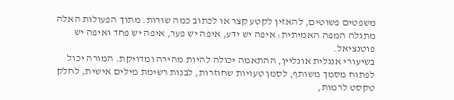משפטים פשוטים, להאזין לקטע קצר או לכתוב כמה שורות. מתוך הפעולות האלה מתגלה המפה האמיתית: איפה יש ידע, איפה יש פער, איפה יש פחד ואיפה יש פוטנציאל.
בשיעורי אנגלית אונליין, ההתאמה יכולה להיות מהירה ומדויקת. המורה יכול לפתוח מסמך משותף, לסמן טעויות שחוזרות, לבנות רשימת מילים אישית, לחלק טקסט לרמות,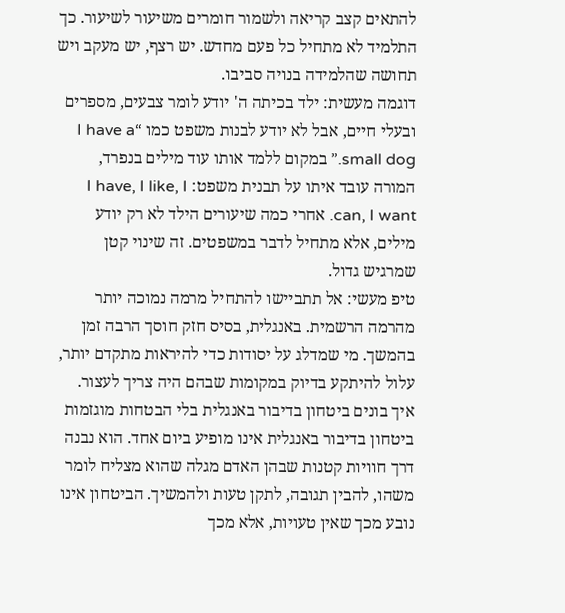להתאים קצב קריאה ולשמור חומרים משיעור לשיעור. כך התלמיד לא מתחיל כל פעם מחדש. יש רצף, יש מעקב ויש תחושה שהלמידה בנויה סביבו.
דוגמה מעשית: ילד בכיתה ה' יודע לומר צבעים, מספרים ובעלי חיים, אבל לא יודע לבנות משפט כמו “I have a small dog.” במקום ללמד אותו עוד מילים בנפרד, המורה עובד איתו על תבנית משפט: I have, I like, I can, I want. אחרי כמה שיעורים הילד לא רק יודע מילים, אלא מתחיל לדבר במשפטים. זה שינוי קטן שמרגיש גדול.
טיפ מעשי: אל תתביישו להתחיל מרמה נמוכה יותר מהרמה הרשמית. באנגלית, בסיס חזק חוסך הרבה זמן בהמשך. מי שמדלג על יסודות כדי להיראות מתקדם יותר, עלול להיתקע בדיוק במקומות שבהם היה צריך לעצור.
איך בונים ביטחון בדיבור באנגלית בלי הבטחות מוגזמות
ביטחון בדיבור באנגלית אינו מופיע ביום אחד. הוא נבנה דרך חוויות קטנות שבהן האדם מגלה שהוא מצליח לומר משהו, להבין תגובה, לתקן טעות ולהמשיך. הביטחון אינו נובע מכך שאין טעויות, אלא מכך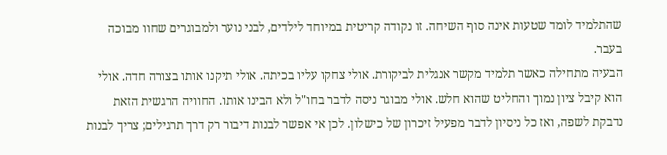שהתלמיד לומד שטעות אינה סוף השיחה. זו נקודה קריטית במיוחד לילדים, לבני נוער ולמבוגרים שחוו מבוכה בעבר.
הבעיה מתחילה כאשר תלמיד מקשר אנגלית לביקורת. אולי צחקו עליו בכיתה. אולי תיקנו אותו בצורה חדה. אולי הוא קיבל ציון נמוך והחליט שהוא חלש. אולי מבוגר ניסה לדבר בחו"ל ולא הבינו אותו. החוויה הרגשית הזאת נדבקת לשפה, ואז כל ניסיון לדבר מפעיל זיכרון של כישלון. לכן אי אפשר לבנות דיבור רק דרך תרגילים; צריך לבנות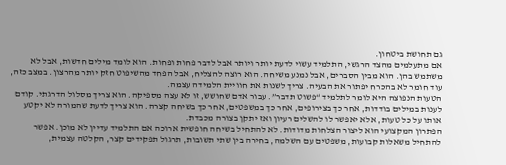גם תחושת ביטחון.
אם מתעלמים מהצד הרגשי, התלמיד עשוי לדעת יותר ויותר אבל לדבר פחות ופחות. הוא לומד מילים חדשות, אבל לא משתמש בהן. הוא מבין הסברים, אבל נמנע משיחה. הוא רוצה להצליח, אבל הפחד מהשיפוט חזק יותר מהרצון. במצב כזה, עוד חומר לא בהכרח יפתור את הבעיה. צריך לשנות את חוויית הלמידה עצמה.
הטעות הנפוצה היא לומר לתלמיד “פשוט תדבר”. עבור אדם שחושש, זו לא עצה מספיקה. הוא צריך מסלול הדרגתי. קודם לענות במילים בודדות, אחר כך בצירופים, אחר כך במשפטים, אחר כך בשיחה קצרה. הוא צריך לדעת שהמורה לא יקטע אותו על כל טעות, אלא יאפשר לו להשלים רעיון ואז יתקן בצורה מכבדת.
הפתרון המקצועי הוא ליצור הצלחות מדודות. לא להתחיל בשיחה חופשית ארוכה אם התלמיד עדיין לא מוכן. אפשר להתחיל משאלות קבועות, משפטים עם השלמה, בחירה בין שתי תשובות, תרגול תפקידים קצר, הקלטה עצמית,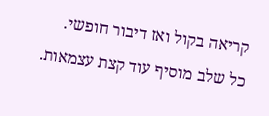קריאה בקול ואז דיבור חופשי. כל שלב מוסיף עוד קצת עצמאות.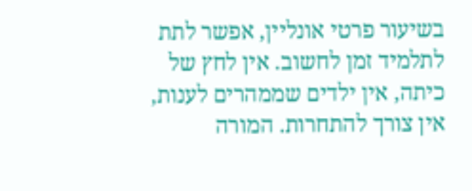בשיעור פרטי אונליין, אפשר לתת לתלמיד זמן לחשוב. אין לחץ של כיתה, אין ילדים שממהרים לענות, אין צורך להתחרות. המורה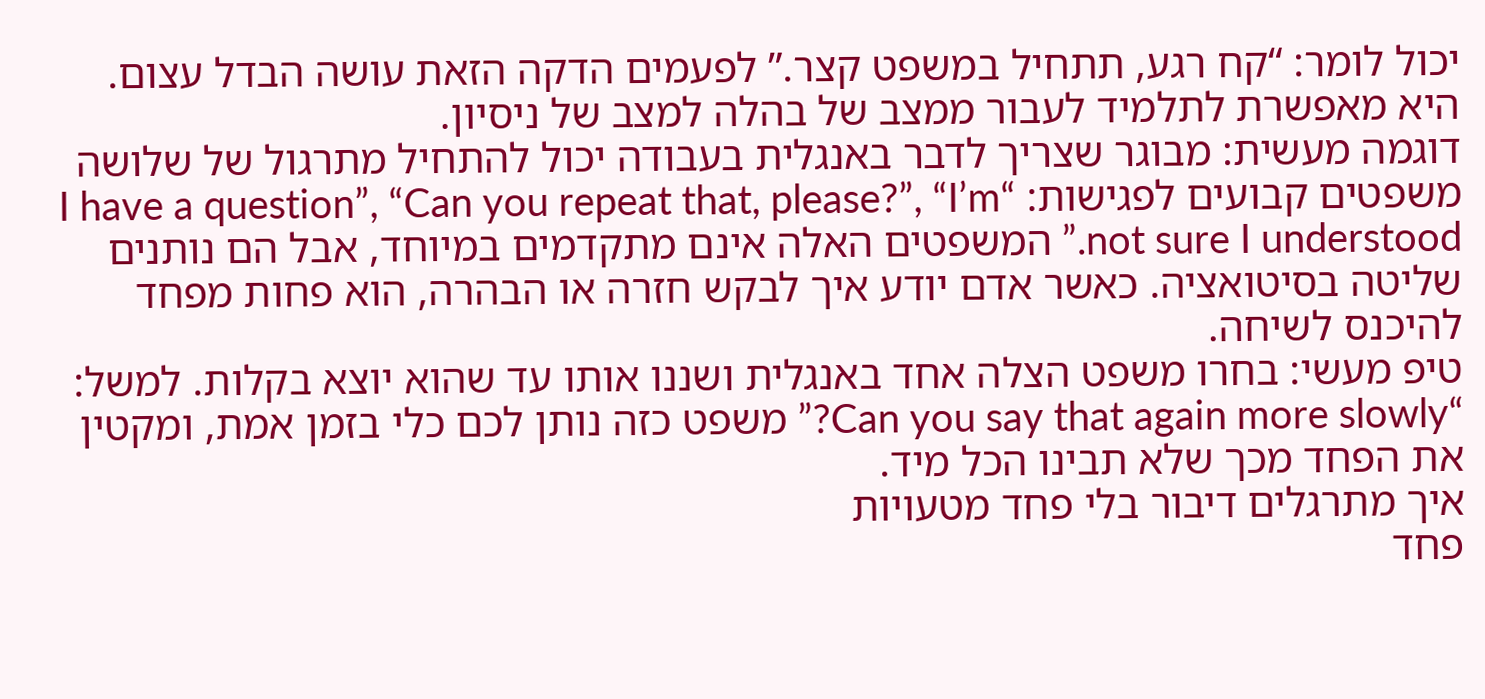יכול לומר: “קח רגע, תתחיל במשפט קצר.” לפעמים הדקה הזאת עושה הבדל עצום. היא מאפשרת לתלמיד לעבור ממצב של בהלה למצב של ניסיון.
דוגמה מעשית: מבוגר שצריך לדבר באנגלית בעבודה יכול להתחיל מתרגול של שלושה משפטים קבועים לפגישות: “I have a question”, “Can you repeat that, please?”, “I’m not sure I understood.” המשפטים האלה אינם מתקדמים במיוחד, אבל הם נותנים שליטה בסיטואציה. כאשר אדם יודע איך לבקש חזרה או הבהרה, הוא פחות מפחד להיכנס לשיחה.
טיפ מעשי: בחרו משפט הצלה אחד באנגלית ושננו אותו עד שהוא יוצא בקלות. למשל: “Can you say that again more slowly?” משפט כזה נותן לכם כלי בזמן אמת, ומקטין את הפחד מכך שלא תבינו הכל מיד.
איך מתרגלים דיבור בלי פחד מטעויות
פחד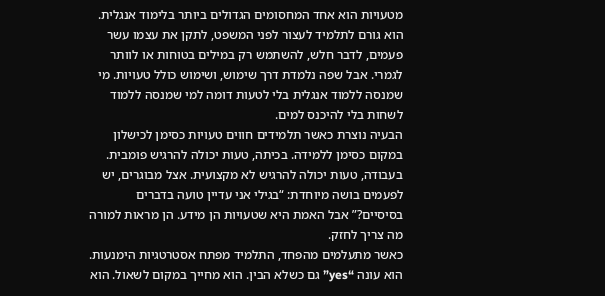מטעויות הוא אחד המחסומים הגדולים ביותר בלימוד אנגלית. הוא גורם לתלמיד לעצור לפני המשפט, לתקן את עצמו עשר פעמים, לדבר חלש, להשתמש רק במילים בטוחות או לוותר לגמרי. אבל שפה נלמדת דרך שימוש, ושימוש כולל טעויות. מי שמנסה ללמוד אנגלית בלי לטעות דומה למי שמנסה ללמוד לשחות בלי להיכנס למים.
הבעיה נוצרת כאשר תלמידים חווים טעויות כסימן לכישלון במקום כסימן ללמידה. בכיתה, טעות יכולה להרגיש פומבית. בעבודה, טעות יכולה להרגיש לא מקצועית. אצל מבוגרים, יש לפעמים בושה מיוחדת: “בגילי אני עדיין טועה בדברים בסיסיים?” אבל האמת היא שטעויות הן מידע. הן מראות למורה מה צריך לחזק.
כאשר מתעלמים מהפחד, התלמיד מפתח אסטרטגיות הימנעות. הוא עונה “yes” גם כשלא הבין. הוא מחייך במקום לשאול. הוא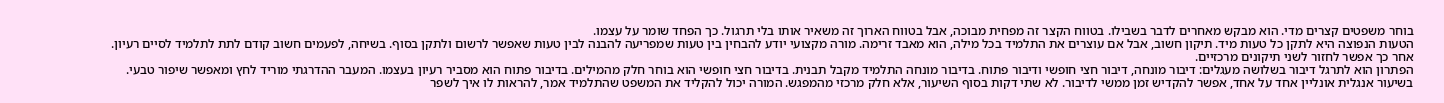בוחר משפטים קצרים מדי. הוא מבקש מאחרים לדבר בשבילו. בטווח הקצר זה מפחית מבוכה, אבל בטווח הארוך זה משאיר אותו בלי תרגול. כך הפחד שומר על עצמו.
הטעות הנפוצה היא לתקן כל טעות מיד. תיקון חשוב, אבל אם עוצרים את התלמיד בכל מילה, הוא מאבד זרימה. מורה מקצועי יודע להבחין בין טעות שמפריעה להבנה לבין טעות שאפשר לרשום ולתקן בסוף. בשיחה, לפעמים חשוב קודם לתת לתלמיד לסיים רעיון. אחר כך אפשר לחזור לשני תיקונים מרכזיים.
הפתרון הוא לתרגל דיבור בשלושה מעגלים: דיבור מונחה, דיבור חצי חופשי ודיבור פתוח. בדיבור מונחה התלמיד מקבל תבנית. בדיבור חצי חופשי הוא בוחר חלק מהמילים. בדיבור פתוח הוא מסביר רעיון בעצמו. המעבר ההדרגתי מוריד לחץ ומאפשר שיפור טבעי.
בשיעור אנגלית אונליין אחד על אחד, אפשר להקדיש זמן ממשי לדיבור. לא שתי דקות בסוף השיעור, אלא חלק מרכזי מהמפגש. המורה יכול להקליד את המשפט שהתלמיד אמר, להראות לו איך לשפר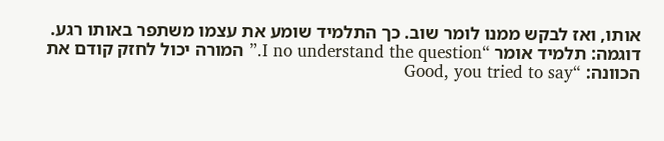אותו, ואז לבקש ממנו לומר שוב. כך התלמיד שומע את עצמו משתפר באותו רגע.
דוגמה: תלמיד אומר “I no understand the question.” המורה יכול לחזק קודם את הכוונה: “Good, you tried to say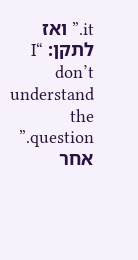it.” ואז לתקן: “I don’t understand the question.” אחר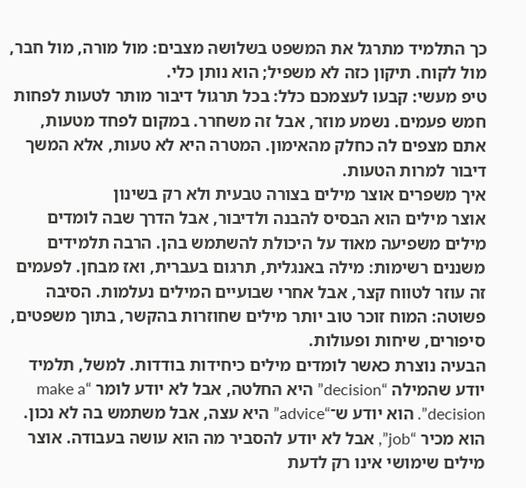כך התלמיד מתרגל את המשפט בשלושה מצבים: מול מורה, מול חבר, מול לקוח. תיקון כזה לא משפיל; הוא נותן כלי.
טיפ מעשי: קבעו לעצמכם כלל: בכל תרגול דיבור מותר לטעות לפחות חמש פעמים. נשמע מוזר, אבל זה משחרר. במקום לפחד מטעות, אתם מצפים לה כחלק מהאימון. המטרה היא לא טעות, אלא המשך דיבור למרות הטעות.
איך משפרים אוצר מילים בצורה טבעית ולא רק בשינון
אוצר מילים הוא הבסיס להבנה ולדיבור, אבל הדרך שבה לומדים מילים משפיעה מאוד על היכולת להשתמש בהן. הרבה תלמידים משננים רשימות: מילה באנגלית, תרגום בעברית, ואז מבחן. לפעמים זה עוזר לטווח קצר, אבל אחרי שבועיים המילים נעלמות. הסיבה פשוטה: המוח זוכר טוב יותר מילים שחוזרות בהקשר, בתוך משפטים, סיפורים, שיחות ופעולות.
הבעיה נוצרת כאשר לומדים מילים כיחידות בודדות. למשל, תלמיד יודע שהמילה “decision” היא החלטה, אבל לא יודע לומר “make a decision”. הוא יודע ש־“advice” היא עצה, אבל משתמש בה לא נכון. הוא מכיר “job”, אבל לא יודע להסביר מה הוא עושה בעבודה. אוצר מילים שימושי אינו רק לדעת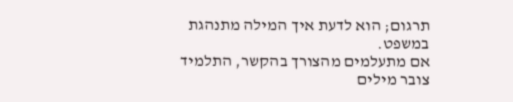תרגום; הוא לדעת איך המילה מתנהגת במשפט.
אם מתעלמים מהצורך בהקשר, התלמיד צובר מילים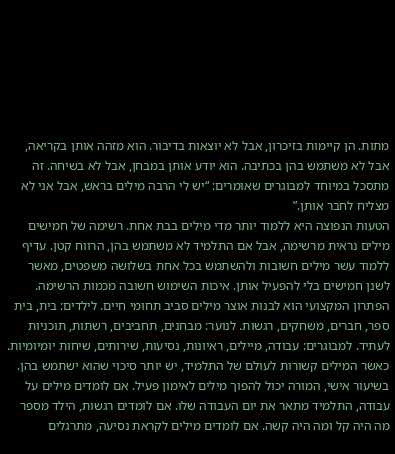מתות. הן קיימות בזיכרון, אבל לא יוצאות בדיבור. הוא מזהה אותן בקריאה, אבל לא משתמש בהן בכתיבה. הוא יודע אותן במבחן, אבל לא בשיחה. זה מתסכל במיוחד למבוגרים שאומרים: “יש לי הרבה מילים בראש, אבל אני לא מצליח לחבר אותן.”
הטעות הנפוצה היא ללמוד יותר מדי מילים בבת אחת. רשימה של חמישים מילים נראית מרשימה, אבל אם התלמיד לא משתמש בהן, הרווח קטן. עדיף ללמוד עשר מילים חשובות ולהשתמש בכל אחת בשלושה משפטים, מאשר לשנן חמישים בלי להפעיל אותן. איכות השימוש חשובה מכמות הרשימה.
הפתרון המקצועי הוא לבנות אוצר מילים סביב תחומי חיים. לילדים: בית, בית ספר, חברים, משחקים, רגשות. לנוער: מבחנים, תחביבים, רשתות, תוכניות לעתיד. למבוגרים: עבודה, מיילים, ראיונות, נסיעות, שירותים, שיחות יומיומיות. כאשר המילים קשורות לעולם של התלמיד, יש יותר סיכוי שהוא ישתמש בהן.
בשיעור אישי, המורה יכול להפוך מילים לאימון פעיל. אם לומדים מילים על עבודה, התלמיד מתאר את יום העבודה שלו. אם לומדים רגשות, הילד מספר מה היה קל ומה היה קשה. אם לומדים מילים לקראת נסיעה, מתרגלים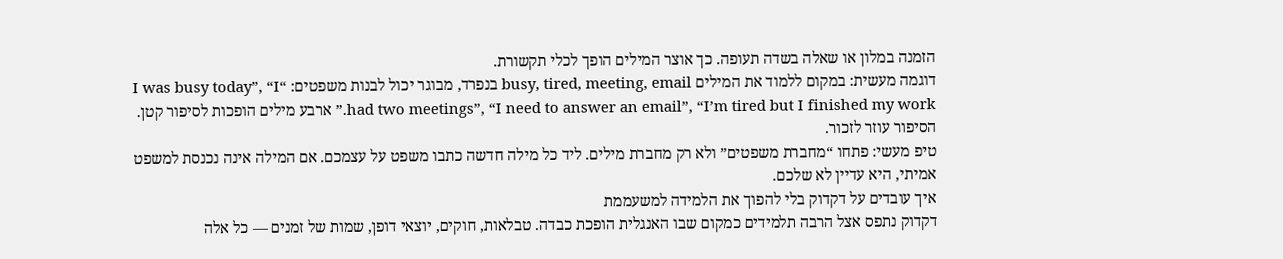הזמנה במלון או שאלה בשדה תעופה. כך אוצר המילים הופך לכלי תקשורת.
דוגמה מעשית: במקום ללמוד את המילים busy, tired, meeting, email בנפרד, מבוגר יכול לבנות משפטים: “I was busy today”, “I had two meetings”, “I need to answer an email”, “I’m tired but I finished my work.” ארבע מילים הופכות לסיפור קטן. הסיפור עוזר לזכור.
טיפ מעשי: פתחו “מחברת משפטים” ולא רק מחברת מילים. ליד כל מילה חדשה כתבו משפט על עצמכם. אם המילה אינה נכנסת למשפט אמיתי, היא עדיין לא שלכם.
איך עובדים על דקדוק בלי להפוך את הלמידה למשעממת
דקדוק נתפס אצל הרבה תלמידים כמקום שבו האנגלית הופכת כבדה. טבלאות, חוקים, יוצאי דופן, שמות של זמנים — כל אלה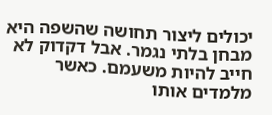יכולים ליצור תחושה שהשפה היא מבחן בלתי נגמר. אבל דקדוק לא חייב להיות משעמם. כאשר מלמדים אותו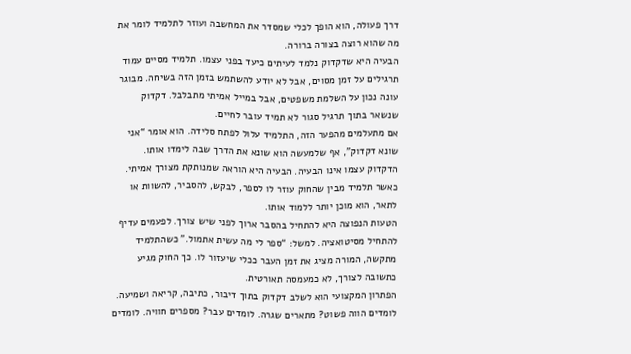דרך פעולה, הוא הופך לכלי שמסדר את המחשבה ועוזר לתלמיד לומר את מה שהוא רוצה בצורה ברורה.
הבעיה היא שדקדוק נלמד לעיתים כיעד בפני עצמו. תלמיד מסיים עמוד תרגילים על זמן מסוים, אבל לא יודע להשתמש בזמן הזה בשיחה. מבוגר עונה נכון על השלמת משפטים, אבל במייל אמיתי מתבלבל. דקדוק שנשאר בתוך תרגיל סגור לא תמיד עובר לחיים.
אם מתעלמים מהפער הזה, התלמיד עלול לפתח סלידה. הוא אומר “אני שונא דקדוק”, אף שלמעשה הוא שונא את הדרך שבה לימדו אותו. הדקדוק עצמו אינו הבעיה. הבעיה היא הוראה שמנותקת מצורך אמיתי. כאשר תלמיד מבין שהחוק עוזר לו לספר, לבקש, להסביר, להשוות או לתאר, הוא מוכן יותר ללמוד אותו.
הטעות הנפוצה היא להתחיל בהסבר ארוך לפני שיש צורך. לפעמים עדיף להתחיל מסיטואציה. למשל: “ספר לי מה עשית אתמול.” כשהתלמיד מתקשה, המורה מציג את זמן העבר ככלי שיעזור לו. כך החוק מגיע כתשובה לצורך, לא כמעמסה תאורטית.
הפתרון המקצועי הוא לשלב דקדוק בתוך דיבור, כתיבה, קריאה ושמיעה. לומדים הווה פשוט? מתארים שגרה. לומדים עבר? מספרים חוויה. לומדים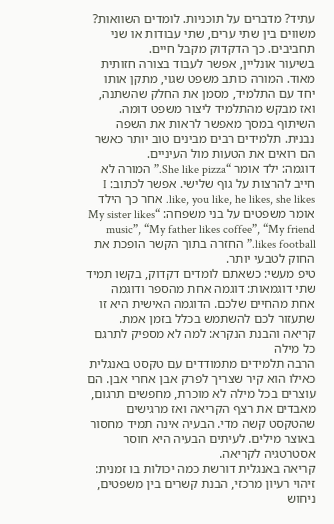עתיד? מדברים על תוכניות. לומדים השוואות? משווים בין שתי ערים, שתי עבודות או שני תחביבים. כך הדקדוק מקבל חיים.
בשיעור אונליין, אפשר לעבוד בצורה חזותית מאוד. המורה כותב משפט שגוי, מתקן אותו יחד עם התלמיד, מסמן את החלק שהשתנה, ואז מבקש מהתלמיד ליצור משפט דומה. השיתוף במסך מאפשר לראות את השפה נבנית. תלמידים רבים מבינים טוב יותר כאשר הם רואים את הטעות מול העיניים.
דוגמה: ילד אומר “She like pizza.” המורה לא חייב להרצות על גוף שלישי. אפשר לכתוב: I like, you like, he likes, she likes. אחר כך הילד אומר משפטים על בני משפחה: “My sister likes music”, “My father likes coffee”, “My friend likes football.” החזרה בתוך הקשר הופכת את החוק לטבעי יותר.
טיפ מעשי: כשאתם לומדים דקדוק, בקשו תמיד שתי דוגמאות: דוגמה אחת מהספר ודוגמה אחת מהחיים שלכם. הדוגמה האישית היא זו שתעזור לכם להשתמש בכלל בזמן אמת.
קריאה והבנת הנקרא: למה לא מספיק לתרגם כל מילה
הרבה תלמידים מתמודדים עם טקסט באנגלית כאילו הוא קיר שצריך לפרק אבן אחרי אבן. הם עוצרים בכל מילה לא מוכרת, מחפשים תרגום, מאבדים את רצף הקריאה ואז מרגישים שהטקסט קשה מדי. הבעיה אינה תמיד מחסור באוצר מילים. לעיתים הבעיה היא חוסר אסטרטגיה לקריאה.
קריאה באנגלית דורשת כמה יכולות בו זמנית: זיהוי רעיון מרכזי, הבנת קשרים בין משפטים, ניחוש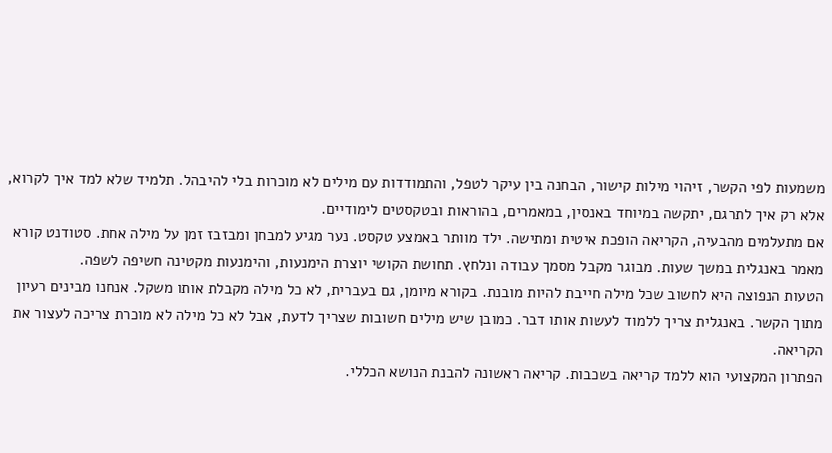משמעות לפי הקשר, זיהוי מילות קישור, הבחנה בין עיקר לטפל, והתמודדות עם מילים לא מוכרות בלי להיבהל. תלמיד שלא למד איך לקרוא, אלא רק איך לתרגם, יתקשה במיוחד באנסין, במאמרים, בהוראות ובטקסטים לימודיים.
אם מתעלמים מהבעיה, הקריאה הופכת איטית ומתישה. ילד מוותר באמצע טקסט. נער מגיע למבחן ומבזבז זמן על מילה אחת. סטודנט קורא מאמר באנגלית במשך שעות. מבוגר מקבל מסמך עבודה ונלחץ. תחושת הקושי יוצרת הימנעות, והימנעות מקטינה חשיפה לשפה.
הטעות הנפוצה היא לחשוב שכל מילה חייבת להיות מובנת. בקורא מיומן, גם בעברית, לא כל מילה מקבלת אותו משקל. אנחנו מבינים רעיון מתוך הקשר. באנגלית צריך ללמוד לעשות אותו דבר. כמובן שיש מילים חשובות שצריך לדעת, אבל לא כל מילה לא מוכרת צריכה לעצור את הקריאה.
הפתרון המקצועי הוא ללמד קריאה בשכבות. קריאה ראשונה להבנת הנושא הכללי.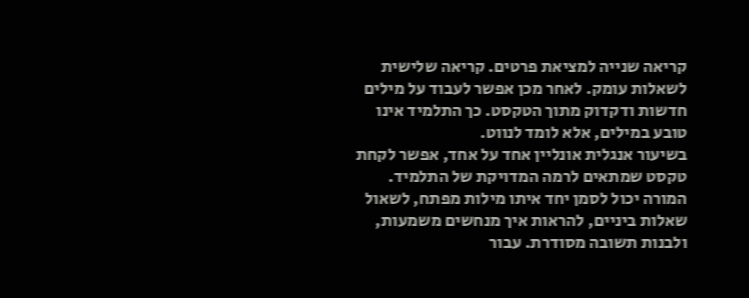קריאה שנייה למציאת פרטים. קריאה שלישית לשאלות עומק. לאחר מכן אפשר לעבוד על מילים חדשות ודקדוק מתוך הטקסט. כך התלמיד אינו טובע במילים, אלא לומד לנווט.
בשיעור אנגלית אונליין אחד על אחד, אפשר לקחת טקסט שמתאים לרמה המדויקת של התלמיד. המורה יכול לסמן יחד איתו מילות מפתח, לשאול שאלות ביניים, להראות איך מנחשים משמעות, ולבנות תשובה מסודרת. עבור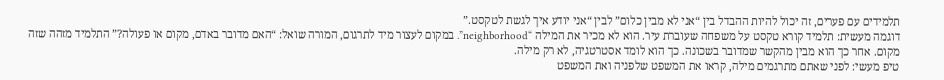תלמידים עם פערים, זה יכול להיות ההבדל בין “אני לא מבין כלום” לבין “אני יודע איך לגשת לטקסט.”
דוגמה מעשית: תלמיד קורא טקסט על משפחה שעוברת עיר. הוא לא מכיר את המילה “neighborhood”. במקום לעצור מיד לתרגום, המורה שואל: “האם מדובר באדם, מקום או פעולה?” התלמיד מזהה שזה מקום. אחר כך הוא מבין מהקשר שמדובר בשכונה. כך הוא לומד אסטרטגיה, לא רק מילה.
טיפ מעשי: לפני שאתם מתרגמים מילה, קראו את המשפט שלפניה ואת המשפט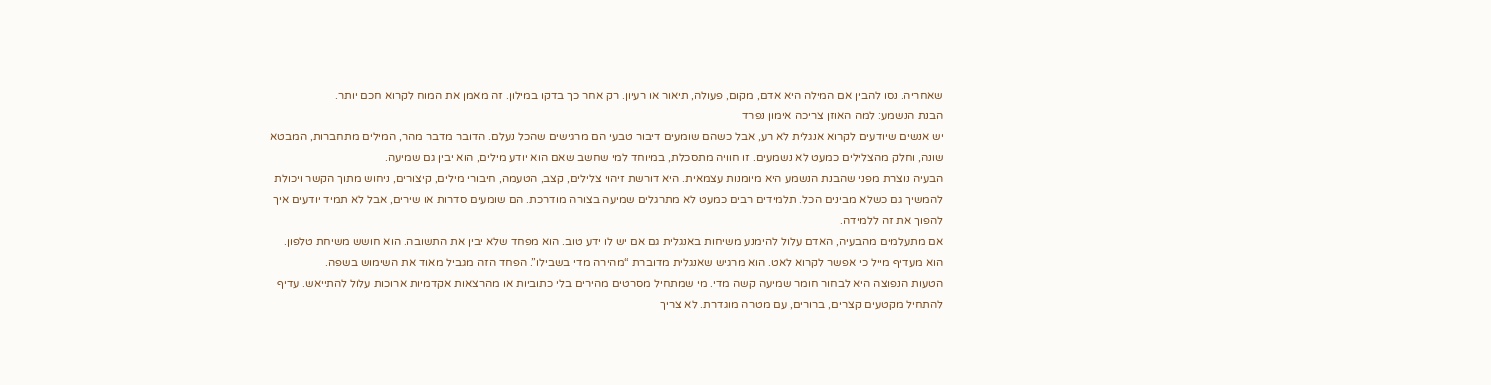שאחריה. נסו להבין אם המילה היא אדם, מקום, פעולה, תיאור או רעיון. רק אחר כך בדקו במילון. זה מאמן את המוח לקרוא חכם יותר.
הבנת הנשמע: למה האוזן צריכה אימון נפרד
יש אנשים שיודעים לקרוא אנגלית לא רע, אבל כשהם שומעים דיבור טבעי הם מרגישים שהכל נעלם. הדובר מדבר מהר, המילים מתחברות, המבטא שונה, וחלק מהצלילים כמעט לא נשמעים. זו חוויה מתסכלת, במיוחד למי שחשב שאם הוא יודע מילים, הוא יבין גם שמיעה.
הבעיה נוצרת מפני שהבנת הנשמע היא מיומנות עצמאית. היא דורשת זיהוי צלילים, קצב, הטעמה, חיבורי מילים, קיצורים, ניחוש מתוך הקשר ויכולת להמשיך גם כשלא מבינים הכל. תלמידים רבים כמעט לא מתרגלים שמיעה בצורה מודרכת. הם שומעים סדרות או שירים, אבל לא תמיד יודעים איך להפוך את זה ללמידה.
אם מתעלמים מהבעיה, האדם עלול להימנע משיחות באנגלית גם אם יש לו ידע טוב. הוא מפחד שלא יבין את התשובה. הוא חושש משיחת טלפון. הוא מעדיף מייל כי אפשר לקרוא לאט. הוא מרגיש שאנגלית מדוברת “מהירה מדי בשבילו”. הפחד הזה מגביל מאוד את השימוש בשפה.
הטעות הנפוצה היא לבחור חומר שמיעה קשה מדי. מי שמתחיל מסרטים מהירים בלי כתוביות או מהרצאות אקדמיות ארוכות עלול להתייאש. עדיף להתחיל מקטעים קצרים, ברורים, עם מטרה מוגדרת. לא צריך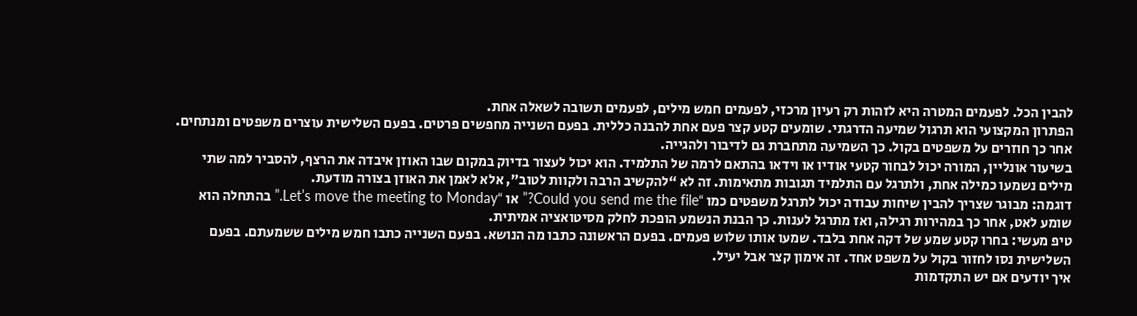להבין הכל. לפעמים המטרה היא לזהות רק רעיון מרכזי, לפעמים חמש מילים, לפעמים תשובה לשאלה אחת.
הפתרון המקצועי הוא תרגול שמיעה הדרגתי. שומעים קטע קצר פעם אחת להבנה כללית. בפעם השנייה מחפשים פרטים. בפעם השלישית עוצרים משפטים ומנתחים. אחר כך חוזרים על משפטים בקול. כך השמיעה מתחברת גם לדיבור ולהגייה.
בשיעור אונליין, המורה יכול לבחור קטעי אודיו או וידאו בהתאם לרמה של התלמיד. הוא יכול לעצור בדיוק במקום שבו האוזן איבדה את הרצף, להסביר למה שתי מילים נשמעו כמילה אחת, ולתרגל עם התלמיד תגובות מתאימות. זה לא “להקשיב הרבה ולקוות לטוב”, אלא לאמן את האוזן בצורה מודעת.
דוגמה: מבוגר שצריך להבין שיחות עבודה יכול לתרגל משפטים כמו “Could you send me the file?” או “Let’s move the meeting to Monday.” בהתחלה הוא שומע לאט, אחר כך במהירות רגילה, ואז מתרגל לענות. כך הבנת הנשמע הופכת לחלק מסיטואציה אמיתית.
טיפ מעשי: בחרו קטע שמע של דקה אחת בלבד. שמעו אותו שלוש פעמים. בפעם הראשונה כתבו מה הנושא. בפעם השנייה כתבו חמש מילים ששמעתם. בפעם השלישית נסו לחזור בקול על משפט אחד. זה אימון קצר אבל יעיל.
איך יודעים אם יש התקדמות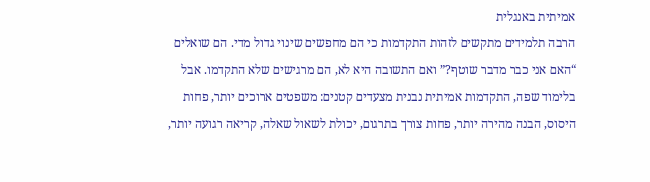אמיתית באנגלית
הרבה תלמידים מתקשים לזהות התקדמות כי הם מחפשים שינוי גדול מדי. הם שואלים “האם אני כבר מדבר שוטף?” ואם התשובה היא לא, הם מרגישים שלא התקדמו. אבל בלימוד שפה, התקדמות אמיתית נבנית מצעדים קטנים: משפטים ארוכים יותר, פחות היסוס, הבנה מהירה יותר, פחות צורך בתרגום, יכולת לשאול שאלה, קריאה רגועה יותר,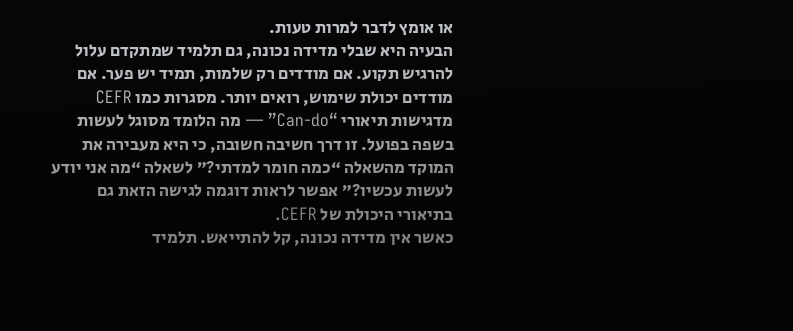או אומץ לדבר למרות טעות.
הבעיה היא שבלי מדידה נכונה, גם תלמיד שמתקדם עלול להרגיש תקוע. אם מודדים רק שלמות, תמיד יש פער. אם מודדים יכולת שימוש, רואים יותר. מסגרות כמו CEFR מדגישות תיאורי “Can-do” — מה הלומד מסוגל לעשות בשפה בפועל. זו דרך חשיבה חשובה, כי היא מעבירה את המוקד מהשאלה “כמה חומר למדתי?” לשאלה “מה אני יודע לעשות עכשיו?” אפשר לראות דוגמה לגישה הזאת גם בתיאורי היכולת של CEFR.
כאשר אין מדידה נכונה, קל להתייאש. תלמיד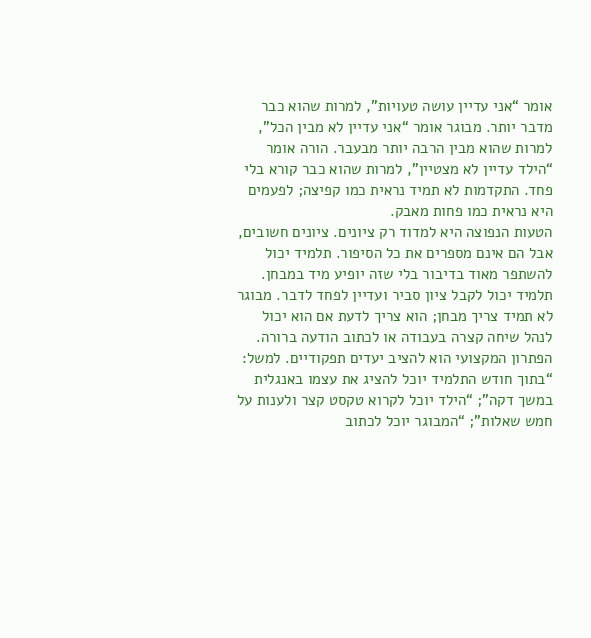אומר “אני עדיין עושה טעויות”, למרות שהוא כבר מדבר יותר. מבוגר אומר “אני עדיין לא מבין הכל”, למרות שהוא מבין הרבה יותר מבעבר. הורה אומר “הילד עדיין לא מצטיין”, למרות שהוא כבר קורא בלי פחד. התקדמות לא תמיד נראית כמו קפיצה; לפעמים היא נראית כמו פחות מאבק.
הטעות הנפוצה היא למדוד רק ציונים. ציונים חשובים, אבל הם אינם מספרים את כל הסיפור. תלמיד יכול להשתפר מאוד בדיבור בלי שזה יופיע מיד במבחן. תלמיד יכול לקבל ציון סביר ועדיין לפחד לדבר. מבוגר לא תמיד צריך מבחן; הוא צריך לדעת אם הוא יכול לנהל שיחה קצרה בעבודה או לכתוב הודעה ברורה.
הפתרון המקצועי הוא להציב יעדים תפקודיים. למשל: “בתוך חודש התלמיד יוכל להציג את עצמו באנגלית במשך דקה”; “הילד יוכל לקרוא טקסט קצר ולענות על חמש שאלות”; “המבוגר יוכל לכתוב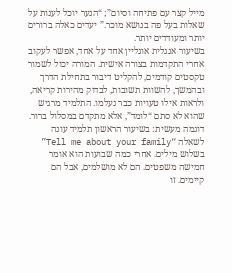מייל קצר עם פתיחה וסיום”; “הנער יוכל לענות על שאלות בעל פה בנושא מוכר.” יעדים כאלה ברורים יותר ומעודדים יותר.
בשיעור אנגלית אונליין אחד על אחד, אפשר לעקוב אחרי התקדמות בצורה אישית. המורה יכול לשמור טקסטים קודמים, להקליט דיבור בתחילת הדרך ובהמשך, להשוות תשובות, לבדוק מהירות קריאה, ולראות אילו טעויות כבר נעלמו. התלמיד מרגיש שהוא לא סתם “לומד”, אלא מתקדם במסלול ברור.
דוגמה מעשית: בשיעור הראשון תלמיד עונה לשאלה “Tell me about your family” בשלוש מילים. אחרי כמה שבועות הוא אומר חמישה משפטים. הם לא מושלמים, אבל הם קיימים. זו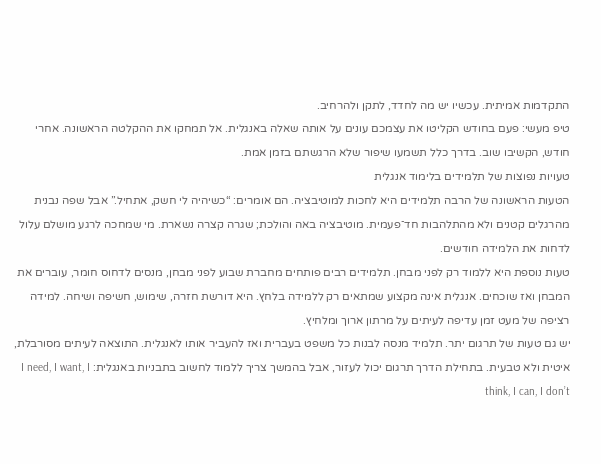התקדמות אמיתית. עכשיו יש מה לחדד, לתקן ולהרחיב.
טיפ מעשי: פעם בחודש הקליטו את עצמכם עונים על אותה שאלה באנגלית. אל תמחקו את ההקלטה הראשונה. אחרי חודש, הקשיבו שוב. בדרך כלל תשמעו שיפור שלא הרגשתם בזמן אמת.
טעויות נפוצות של תלמידים בלימוד אנגלית
הטעות הראשונה של הרבה תלמידים היא לחכות למוטיבציה. הם אומרים: “כשיהיה לי חשק, אתחיל.” אבל שפה נבנית מהרגלים קטנים ולא מהתלהבות חד־פעמית. מוטיבציה באה והולכת; שגרה קצרה נשארת. מי שמחכה לרגע מושלם עלול לדחות את הלמידה חודשים.
טעות נוספת היא ללמוד רק לפני מבחן. תלמידים רבים פותחים מחברת שבוע לפני מבחן, מנסים לדחוס חומר, עוברים את המבחן ואז שוכחים. אנגלית אינה מקצוע שמתאים רק ללמידה בלחץ. היא דורשת חזרה, שימוש, חשיפה ושיחה. למידה רציפה של מעט זמן עדיפה לעיתים על מרתון ארוך ומלחיץ.
יש גם טעות של תרגום יתר. תלמיד מנסה לבנות כל משפט בעברית ואז להעביר אותו לאנגלית. התוצאה לעיתים מסורבלת, איטית ולא טבעית. בתחילת הדרך תרגום יכול לעזור, אבל בהמשך צריך ללמוד לחשוב בתבניות באנגלית: I need, I want, I think, I can, I don’t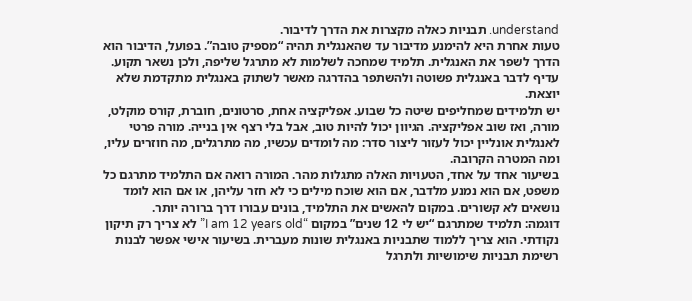understand. תבניות כאלה מקצרות את הדרך לדיבור.
טעות אחרת היא להימנע מדיבור עד שהאנגלית תהיה “מספיק טובה”. בפועל, הדיבור הוא הדרך לשפר את האנגלית. תלמיד שמחכה לשלמות לא מתרגל שליפה, ולכן נשאר תקוע. עדיף לדבר באנגלית פשוטה ולהשתפר בהדרגה מאשר לשתוק באנגלית מתקדמת שלא יוצאת.
יש תלמידים שמחליפים שיטה כל שבוע. אפליקציה אחת, סרטונים, חוברת, קורס מוקלט, מורה, ואז שוב אפליקציה. הגיוון יכול להיות טוב, אבל בלי רצף אין בנייה. מורה פרטי לאנגלית אונליין יכול לעזור ליצור סדר: מה לומדים עכשיו, מה מתרגלים, מה חוזרים עליו, ומה המטרה הקרובה.
בשיעור אחד על אחד, הטעויות האלה מתגלות מהר. המורה רואה אם התלמיד מתרגם כל משפט, אם הוא נמנע מלדבר, אם הוא שוכח מילים כי לא חזר עליהן, או אם הוא לומד נושאים לא קשורים. במקום להאשים את התלמיד, בונים עבורו דרך ברורה יותר.
דוגמה: תלמיד שמתרגם “יש לי 12 שנים” במקום “I am 12 years old” לא צריך רק תיקון נקודתי. הוא צריך ללמוד שתבניות באנגלית שונות מעברית. בשיעור אישי אפשר לבנות רשימת תבניות שימושיות ולתרגל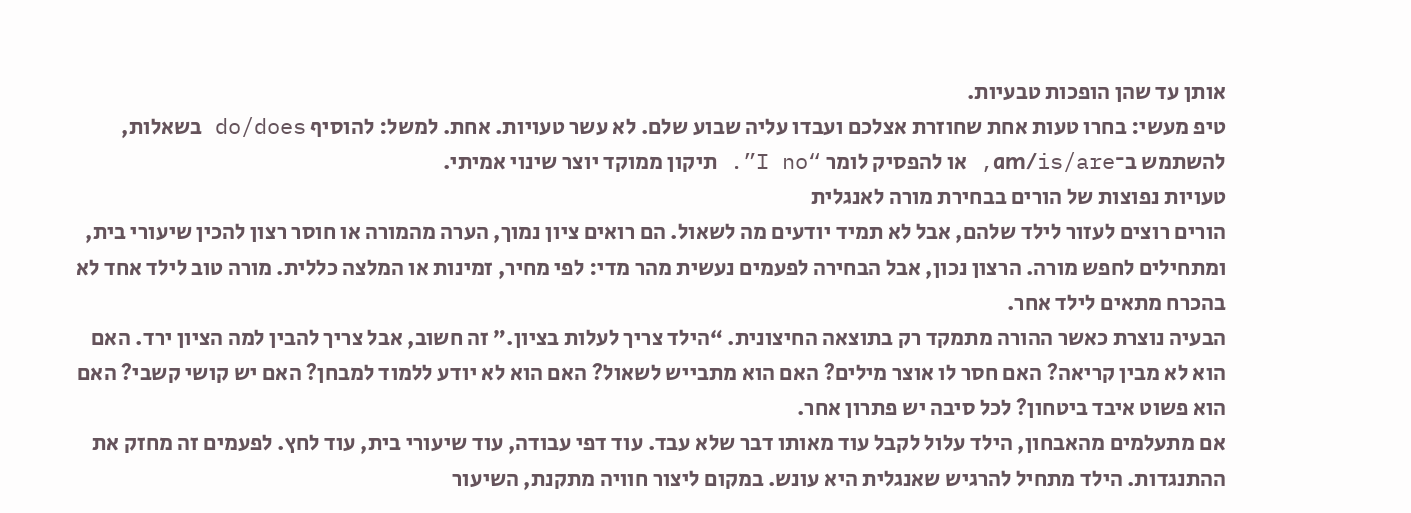אותן עד שהן הופכות טבעיות.
טיפ מעשי: בחרו טעות אחת שחוזרת אצלכם ועבדו עליה שבוע שלם. לא עשר טעויות. אחת. למשל: להוסיף do/does בשאלות, להשתמש ב־am/is/are, או להפסיק לומר “I no”. תיקון ממוקד יוצר שינוי אמיתי.
טעויות נפוצות של הורים בבחירת מורה לאנגלית
הורים רוצים לעזור לילד שלהם, אבל לא תמיד יודעים מה לשאול. הם רואים ציון נמוך, הערה מהמורה או חוסר רצון להכין שיעורי בית, ומתחילים לחפש מורה. הרצון נכון, אבל הבחירה לפעמים נעשית מהר מדי: לפי מחיר, זמינות או המלצה כללית. מורה טוב לילד אחד לא בהכרח מתאים לילד אחר.
הבעיה נוצרת כאשר ההורה מתמקד רק בתוצאה החיצונית. “הילד צריך לעלות בציון.” זה חשוב, אבל צריך להבין למה הציון ירד. האם הוא לא מבין קריאה? האם חסר לו אוצר מילים? האם הוא מתבייש לשאול? האם הוא לא יודע ללמוד למבחן? האם יש קושי קשבי? האם הוא פשוט איבד ביטחון? לכל סיבה יש פתרון אחר.
אם מתעלמים מהאבחון, הילד עלול לקבל עוד מאותו דבר שלא עבד. עוד דפי עבודה, עוד שיעורי בית, עוד לחץ. לפעמים זה מחזק את ההתנגדות. הילד מתחיל להרגיש שאנגלית היא עונש. במקום ליצור חוויה מתקנת, השיעור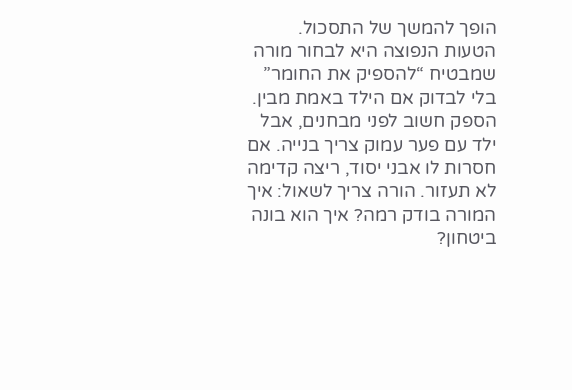הופך להמשך של התסכול.
הטעות הנפוצה היא לבחור מורה שמבטיח “להספיק את החומר” בלי לבדוק אם הילד באמת מבין. הספק חשוב לפני מבחנים, אבל ילד עם פער עמוק צריך בנייה. אם חסרות לו אבני יסוד, ריצה קדימה לא תעזור. הורה צריך לשאול: איך המורה בודק רמה? איך הוא בונה ביטחון?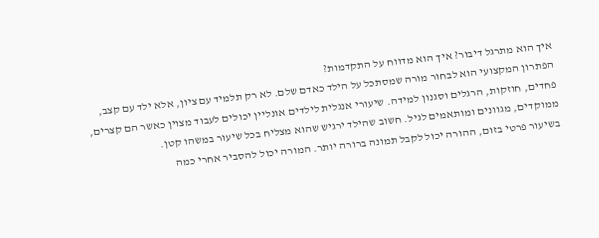איך הוא מתרגל דיבור? איך הוא מדווח על התקדמות?
הפתרון המקצועי הוא לבחור מורה שמסתכל על הילד כאדם שלם. לא רק תלמיד עם ציון, אלא ילד עם קצב, פחדים, חוזקות, הרגלים וסגנון למידה. שיעורי אנגלית לילדים אונליין יכולים לעבוד מצוין כאשר הם קצרים, ממוקדים, מגוונים ומותאמים לגיל. חשוב שהילד ירגיש שהוא מצליח בכל שיעור במשהו קטן.
בשיעור פרטי בזום, ההורה יכול לקבל תמונה ברורה יותר. המורה יכול להסביר אחרי כמה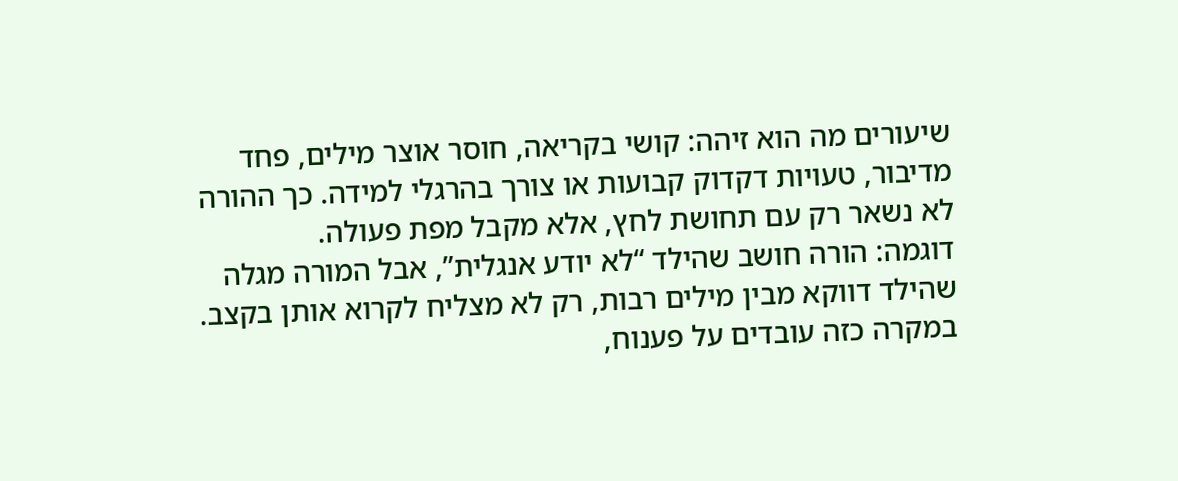שיעורים מה הוא זיהה: קושי בקריאה, חוסר אוצר מילים, פחד מדיבור, טעויות דקדוק קבועות או צורך בהרגלי למידה. כך ההורה לא נשאר רק עם תחושת לחץ, אלא מקבל מפת פעולה.
דוגמה: הורה חושב שהילד “לא יודע אנגלית”, אבל המורה מגלה שהילד דווקא מבין מילים רבות, רק לא מצליח לקרוא אותן בקצב. במקרה כזה עובדים על פענוח,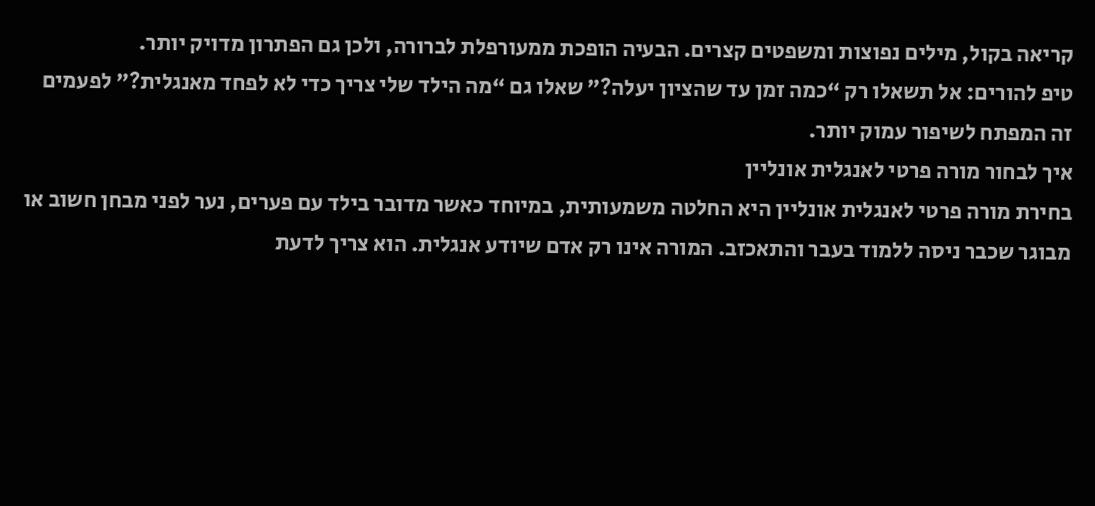קריאה בקול, מילים נפוצות ומשפטים קצרים. הבעיה הופכת ממעורפלת לברורה, ולכן גם הפתרון מדויק יותר.
טיפ להורים: אל תשאלו רק “כמה זמן עד שהציון יעלה?” שאלו גם “מה הילד שלי צריך כדי לא לפחד מאנגלית?” לפעמים זה המפתח לשיפור עמוק יותר.
איך לבחור מורה פרטי לאנגלית אונליין
בחירת מורה פרטי לאנגלית אונליין היא החלטה משמעותית, במיוחד כאשר מדובר בילד עם פערים, נער לפני מבחן חשוב או מבוגר שכבר ניסה ללמוד בעבר והתאכזב. המורה אינו רק אדם שיודע אנגלית. הוא צריך לדעת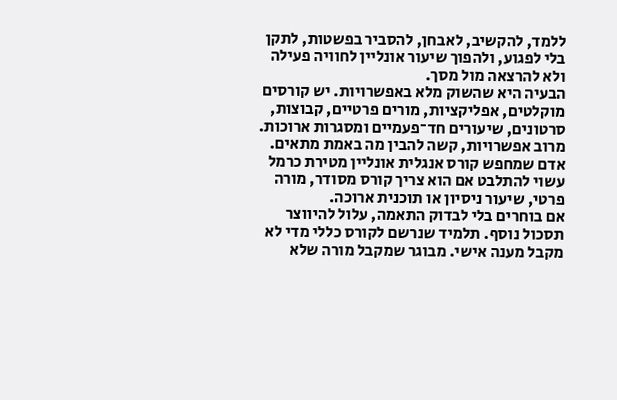ללמד, להקשיב, לאבחן, להסביר בפשטות, לתקן בלי לפגוע, ולהפוך שיעור אונליין לחוויה פעילה ולא להרצאה מול מסך.
הבעיה היא שהשוק מלא באפשרויות. יש קורסים מוקלטים, אפליקציות, מורים פרטיים, קבוצות, סרטונים, שיעורים חד־פעמיים ומסגרות ארוכות. מרוב אפשרויות, קשה להבין מה באמת מתאים. אדם שמחפש קורס אנגלית אונליין מטירת כרמל עשוי להתלבט אם הוא צריך קורס מסודר, מורה פרטי, שיעור ניסיון או תוכנית ארוכה.
אם בוחרים בלי לבדוק התאמה, עלול להיווצר תסכול נוסף. תלמיד שנרשם לקורס כללי מדי לא מקבל מענה אישי. מבוגר שמקבל מורה שלא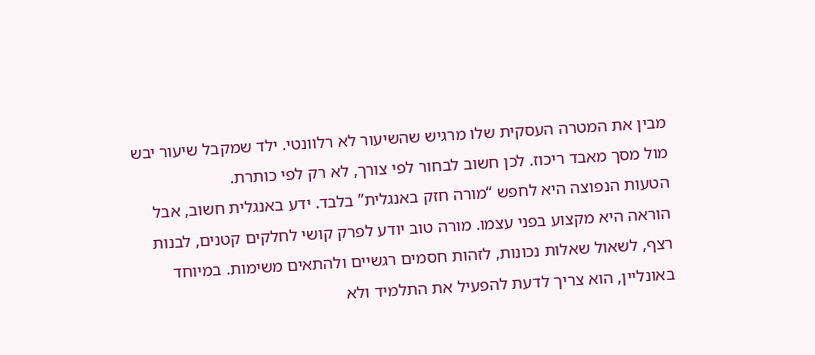מבין את המטרה העסקית שלו מרגיש שהשיעור לא רלוונטי. ילד שמקבל שיעור יבש מול מסך מאבד ריכוז. לכן חשוב לבחור לפי צורך, לא רק לפי כותרת.
הטעות הנפוצה היא לחפש “מורה חזק באנגלית” בלבד. ידע באנגלית חשוב, אבל הוראה היא מקצוע בפני עצמו. מורה טוב יודע לפרק קושי לחלקים קטנים, לבנות רצף, לשאול שאלות נכונות, לזהות חסמים רגשיים ולהתאים משימות. במיוחד באונליין, הוא צריך לדעת להפעיל את התלמיד ולא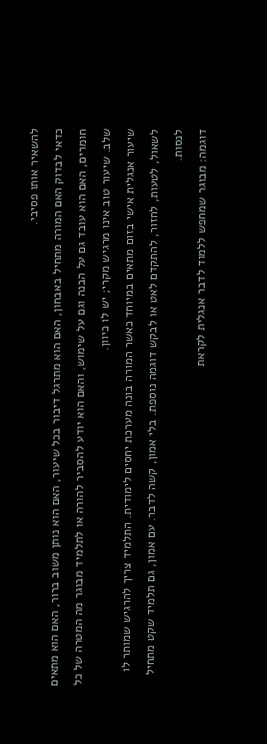להשאיר אותו פסיבי.
כדאי לבדוק האם המורה מתחיל באבחון, האם הוא מתרגל דיבור בכל שיעור, האם הוא נותן משוב ברור, האם הוא מתאים חומרים, האם הוא עובד גם על הבנה וגם על שימוש, והאם הוא יודע להסביר להורה או לתלמיד מבוגר מה המטרה של כל שלב. שיעור טוב אינו מרגיש מקרי; יש לו כיוון.
שיעור אנגלית אישי בזום מתאים במיוחד כאשר המורה בונה מערכת יחסים לימודית. התלמיד צריך להרגיש שמותר לו לשאול, לטעות, לחזור, להתקדם לאט או לבקש דוגמה נוספת. בלי אמון, קשה לדבר. עם אמון, גם תלמיד שקט מתחיל לנסות.
דוגמה: מבוגר שמחפש ללמוד לדבר אנגלית לקראת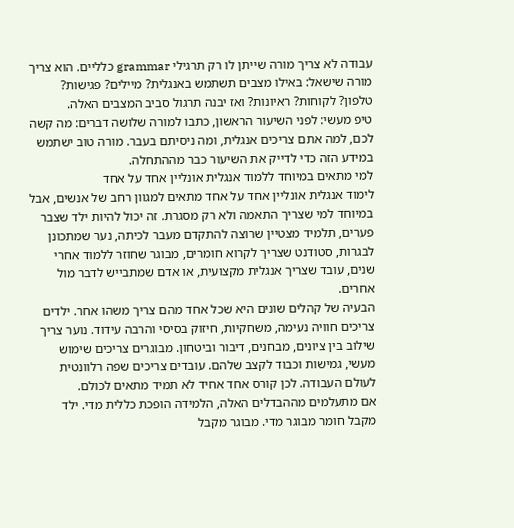עבודה לא צריך מורה שייתן לו רק תרגילי grammar כלליים. הוא צריך מורה שישאל: באילו מצבים תשתמש באנגלית? מיילים? פגישות? טלפון? לקוחות? ראיונות? ואז יבנה תרגול סביב המצבים האלה.
טיפ מעשי: לפני השיעור הראשון, כתבו למורה שלושה דברים: מה קשה לכם, למה אתם צריכים אנגלית, ומה ניסיתם בעבר. מורה טוב ישתמש במידע הזה כדי לדייק את השיעור כבר מההתחלה.
למי מתאים במיוחד ללמוד אנגלית אונליין אחד על אחד
לימוד אנגלית אונליין אחד על אחד מתאים למגוון רחב של אנשים, אבל במיוחד למי שצריך התאמה ולא רק מסגרת. זה יכול להיות ילד שצבר פערים, תלמיד מצטיין שרוצה להתקדם מעבר לכיתה, נער שמתכונן לבגרות, סטודנט שצריך לקרוא חומרים, מבוגר שחוזר ללמוד אחרי שנים, עובד שצריך אנגלית מקצועית, או אדם שמתבייש לדבר מול אחרים.
הבעיה של קהלים שונים היא שכל אחד מהם צריך משהו אחר. ילדים צריכים חוויה נעימה, משחקיות, חיזוק בסיסי והרבה עידוד. נוער צריך שילוב בין ציונים, מבחנים, דיבור וביטחון. מבוגרים צריכים שימוש מעשי, גמישות וכבוד לקצב שלהם. עובדים צריכים שפה רלוונטית לעולם העבודה. לכן קורס אחד אחיד לא תמיד מתאים לכולם.
אם מתעלמים מההבדלים האלה, הלמידה הופכת כללית מדי. ילד מקבל חומר מבוגר מדי. מבוגר מקבל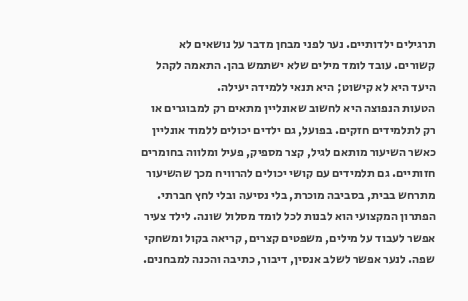תרגילים ילדותיים. נער לפני מבחן מדבר על נושאים לא קשורים. עובד לומד מילים שלא ישתמש בהן. התאמה לקהל היעד היא לא קישוט; היא תנאי ללמידה יעילה.
הטעות הנפוצה היא לחשוב שאונליין מתאים רק למבוגרים או רק לתלמידים חזקים. בפועל, גם ילדים יכולים ללמוד אונליין כאשר השיעור מותאם לגיל, קצר מספיק, פעיל ומלווה בחומרים חזותיים. גם תלמידים עם קושי יכולים להרוויח מכך שהשיעור מתרחש בבית, בסביבה מוכרת, בלי נסיעה ובלי לחץ חברתי.
הפתרון המקצועי הוא לבנות לכל לומד מסלול שונה. לילד צעיר אפשר לעבוד על מילים, משפטים קצרים, קריאה בקול ומשחקי שפה. לנער אפשר לשלב אנסין, דיבור, כתיבה והכנה למבחנים.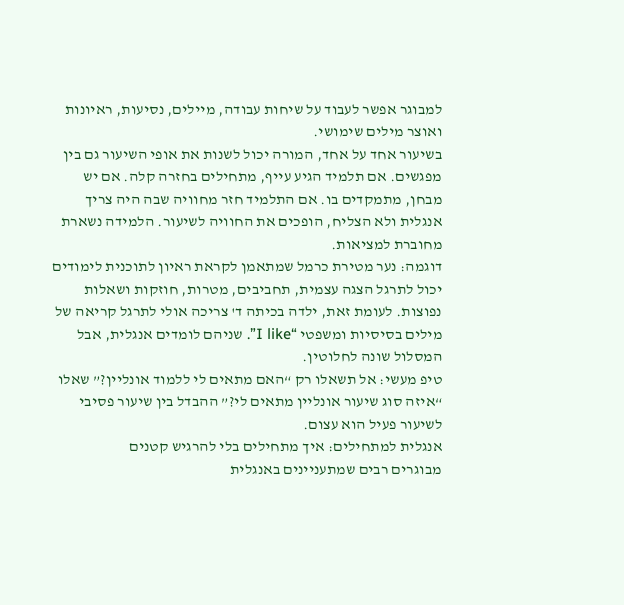למבוגר אפשר לעבוד על שיחות עבודה, מיילים, נסיעות, ראיונות ואוצר מילים שימושי.
בשיעור אחד על אחד, המורה יכול לשנות את אופי השיעור גם בין מפגשים. אם תלמיד הגיע עייף, מתחילים בחזרה קלה. אם יש מבחן, מתמקדים בו. אם התלמיד חזר מחוויה שבה היה צריך אנגלית ולא הצליח, הופכים את החוויה לשיעור. הלמידה נשארת מחוברת למציאות.
דוגמה: נער מטירת כרמל שמתאמן לקראת ראיון לתוכנית לימודים יכול לתרגל הצגה עצמית, תחביבים, מטרות, חוזקות ושאלות נפוצות. לעומת זאת, ילדה בכיתה ד' צריכה אולי לתרגל קריאה של מילים בסיסיות ומשפטי “I like”. שניהם לומדים אנגלית, אבל המסלול שונה לחלוטין.
טיפ מעשי: אל תשאלו רק “האם מתאים לי ללמוד אונליין?” שאלו “איזה סוג שיעור אונליין מתאים לי?” ההבדל בין שיעור פסיבי לשיעור פעיל הוא עצום.
אנגלית למתחילים: איך מתחילים בלי להרגיש קטנים
מבוגרים רבים שמתעניינים באנגלית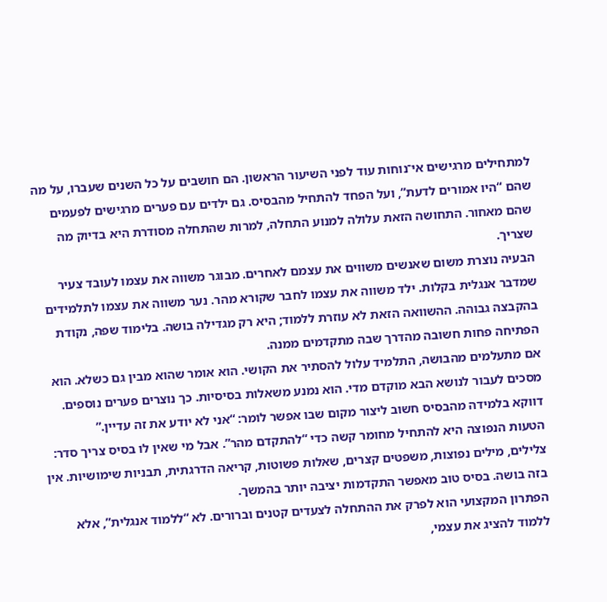למתחילים מרגישים אי־נוחות עוד לפני השיעור הראשון. הם חושבים על כל השנים שעברו, על מה שהם “היו אמורים לדעת”, ועל הפחד להתחיל מהבסיס. גם ילדים עם פערים מרגישים לפעמים שהם מאחור. התחושה הזאת עלולה למנוע התחלה, למרות שהתחלה מסודרת היא בדיוק מה שצריך.
הבעיה נוצרת משום שאנשים משווים את עצמם לאחרים. מבוגר משווה את עצמו לעובד צעיר שמדבר אנגלית בקלות. ילד משווה את עצמו לחבר שקורא מהר. נער משווה את עצמו לתלמידים בהקבצה גבוהה. ההשוואה הזאת לא עוזרת ללמוד; היא רק מגדילה בושה. בלימוד שפה, נקודת הפתיחה פחות חשובה מהדרך שבה מתקדמים ממנה.
אם מתעלמים מהבושה, התלמיד עלול להסתיר את הקושי. הוא אומר שהוא מבין גם כשלא. הוא מסכים לעבור לנושא הבא מוקדם מדי. הוא נמנע משאלות בסיסיות. כך נוצרים פערים נוספים. דווקא בלמידה מהבסיס חשוב ליצור מקום שבו אפשר לומר: “אני לא יודע את זה עדיין.”
הטעות הנפוצה היא להתחיל מחומר קשה כדי “להתקדם מהר”. אבל מי שאין לו בסיס צריך סדר: צלילים, מילים נפוצות, משפטים קצרים, שאלות פשוטות, קריאה הדרגתית, תבניות שימושיות. אין בזה בושה. בסיס טוב מאפשר התקדמות יציבה יותר בהמשך.
הפתרון המקצועי הוא לפרק את ההתחלה לצעדים קטנים וברורים. לא “ללמוד אנגלית”, אלא ללמוד להציג את עצמי,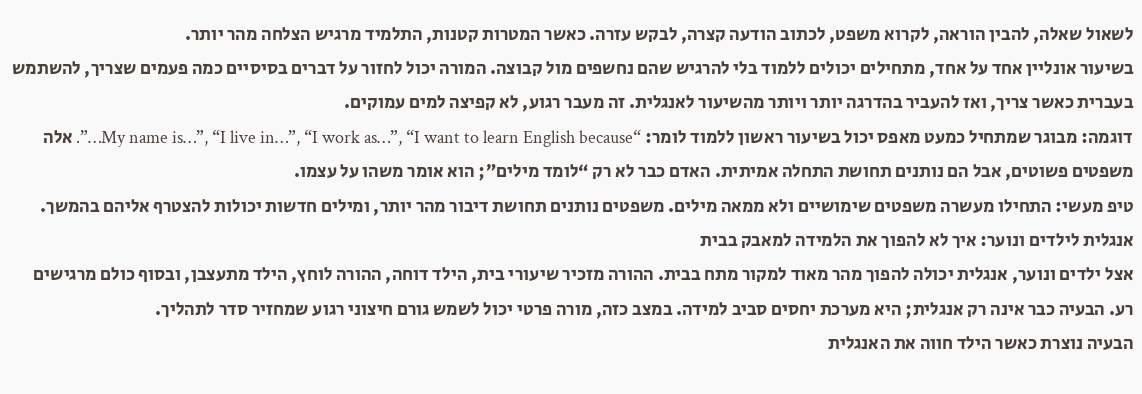לשאול שאלה, להבין הוראה, לקרוא משפט, לכתוב הודעה קצרה, לבקש עזרה. כאשר המטרות קטנות, התלמיד מרגיש הצלחה מהר יותר.
בשיעור אונליין אחד על אחד, מתחילים יכולים ללמוד בלי להרגיש שהם נחשפים מול קבוצה. המורה יכול לחזור על דברים בסיסיים כמה פעמים שצריך, להשתמש בעברית כאשר צריך, ואז להעביר בהדרגה יותר ויותר מהשיעור לאנגלית. זה מעבר רגוע, לא קפיצה למים עמוקים.
דוגמה: מבוגר שמתחיל כמעט מאפס יכול בשיעור ראשון ללמוד לומר: “My name is…”, “I live in…”, “I work as…”, “I want to learn English because…”. אלה משפטים פשוטים, אבל הם נותנים תחושת התחלה אמיתית. האדם כבר לא רק “לומד מילים”; הוא אומר משהו על עצמו.
טיפ מעשי: התחילו מעשרה משפטים שימושיים ולא ממאה מילים. משפטים נותנים תחושת דיבור מהר יותר, ומילים חדשות יכולות להצטרף אליהם בהמשך.
אנגלית לילדים ונוער: איך לא להפוך את הלמידה למאבק בבית
אצל ילדים ונוער, אנגלית יכולה להפוך מהר מאוד למקור מתח בבית. ההורה מזכיר שיעורי בית, הילד דוחה, ההורה לוחץ, הילד מתעצבן, ובסוף כולם מרגישים רע. הבעיה כבר אינה רק אנגלית; היא מערכת יחסים סביב למידה. במצב כזה, מורה פרטי יכול לשמש גורם חיצוני רגוע שמחזיר סדר לתהליך.
הבעיה נוצרת כאשר הילד חווה את האנגלית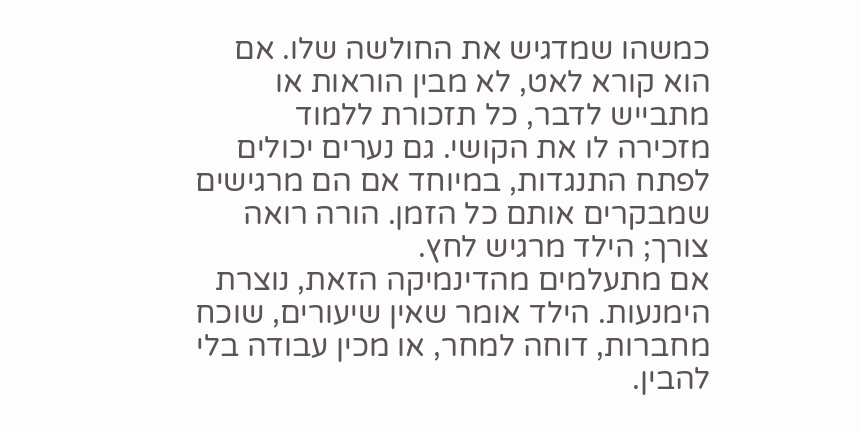כמשהו שמדגיש את החולשה שלו. אם הוא קורא לאט, לא מבין הוראות או מתבייש לדבר, כל תזכורת ללמוד מזכירה לו את הקושי. גם נערים יכולים לפתח התנגדות, במיוחד אם הם מרגישים שמבקרים אותם כל הזמן. הורה רואה צורך; הילד מרגיש לחץ.
אם מתעלמים מהדינמיקה הזאת, נוצרת הימנעות. הילד אומר שאין שיעורים, שוכח מחברות, דוחה למחר, או מכין עבודה בלי להבין.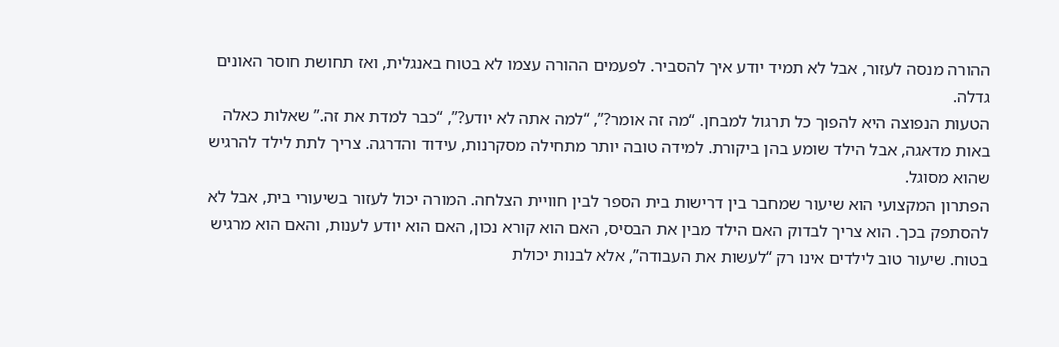ההורה מנסה לעזור, אבל לא תמיד יודע איך להסביר. לפעמים ההורה עצמו לא בטוח באנגלית, ואז תחושת חוסר האונים גדלה.
הטעות הנפוצה היא להפוך כל תרגול למבחן. “מה זה אומר?”, “למה אתה לא יודע?”, “כבר למדת את זה.” שאלות כאלה באות מדאגה, אבל הילד שומע בהן ביקורת. למידה טובה יותר מתחילה מסקרנות, עידוד והדרגה. צריך לתת לילד להרגיש שהוא מסוגל.
הפתרון המקצועי הוא שיעור שמחבר בין דרישות בית הספר לבין חוויית הצלחה. המורה יכול לעזור בשיעורי בית, אבל לא להסתפק בכך. הוא צריך לבדוק האם הילד מבין את הבסיס, האם הוא קורא נכון, האם הוא יודע לענות, והאם הוא מרגיש בטוח. שיעור טוב לילדים אינו רק “לעשות את העבודה”, אלא לבנות יכולת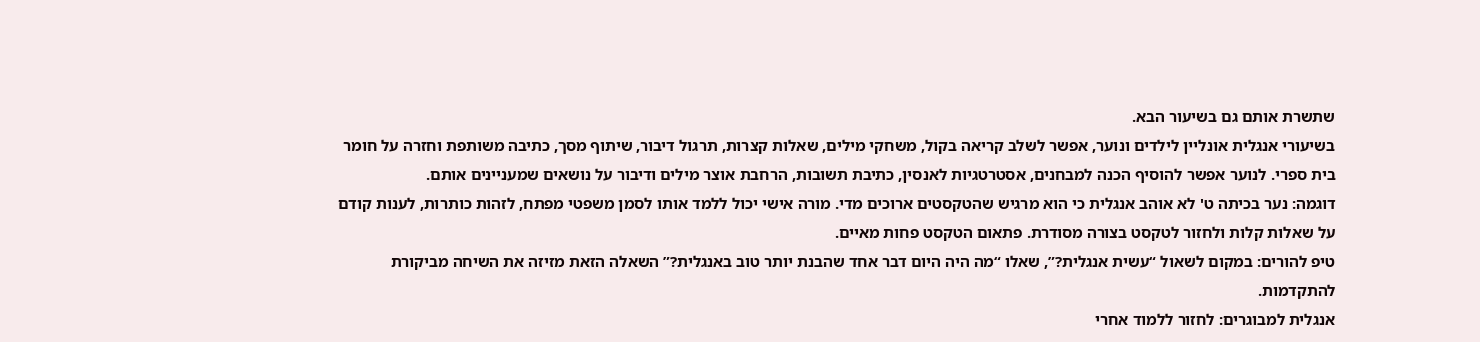שתשרת אותם גם בשיעור הבא.
בשיעורי אנגלית אונליין לילדים ונוער, אפשר לשלב קריאה בקול, משחקי מילים, שאלות קצרות, תרגול דיבור, שיתוף מסך, כתיבה משותפת וחזרה על חומר בית ספרי. לנוער אפשר להוסיף הכנה למבחנים, אסטרטגיות לאנסין, כתיבת תשובות, הרחבת אוצר מילים ודיבור על נושאים שמעניינים אותם.
דוגמה: נער בכיתה ט' לא אוהב אנגלית כי הוא מרגיש שהטקסטים ארוכים מדי. מורה אישי יכול ללמד אותו לסמן משפטי מפתח, לזהות כותרות, לענות קודם על שאלות קלות ולחזור לטקסט בצורה מסודרת. פתאום הטקסט פחות מאיים.
טיפ להורים: במקום לשאול “עשית אנגלית?”, שאלו “מה היה היום דבר אחד שהבנת יותר טוב באנגלית?” השאלה הזאת מזיזה את השיחה מביקורת להתקדמות.
אנגלית למבוגרים: לחזור ללמוד אחרי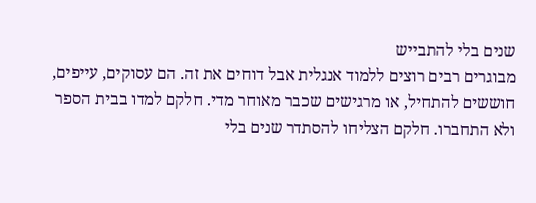שנים בלי להתבייש
מבוגרים רבים רוצים ללמוד אנגלית אבל דוחים את זה. הם עסוקים, עייפים, חוששים להתחיל, או מרגישים שכבר מאוחר מדי. חלקם למדו בבית הספר ולא התחברו. חלקם הצליחו להסתדר שנים בלי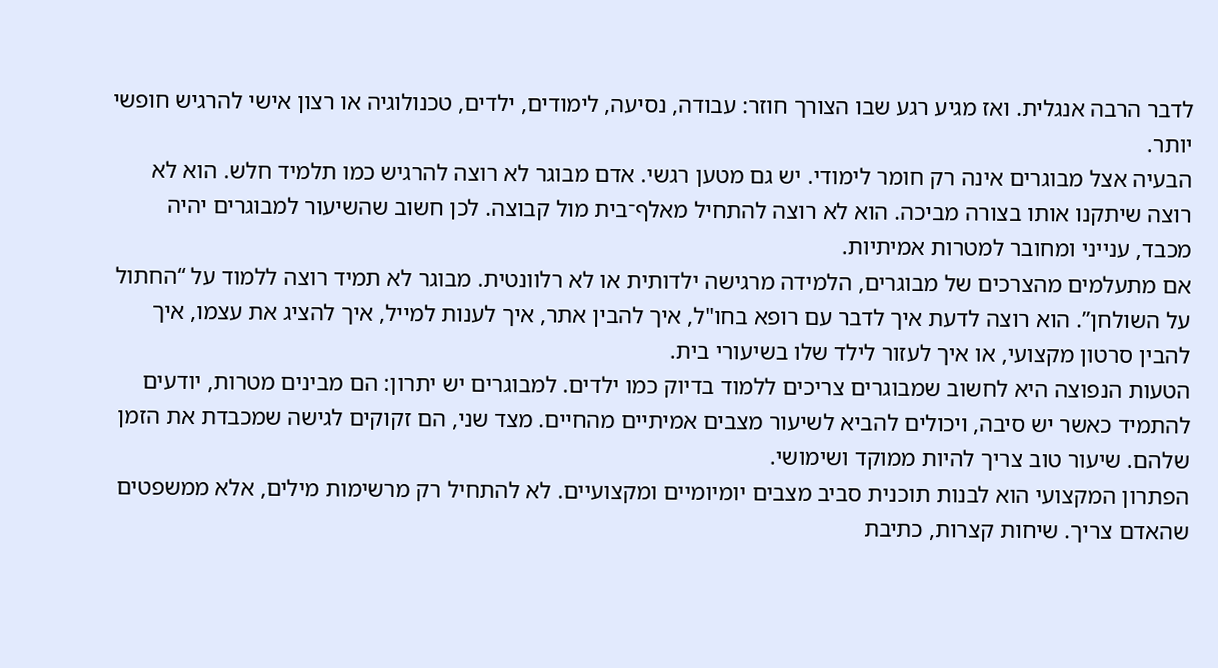לדבר הרבה אנגלית. ואז מגיע רגע שבו הצורך חוזר: עבודה, נסיעה, לימודים, ילדים, טכנולוגיה או רצון אישי להרגיש חופשי יותר.
הבעיה אצל מבוגרים אינה רק חומר לימודי. יש גם מטען רגשי. אדם מבוגר לא רוצה להרגיש כמו תלמיד חלש. הוא לא רוצה שיתקנו אותו בצורה מביכה. הוא לא רוצה להתחיל מאלף־בית מול קבוצה. לכן חשוב שהשיעור למבוגרים יהיה מכבד, ענייני ומחובר למטרות אמיתיות.
אם מתעלמים מהצרכים של מבוגרים, הלמידה מרגישה ילדותית או לא רלוונטית. מבוגר לא תמיד רוצה ללמוד על “החתול על השולחן”. הוא רוצה לדעת איך לדבר עם רופא בחו"ל, איך להבין אתר, איך לענות למייל, איך להציג את עצמו, איך להבין סרטון מקצועי, או איך לעזור לילד שלו בשיעורי בית.
הטעות הנפוצה היא לחשוב שמבוגרים צריכים ללמוד בדיוק כמו ילדים. למבוגרים יש יתרון: הם מבינים מטרות, יודעים להתמיד כאשר יש סיבה, ויכולים להביא לשיעור מצבים אמיתיים מהחיים. מצד שני, הם זקוקים לגישה שמכבדת את הזמן שלהם. שיעור טוב צריך להיות ממוקד ושימושי.
הפתרון המקצועי הוא לבנות תוכנית סביב מצבים יומיומיים ומקצועיים. לא להתחיל רק מרשימות מילים, אלא ממשפטים שהאדם צריך. שיחות קצרות, כתיבת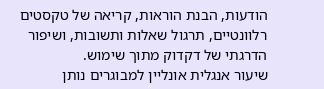הודעות, הבנת הוראות, קריאה של טקסטים רלוונטיים, תרגול שאלות ותשובות, ושיפור הדרגתי של דקדוק מתוך שימוש.
שיעור אנגלית אונליין למבוגרים נותן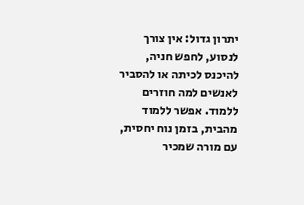יתרון גדול: אין צורך לנסוע, לחפש חניה, להיכנס לכיתה או להסביר לאנשים למה חוזרים ללמוד. אפשר ללמוד מהבית, בזמן נוח יחסית, עם מורה שמכיר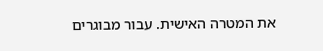את המטרה האישית. עבור מבוגרים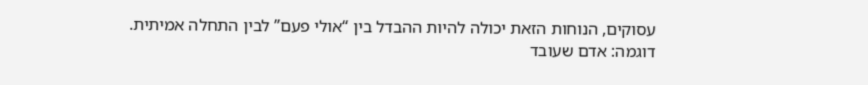עסוקים, הנוחות הזאת יכולה להיות ההבדל בין “אולי פעם” לבין התחלה אמיתית.
דוגמה: אדם שעובד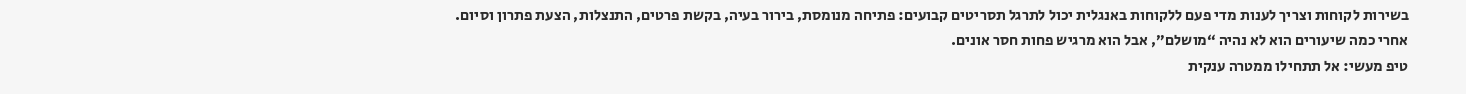בשירות לקוחות וצריך לענות מדי פעם ללקוחות באנגלית יכול לתרגל תסריטים קבועים: פתיחה מנומסת, בירור בעיה, בקשת פרטים, התנצלות, הצעת פתרון וסיום. אחרי כמה שיעורים הוא לא נהיה “מושלם”, אבל הוא מרגיש פחות חסר אונים.
טיפ מעשי: אל תתחילו ממטרה ענקית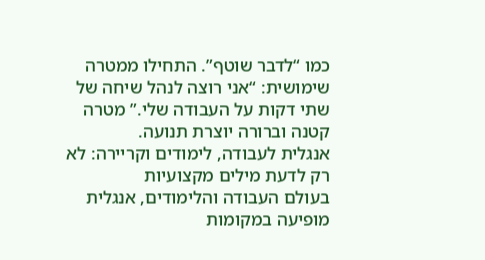כמו “לדבר שוטף”. התחילו ממטרה שימושית: “אני רוצה לנהל שיחה של שתי דקות על העבודה שלי.” מטרה קטנה וברורה יוצרת תנועה.
אנגלית לעבודה, לימודים וקריירה: לא רק לדעת מילים מקצועיות
בעולם העבודה והלימודים, אנגלית מופיעה במקומות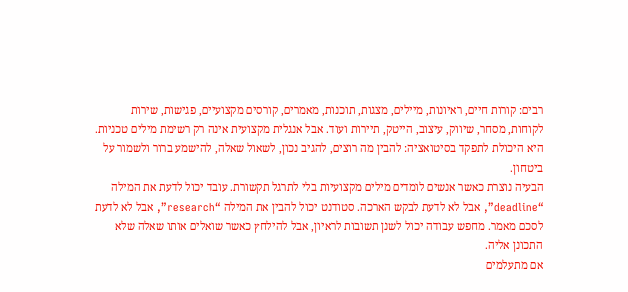רבים: קורות חיים, ראיונות, מיילים, מצגות, תוכנות, מאמרים, קורסים מקצועיים, פגישות, שירות לקוחות, מסחר, שיווק, עיצוב, הייטק, תיירות ועוד. אבל אנגלית מקצועית אינה רק רשימת מילים טכניות. היא היכולת לתפקד בסיטואציה: להבין מה רוצים, להגיב נכון, לשאול שאלה, להישמע ברור ולשמור על ביטחון.
הבעיה נוצרת כאשר אנשים לומדים מילים מקצועיות בלי לתרגל תקשורת. עובד יכול לדעת את המילה “deadline”, אבל לא לדעת לבקש הארכה. סטודנט יכול להבין את המילה “research”, אבל לא לדעת לסכם מאמר. מחפש עבודה יכול לשנן תשובות לראיון, אבל להילחץ כאשר שואלים אותו שאלה שלא התכונן אליה.
אם מתעלמים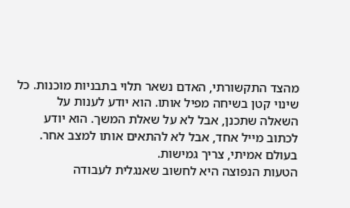מהצד התקשורתי, האדם נשאר תלוי בתבניות מוכנות. כל שינוי קטן בשיחה מפיל אותו. הוא יודע לענות על השאלה שתכנן, אבל לא על שאלת המשך. הוא יודע לכתוב מייל אחד, אבל לא להתאים אותו למצב אחר. בעולם אמיתי, צריך גמישות.
הטעות הנפוצה היא לחשוב שאנגלית לעבודה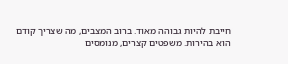חייבת להיות גבוהה מאוד. ברוב המצבים, מה שצריך קודם הוא בהירות. משפטים קצרים, מנומסים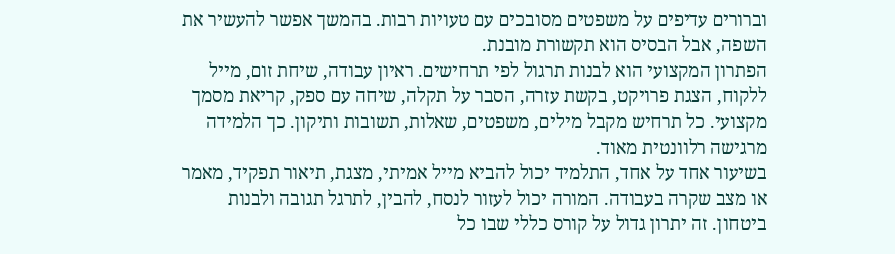וברורים עדיפים על משפטים מסובכים עם טעויות רבות. בהמשך אפשר להעשיר את השפה, אבל הבסיס הוא תקשורת מובנת.
הפתרון המקצועי הוא לבנות תרגול לפי תרחישים. ראיון עבודה, שיחת זום, מייל ללקוח, הצגת פרויקט, בקשת עזרה, הסבר על תקלה, שיחה עם ספק, קריאת מסמך מקצועי. כל תרחיש מקבל מילים, משפטים, שאלות, תשובות ותיקון. כך הלמידה מרגישה רלוונטית מאוד.
בשיעור אחד על אחד, התלמיד יכול להביא מייל אמיתי, מצגת, תיאור תפקיד, מאמר או מצב שקרה בעבודה. המורה יכול לעזור לנסח, להבין, לתרגל תגובה ולבנות ביטחון. זה יתרון גדול על קורס כללי שבו כל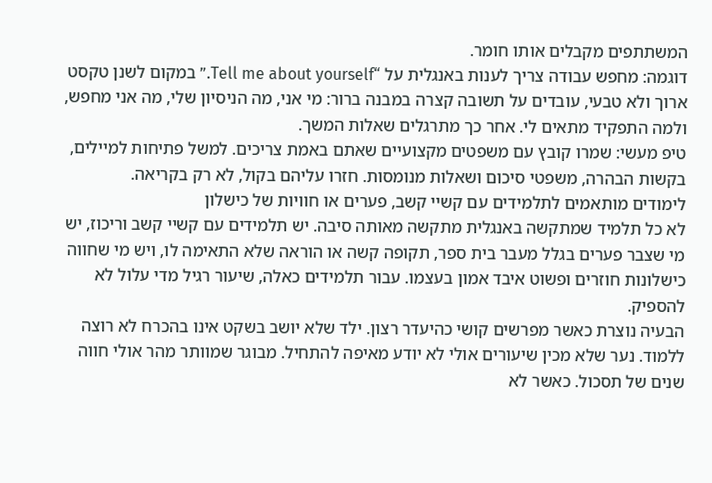המשתתפים מקבלים אותו חומר.
דוגמה: מחפש עבודה צריך לענות באנגלית על “Tell me about yourself.” במקום לשנן טקסט ארוך ולא טבעי, עובדים על תשובה קצרה במבנה ברור: מי אני, מה הניסיון שלי, מה אני מחפש, ולמה התפקיד מתאים לי. אחר כך מתרגלים שאלות המשך.
טיפ מעשי: שמרו קובץ עם משפטים מקצועיים שאתם באמת צריכים. למשל פתיחות למיילים, בקשות הבהרה, משפטי סיכום ושאלות מנומסות. חזרו עליהם בקול, לא רק בקריאה.
לימודים מותאמים לתלמידים עם קשיי קשב, פערים או חוויות של כישלון
לא כל תלמיד שמתקשה באנגלית מתקשה מאותה סיבה. יש תלמידים עם קשיי קשב וריכוז, יש מי שצבר פערים בגלל מעבר בית ספר, תקופה קשה או הוראה שלא התאימה לו, ויש מי שחווה כישלונות חוזרים ופשוט איבד אמון בעצמו. עבור תלמידים כאלה, שיעור רגיל מדי עלול לא להספיק.
הבעיה נוצרת כאשר מפרשים קושי כהיעדר רצון. ילד שלא יושב בשקט אינו בהכרח לא רוצה ללמוד. נער שלא מכין שיעורים אולי לא יודע מאיפה להתחיל. מבוגר שמוותר מהר אולי חווה שנים של תסכול. כאשר לא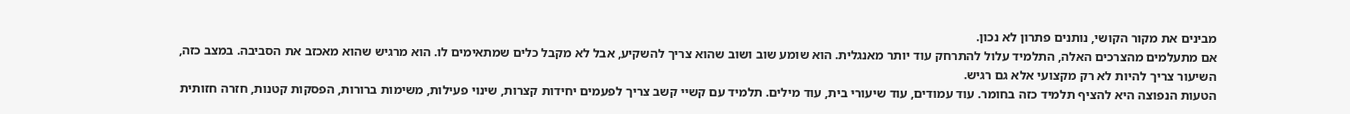מבינים את מקור הקושי, נותנים פתרון לא נכון.
אם מתעלמים מהצרכים האלה, התלמיד עלול להתרחק עוד יותר מאנגלית. הוא שומע שוב ושוב שהוא צריך להשקיע, אבל לא מקבל כלים שמתאימים לו. הוא מרגיש שהוא מאכזב את הסביבה. במצב כזה, השיעור צריך להיות לא רק מקצועי אלא גם רגיש.
הטעות הנפוצה היא להציף תלמיד כזה בחומר. עוד עמודים, עוד שיעורי בית, עוד מילים. תלמיד עם קשיי קשב צריך לפעמים יחידות קצרות, שינוי פעילות, משימות ברורות, הפסקות קטנות, חזרה חזותית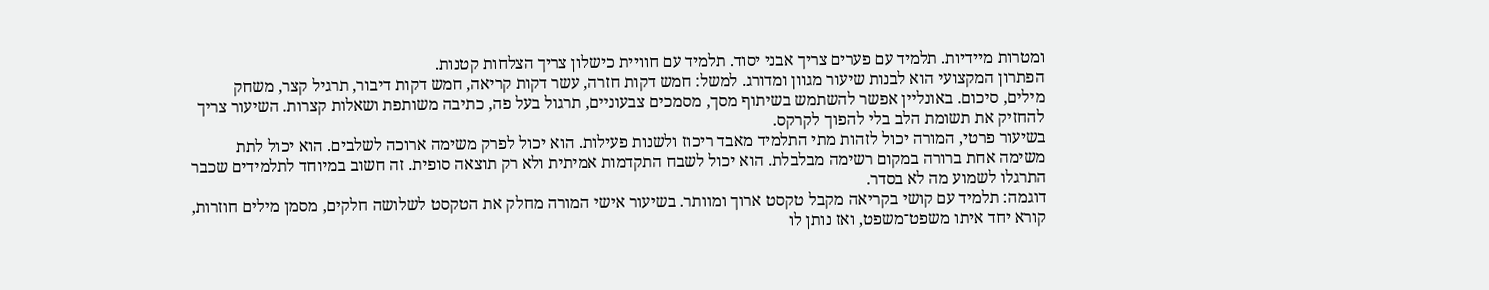ומטרות מיידיות. תלמיד עם פערים צריך אבני יסוד. תלמיד עם חוויית כישלון צריך הצלחות קטנות.
הפתרון המקצועי הוא לבנות שיעור מגוון ומדורג. למשל: חמש דקות חזרה, עשר דקות קריאה, חמש דקות דיבור, תרגיל קצר, משחק מילים, סיכום. באונליין אפשר להשתמש בשיתוף מסך, מסמכים צבעוניים, תרגול בעל פה, כתיבה משותפת ושאלות קצרות. השיעור צריך להחזיק את תשומת הלב בלי להפוך לקרקס.
בשיעור פרטי, המורה יכול לזהות מתי התלמיד מאבד ריכוז ולשנות פעילות. הוא יכול לפרק משימה ארוכה לשלבים. הוא יכול לתת משימה אחת ברורה במקום רשימה מבלבלת. הוא יכול לשבח התקדמות אמיתית ולא רק תוצאה סופית. זה חשוב במיוחד לתלמידים שכבר התרגלו לשמוע מה לא בסדר.
דוגמה: תלמיד עם קושי בקריאה מקבל טקסט ארוך ומוותר. בשיעור אישי המורה מחלק את הטקסט לשלושה חלקים, מסמן מילים חוזרות, קורא יחד איתו משפט־משפט, ואז נותן לו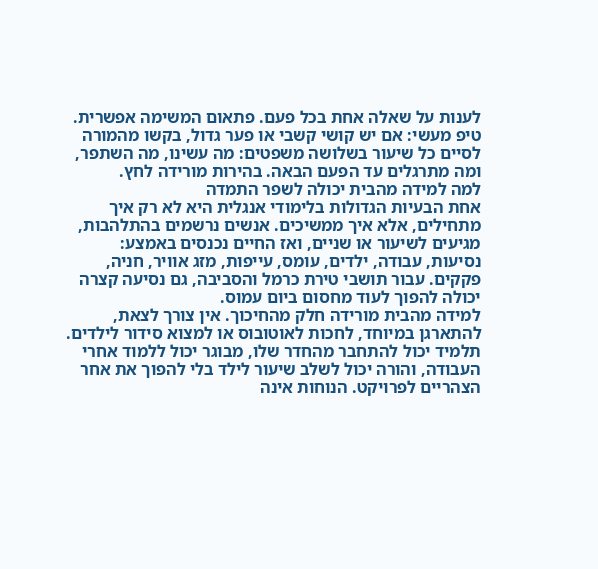לענות על שאלה אחת בכל פעם. פתאום המשימה אפשרית.
טיפ מעשי: אם יש קושי קשבי או פער גדול, בקשו מהמורה לסיים כל שיעור בשלושה משפטים: מה עשינו, מה השתפר, ומה מתרגלים עד הפעם הבאה. בהירות מורידה לחץ.
למה למידה מהבית יכולה לשפר התמדה
אחת הבעיות הגדולות בלימודי אנגלית היא לא רק איך מתחילים, אלא איך ממשיכים. אנשים נרשמים בהתלהבות, מגיעים לשיעור או שניים, ואז החיים נכנסים באמצע: נסיעות, עבודה, ילדים, עומס, עייפות, מזג אוויר, חניה, פקקים. עבור תושבי טירת כרמל והסביבה, גם נסיעה קצרה יכולה להפוך לעוד מחסום ביום עמוס.
למידה מהבית מורידה חלק מהחיכוך. אין צורך לצאת, להתארגן במיוחד, לחכות לאוטובוס או למצוא סידור לילדים. תלמיד יכול להתחבר מהחדר שלו, מבוגר יכול ללמוד אחרי העבודה, והורה יכול לשלב שיעור לילד בלי להפוך את אחר הצהריים לפרויקט. הנוחות אינה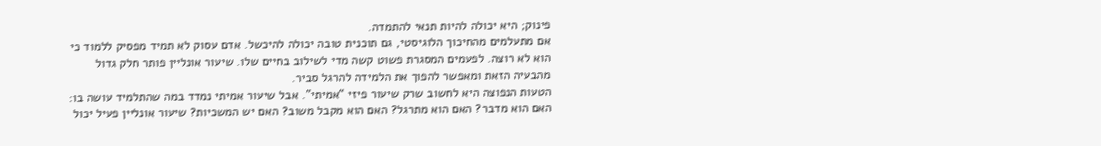פינוק; היא יכולה להיות תנאי להתמדה.
אם מתעלמים מהחיכוך הלוגיסטי, גם תוכנית טובה יכולה להיכשל. אדם עסוק לא תמיד מפסיק ללמוד כי הוא לא רוצה. לפעמים המסגרת פשוט קשה מדי לשילוב בחיים שלו. שיעור אונליין פותר חלק גדול מהבעיה הזאת ומאפשר להפוך את הלמידה להרגל סביר.
הטעות הנפוצה היא לחשוב שרק שיעור פיזי “אמיתי”. אבל שיעור אמיתי נמדד במה שהתלמיד עושה בו: האם הוא מדבר? האם הוא מתרגל? האם הוא מקבל משוב? האם יש המשכיות? שיעור אונליין פעיל יכול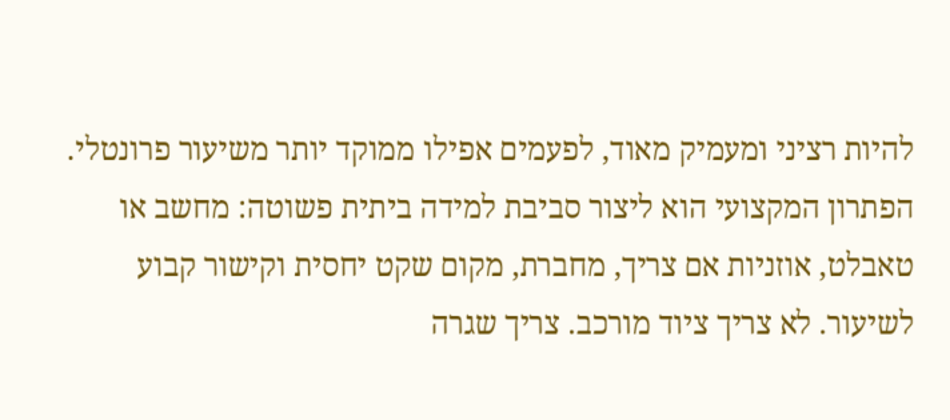להיות רציני ומעמיק מאוד, לפעמים אפילו ממוקד יותר משיעור פרונטלי.
הפתרון המקצועי הוא ליצור סביבת למידה ביתית פשוטה: מחשב או טאבלט, אוזניות אם צריך, מחברת, מקום שקט יחסית וקישור קבוע לשיעור. לא צריך ציוד מורכב. צריך שגרה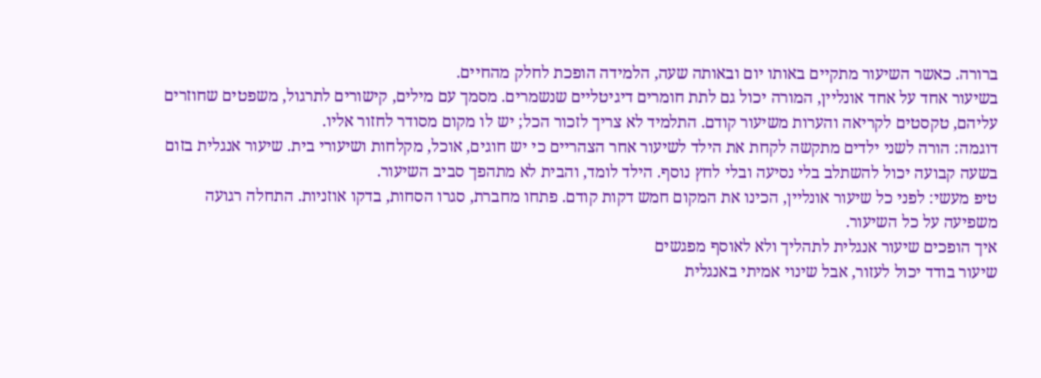ברורה. כאשר השיעור מתקיים באותו יום ובאותה שעה, הלמידה הופכת לחלק מהחיים.
בשיעור אחד על אחד אונליין, המורה יכול גם לתת חומרים דיגיטליים שנשמרים. מסמך עם מילים, קישורים לתרגול, משפטים שחוזרים עליהם, טקסטים לקריאה והערות משיעור קודם. התלמיד לא צריך לזכור הכל; יש לו מקום מסודר לחזור אליו.
דוגמה: הורה לשני ילדים מתקשה לקחת את הילד לשיעור אחר הצהריים כי יש חוגים, אוכל, מקלחות ושיעורי בית. שיעור אנגלית בזום בשעה קבועה יכול להשתלב בלי נסיעה ובלי לחץ נוסף. הילד לומד, והבית לא מתהפך סביב השיעור.
טיפ מעשי: לפני כל שיעור אונליין, הכינו את המקום חמש דקות קודם. פתחו מחברת, סגרו הסחות, בדקו אוזניות. התחלה רגועה משפיעה על כל השיעור.
איך הופכים שיעור אנגלית לתהליך ולא לאוסף מפגשים
שיעור בודד יכול לעזור, אבל שינוי אמיתי באנגלית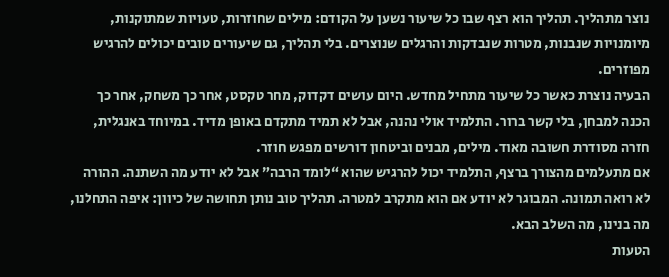נוצר מתהליך. תהליך הוא רצף שבו כל שיעור נשען על הקודם: מילים שחוזרות, טעויות שמתוקנות, מיומנויות שנבנות, מטרות שנבדקות והרגלים שנוצרים. בלי תהליך, גם שיעורים טובים יכולים להרגיש מפוזרים.
הבעיה נוצרת כאשר כל שיעור מתחיל מחדש. היום עושים דקדוק, מחר טקסט, אחר כך משחק, אחר כך הכנה למבחן, בלי קשר ברור. התלמיד אולי נהנה, אבל לא תמיד מתקדם באופן מדיד. במיוחד באנגלית, חזרה מסודרת חשובה מאוד. מילים, מבנים וביטחון דורשים מפגש חוזר.
אם מתעלמים מהצורך ברצף, התלמיד יכול להרגיש שהוא “לומד הרבה” אבל לא יודע מה השתנה. ההורה לא רואה תמונה. המבוגר לא יודע אם הוא מתקרב למטרה. תהליך טוב נותן תחושה של כיוון: איפה התחלנו, מה בנינו, מה השלב הבא.
הטעות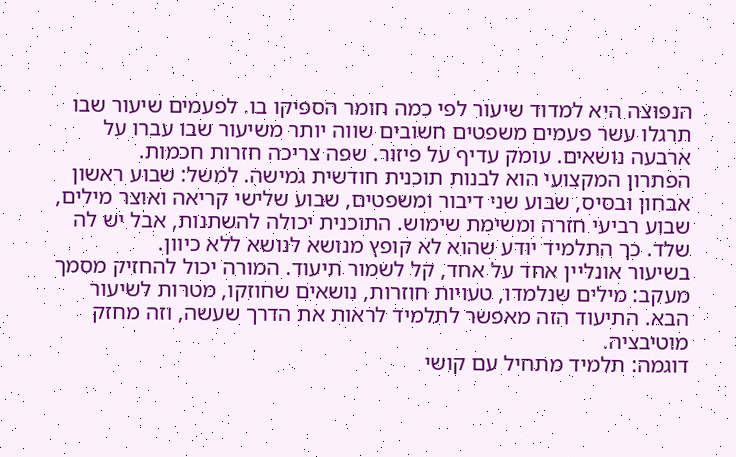הנפוצה היא למדוד שיעור לפי כמה חומר הספיקו בו. לפעמים שיעור שבו תרגלו עשר פעמים משפטים חשובים שווה יותר משיעור שבו עברו על ארבעה נושאים. עומק עדיף על פיזור. שפה צריכה חזרות חכמות.
הפתרון המקצועי הוא לבנות תוכנית חודשית גמישה. למשל: שבוע ראשון אבחון ובסיס, שבוע שני דיבור ומשפטים, שבוע שלישי קריאה ואוצר מילים, שבוע רביעי חזרה ומשימת שימוש. התוכנית יכולה להשתנות, אבל יש לה שלד. כך התלמיד יודע שהוא לא קופץ מנושא לנושא ללא כיוון.
בשיעור אונליין אחד על אחד, קל לשמור תיעוד. המורה יכול להחזיק מסמך מעקב: מילים שנלמדו, טעויות חוזרות, נושאים שחוזקו, מטרות לשיעור הבא. התיעוד הזה מאפשר לתלמיד לראות את הדרך שעשה, וזה מחזק מוטיבציה.
דוגמה: תלמיד מתחיל עם קושי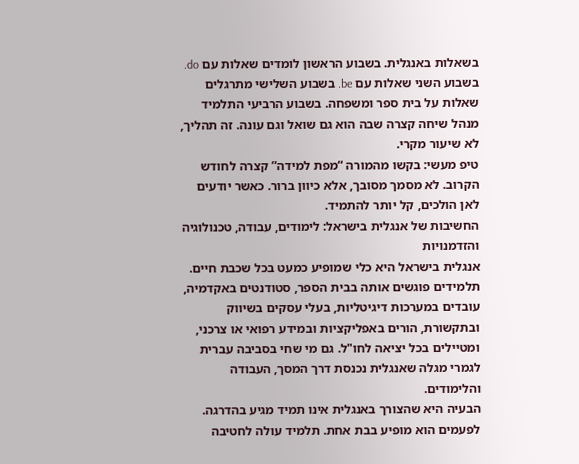בשאלות באנגלית. בשבוע הראשון לומדים שאלות עם do. בשבוע השני שאלות עם be. בשבוע השלישי מתרגלים שאלות על בית ספר ומשפחה. בשבוע הרביעי התלמיד מנהל שיחה קצרה שבה הוא גם שואל וגם עונה. זה תהליך, לא שיעור מקרי.
טיפ מעשי: בקשו מהמורה “מפת למידה” קצרה לחודש הקרוב. לא מסמך מסובך, אלא כיוון ברור. כאשר יודעים לאן הולכים, קל יותר להתמיד.
החשיבות של אנגלית בישראל: לימודים, עבודה, טכנולוגיה והזדמנויות
אנגלית בישראל היא כלי שמופיע כמעט בכל שכבת חיים. תלמידים פוגשים אותה בבית הספר, סטודנטים באקדמיה, עובדים במערכות דיגיטליות, בעלי עסקים בשיווק ובתקשורת, הורים באפליקציות ובמידע רפואי או צרכני, ומטיילים בכל יציאה לחו"ל. גם מי שחי בסביבה עברית לגמרי מגלה שאנגלית נכנסת דרך המסך, העבודה והלימודים.
הבעיה היא שהצורך באנגלית אינו תמיד מגיע בהדרגה. לפעמים הוא מופיע בבת אחת. תלמיד עולה לחטיבה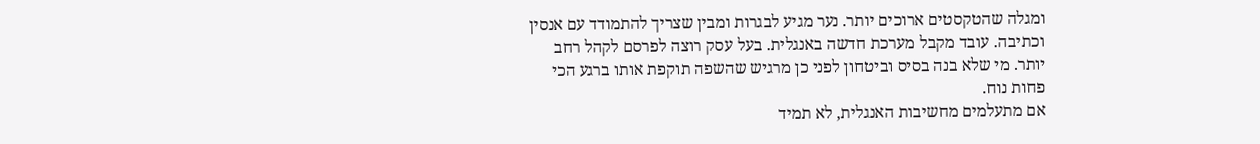ומגלה שהטקסטים ארוכים יותר. נער מגיע לבגרות ומבין שצריך להתמודד עם אנסין וכתיבה. עובד מקבל מערכת חדשה באנגלית. בעל עסק רוצה לפרסם לקהל רחב יותר. מי שלא בנה בסיס וביטחון לפני כן מרגיש שהשפה תוקפת אותו ברגע הכי פחות נוח.
אם מתעלמים מחשיבות האנגלית, לא תמיד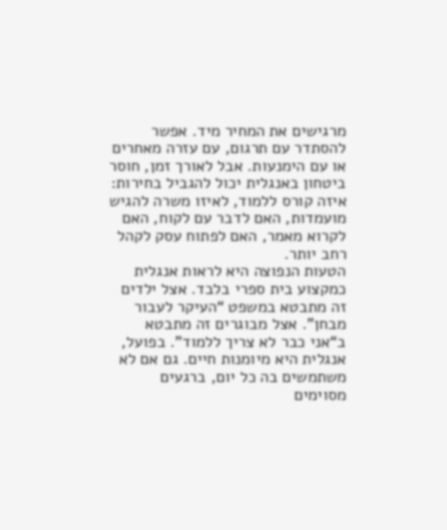מרגישים את המחיר מיד. אפשר להסתדר עם תרגום, עם עזרה מאחרים או עם הימנעות. אבל לאורך זמן, חוסר ביטחון באנגלית יכול להגביל בחירות: איזה קורס ללמוד, לאיזו משרה להגיש מועמדות, האם לדבר עם לקוח, האם לקרוא מאמר, האם לפתוח עסק לקהל רחב יותר.
הטעות הנפוצה היא לראות אנגלית כמקצוע בית ספרי בלבד. אצל ילדים זה מתבטא במשפט “העיקר לעבור מבחן”. אצל מבוגרים זה מתבטא ב“אני כבר לא צריך ללמוד”. בפועל, אנגלית היא מיומנות חיים. גם אם לא משתמשים בה כל יום, ברגעים מסוימים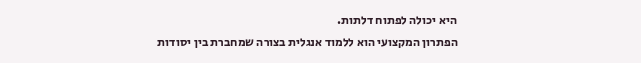היא יכולה לפתוח דלתות.
הפתרון המקצועי הוא ללמוד אנגלית בצורה שמחברת בין יסודות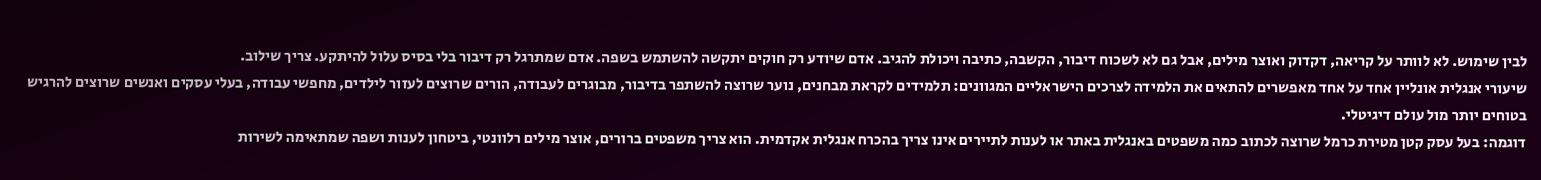לבין שימוש. לא לוותר על קריאה, דקדוק ואוצר מילים, אבל גם לא לשכוח דיבור, הקשבה, כתיבה ויכולת להגיב. אדם שיודע רק חוקים יתקשה להשתמש בשפה. אדם שמתרגל רק דיבור בלי בסיס עלול להיתקע. צריך שילוב.
שיעורי אנגלית אונליין אחד על אחד מאפשרים להתאים את הלמידה לצרכים הישראליים המגוונים: תלמידים לקראת מבחנים, נוער שרוצה להשתפר בדיבור, מבוגרים לעבודה, הורים שרוצים לעזור לילדים, מחפשי עבודה, בעלי עסקים ואנשים שרוצים להרגיש בטוחים יותר מול עולם דיגיטלי.
דוגמה: בעל עסק קטן מטירת כרמל שרוצה לכתוב כמה משפטים באנגלית באתר או לענות לתיירים אינו צריך בהכרח אנגלית אקדמית. הוא צריך משפטים ברורים, אוצר מילים רלוונטי, ביטחון לענות ושפה שמתאימה לשירות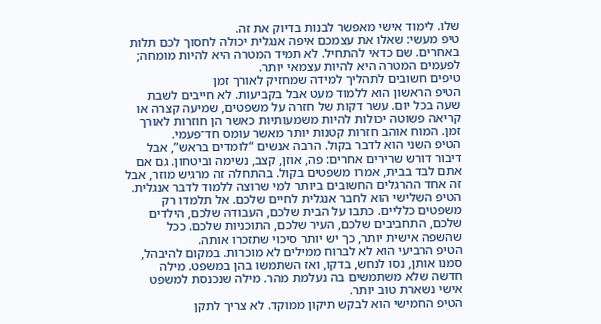שלו. לימוד אישי מאפשר לבנות בדיוק את זה.
טיפ מעשי: שאלו את עצמכם איפה אנגלית יכולה לחסוך לכם תלות באחרים. שם כדאי להתחיל. לא תמיד המטרה היא להיות מומחה; לפעמים המטרה היא להיות עצמאי יותר.
טיפים חשובים לתהליך למידה שמחזיק לאורך זמן
הטיפ הראשון הוא ללמוד מעט אבל בקביעות. לא חייבים לשבת שעה בכל יום. עשר דקות של חזרה על משפטים, שמיעה קצרה או קריאה פשוטה יכולות להיות משמעותיות כאשר הן חוזרות לאורך זמן. המוח אוהב חזרות קטנות יותר מאשר עומס חד־פעמי.
הטיפ השני הוא לדבר בקול. הרבה אנשים “לומדים בראש”, אבל דיבור דורש שרירים אחרים: פה, אוזן, קצב, נשימה וביטחון. גם אם אתם לבד בבית, אמרו משפטים בקול. בהתחלה זה מרגיש מוזר, אבל זה אחד ההרגלים החשובים ביותר למי שרוצה ללמוד לדבר אנגלית.
הטיפ השלישי הוא לחבר אנגלית לחיים שלכם. אל תלמדו רק משפטים כלליים. כתבו על הבית שלכם, העבודה שלכם, הילדים שלכם, התחביבים שלכם, העיר שלכם, התוכניות שלכם. ככל שהשפה אישית יותר, כך יש יותר סיכוי שתזכרו אותה.
הטיפ הרביעי הוא לא לברוח ממילים לא מוכרות. במקום להיבהל, סמנו אותן, נסו לנחש, בדקו, ואז השתמשו בהן במשפט. מילה חדשה שלא משתמשים בה נעלמת מהר. מילה שנכנסת למשפט אישי נשארת טוב יותר.
הטיפ החמישי הוא לבקש תיקון ממוקד. לא צריך לתקן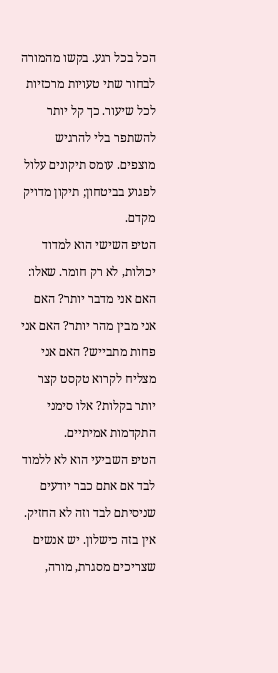הכל בכל רגע. בקשו מהמורה לבחור שתי טעויות מרכזיות לכל שיעור. כך קל יותר להשתפר בלי להרגיש מוצפים. עומס תיקונים עלול לפגוע בביטחון; תיקון מדויק מקדם.
הטיפ השישי הוא למדוד יכולות, לא רק חומר. שאלו: האם אני מדבר יותר? האם אני מבין מהר יותר? האם אני פחות מתבייש? האם אני מצליח לקרוא טקסט קצר יותר בקלות? אלו סימני התקדמות אמיתיים.
הטיפ השביעי הוא לא ללמוד לבד אם אתם כבר יודעים שניסיתם לבד וזה לא החזיק. אין בזה כישלון. יש אנשים שצריכים מסגרת, מורה,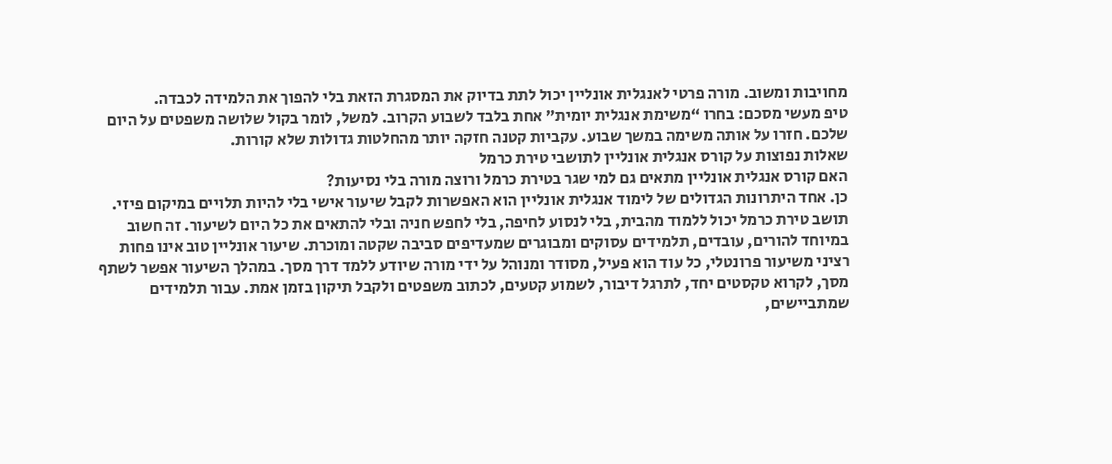מחויבות ומשוב. מורה פרטי לאנגלית אונליין יכול לתת בדיוק את המסגרת הזאת בלי להפוך את הלמידה לכבדה.
טיפ מעשי מסכם: בחרו “משימת אנגלית יומית” אחת בלבד לשבוע הקרוב. למשל, לומר בקול שלושה משפטים על היום שלכם. חזרו על אותה משימה במשך שבוע. עקביות קטנה חזקה יותר מהחלטות גדולות שלא קורות.
שאלות נפוצות על קורס אנגלית אונליין לתושבי טירת כרמל
האם קורס אנגלית אונליין מתאים גם למי שגר בטירת כרמל ורוצה מורה בלי נסיעות?
כן. אחד היתרונות הגדולים של לימוד אנגלית אונליין הוא האפשרות לקבל שיעור אישי בלי להיות תלויים במיקום פיזי. תושב טירת כרמל יכול ללמוד מהבית, בלי לנסוע לחיפה, בלי לחפש חניה ובלי להתאים את כל היום לשיעור. זה חשוב במיוחד להורים, עובדים, תלמידים עסוקים ומבוגרים שמעדיפים סביבה שקטה ומוכרת. שיעור אונליין טוב אינו פחות רציני משיעור פרונטלי, כל עוד הוא פעיל, מסודר ומנוהל על ידי מורה שיודע ללמד דרך מסך. במהלך השיעור אפשר לשתף מסך, לקרוא טקסטים יחד, לתרגל דיבור, לשמוע קטעים, לכתוב משפטים ולקבל תיקון בזמן אמת. עבור תלמידים שמתביישים,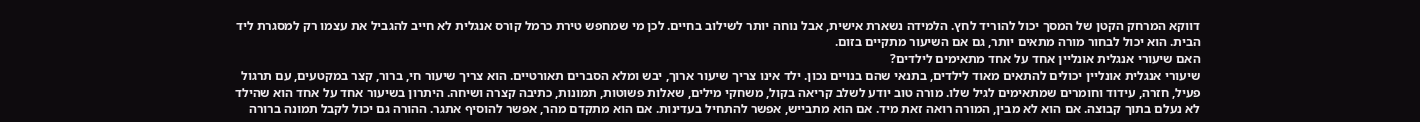דווקא המרחק הקטן של המסך יכול להוריד לחץ. הלמידה נשארת אישית, אבל נוחה יותר לשילוב בחיים. לכן מי שמחפש טירת כרמל קורס אנגלית לא חייב להגביל את עצמו רק למסגרת ליד הבית. הוא יכול לבחור מורה מתאים יותר, גם אם השיעור מתקיים בזום.
האם שיעורי אנגלית אונליין אחד על אחד מתאימים לילדים?
שיעורי אנגלית אונליין יכולים להתאים מאוד לילדים, בתנאי שהם בנויים נכון. ילד אינו צריך שיעור ארוך, יבש ומלא הסברים תאורטיים. הוא צריך שיעור חי, ברור, קצר במקטעים, עם תרגול פעיל, חזרה, עידוד וחומרים שמתאימים לגיל שלו. מורה טוב יודע לשלב קריאה בקול, משחקי מילים, שאלות פשוטות, תמונות, כתיבה קצרה ושיחה. היתרון בשיעור אחד על אחד הוא שהילד לא נעלם בתוך קבוצה. אם הוא לא מבין, המורה רואה זאת מיד. אם הוא מתבייש, אפשר להתחיל בעדינות. אם הוא מתקדם מהר, אפשר להוסיף אתגר. ההורה גם יכול לקבל תמונה ברורה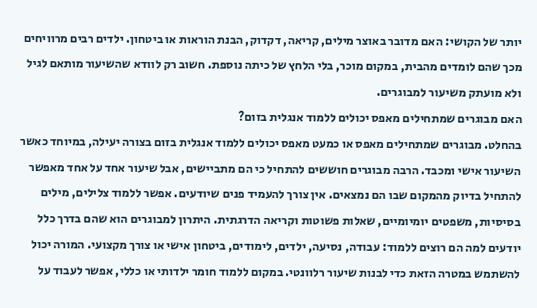יותר של הקושי: האם מדובר באוצר מילים, קריאה, דקדוק, הבנת הוראות או ביטחון. ילדים רבים מרוויחים מכך שהם לומדים מהבית, במקום מוכר, בלי הלחץ של כיתה נוספת. חשוב רק לוודא שהשיעור מותאם לגיל ולא מועתק משיעור למבוגרים.
האם מבוגרים שמתחילים מאפס יכולים ללמוד אנגלית בזום?
בהחלט. מבוגרים שמתחילים מאפס או כמעט מאפס יכולים ללמוד אנגלית בזום בצורה יעילה, במיוחד כאשר השיעור אישי ומכבד. הרבה מבוגרים חוששים להתחיל כי הם מתביישים, אבל שיעור אחד על אחד מאפשר להתחיל בדיוק מהמקום שבו הם נמצאים. אין צורך להעמיד פנים שיודעים. אפשר ללמוד צלילים, מילים בסיסיות, משפטים יומיומיים, שאלות פשוטות וקריאה הדרגתית. היתרון למבוגרים הוא שהם בדרך כלל יודעים למה הם רוצים ללמוד: עבודה, נסיעה, ילדים, לימודים, ביטחון אישי או צורך מקצועי. המורה יכול להשתמש במטרה הזאת כדי לבנות שיעור רלוונטי. במקום ללמוד חומר ילדותי או כללי, אפשר לעבוד על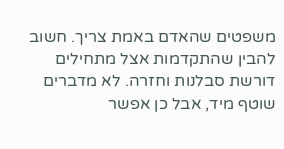משפטים שהאדם באמת צריך. חשוב להבין שהתקדמות אצל מתחילים דורשת סבלנות וחזרה. לא מדברים שוטף מיד, אבל כן אפשר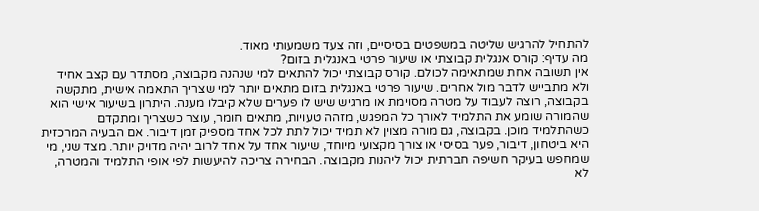להתחיל להרגיש שליטה במשפטים בסיסיים, וזה צעד משמעותי מאוד.
מה עדיף: קורס אנגלית קבוצתי או שיעור פרטי באנגלית בזום?
אין תשובה אחת שמתאימה לכולם. קורס קבוצתי יכול להתאים למי שנהנה מקבוצה, מסתדר עם קצב אחיד ולא מתבייש לדבר מול אחרים. שיעור פרטי באנגלית בזום מתאים יותר למי שצריך התאמה אישית, מתקשה בקבוצה, רוצה לעבוד על מטרה מסוימת או מרגיש שיש לו פערים שלא קיבלו מענה. היתרון בשיעור אישי הוא שהמורה שומע את התלמיד לאורך כל המפגש, מזהה טעויות, מתאים חומר, עוצר כשצריך ומתקדם כשהתלמיד מוכן. בקבוצה, גם מורה מצוין לא תמיד יכול לתת לכל אחד מספיק זמן דיבור. אם הבעיה המרכזית היא ביטחון, דיבור, פער בסיסי או צורך מקצועי מיוחד, שיעור אחד על אחד לרוב יהיה מדויק יותר. מצד שני, מי שמחפש בעיקר חשיפה חברתית יכול ליהנות מקבוצה. הבחירה צריכה להיעשות לפי אופי התלמיד והמטרה, לא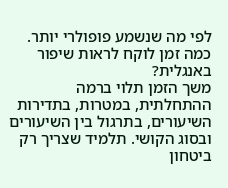לפי מה שנשמע פופולרי יותר.
כמה זמן לוקח לראות שיפור באנגלית?
משך הזמן תלוי ברמה ההתחלתית, במטרות, בתדירות השיעורים, בתרגול בין השיעורים ובסוג הקושי. תלמיד שצריך רק ביטחון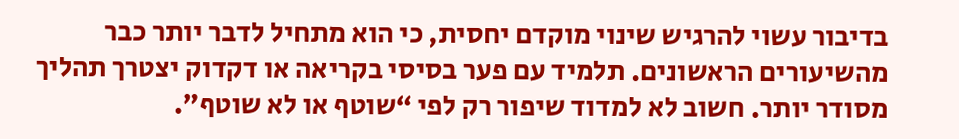בדיבור עשוי להרגיש שינוי מוקדם יחסית, כי הוא מתחיל לדבר יותר כבר מהשיעורים הראשונים. תלמיד עם פער בסיסי בקריאה או דקדוק יצטרך תהליך מסודר יותר. חשוב לא למדוד שיפור רק לפי “שוטף או לא שוטף”.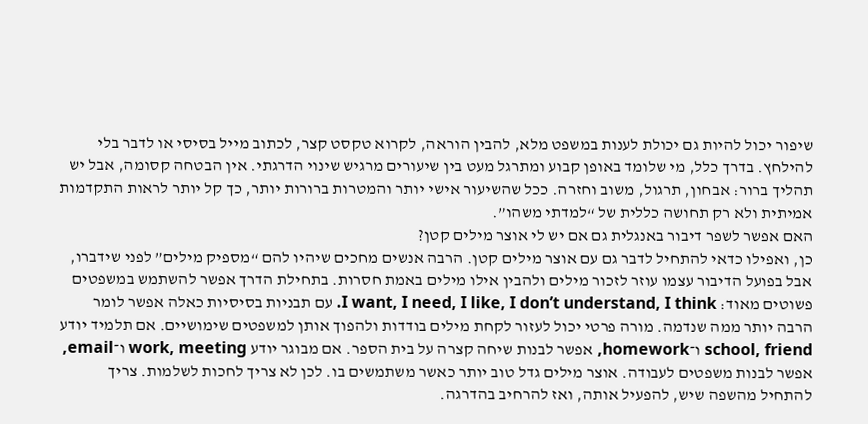שיפור יכול להיות גם יכולת לענות במשפט מלא, להבין הוראה, לקרוא טקסט קצר, לכתוב מייל בסיסי או לדבר בלי להילחץ. בדרך כלל, מי שלומד באופן קבוע ומתרגל מעט בין שיעורים מרגיש שינוי הדרגתי. אין הבטחה קסומה, אבל יש תהליך ברור: אבחון, תרגול, משוב וחזרה. ככל שהשיעור אישי יותר והמטרות ברורות יותר, כך קל יותר לראות התקדמות אמיתית ולא רק תחושה כללית של “למדתי משהו”.
האם אפשר לשפר דיבור באנגלית גם אם יש לי אוצר מילים קטן?
כן, ואפילו כדאי להתחיל לדבר גם עם אוצר מילים קטן. הרבה אנשים מחכים שיהיו להם “מספיק מילים” לפני שידברו, אבל בפועל הדיבור עצמו עוזר לזכור מילים ולהבין אילו מילים באמת חסרות. בתחילת הדרך אפשר להשתמש במשפטים פשוטים מאוד: I want, I need, I like, I don’t understand, I think. עם תבניות בסיסיות כאלה אפשר לומר הרבה יותר ממה שנדמה. מורה פרטי יכול לעזור לקחת מילים בודדות ולהפוך אותן למשפטים שימושיים. אם תלמיד יודע school, friend ו־homework, אפשר לבנות שיחה קצרה על בית הספר. אם מבוגר יודע work, meeting ו־email, אפשר לבנות משפטים לעבודה. אוצר מילים גדל טוב יותר כאשר משתמשים בו. לכן לא צריך לחכות לשלמות. צריך להתחיל מהשפה שיש, להפעיל אותה, ואז להרחיב בהדרגה.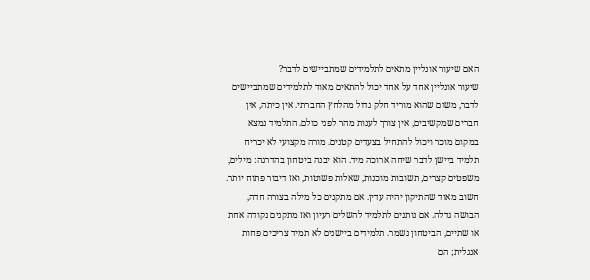האם שיעור אונליין מתאים לתלמידים שמתביישים לדבר?
שיעור אונליין אחד על אחד יכול להתאים מאוד לתלמידים שמתביישים לדבר, משום שהוא מוריד חלק גדול מהלחץ החברתי. אין כיתה, אין חברים שמקשיבים, אין צורך לענות מהר לפני כולם. התלמיד נמצא במקום מוכר ויכול להתחיל בצעדים קטנים. מורה מקצועי לא יכריח תלמיד ביישן לדבר שיחה ארוכה מיד. הוא יבנה ביטחון בהדרגה: מילים, משפטים קצרים, תשובות מוכנות, שאלות פשוטות, ואז דיבור פתוח יותר. חשוב מאוד שהתיקון יהיה עדין. אם מתקנים כל מילה בצורה חדה, הבושה גדלה. אם נותנים לתלמיד להשלים רעיון ואז מתקנים נקודה אחת או שתיים, הביטחון נשמר. תלמידים ביישנים לא תמיד צריכים פחות אנגלית; הם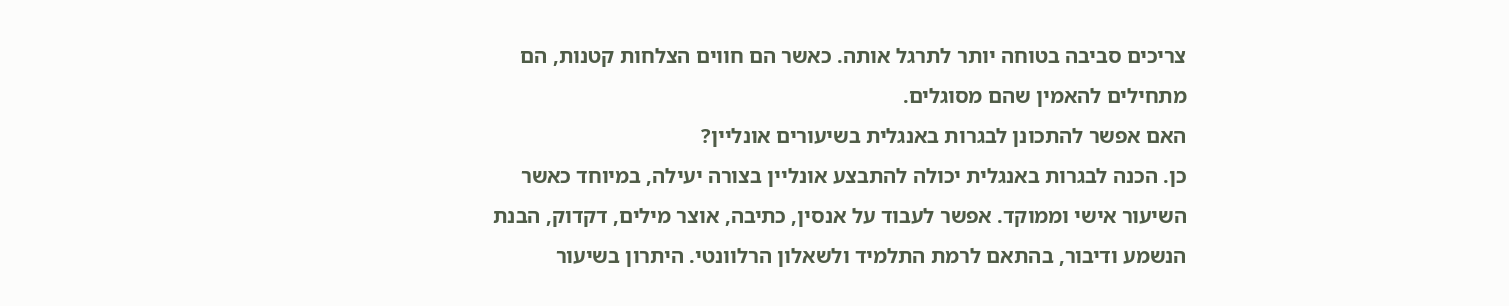צריכים סביבה בטוחה יותר לתרגל אותה. כאשר הם חווים הצלחות קטנות, הם מתחילים להאמין שהם מסוגלים.
האם אפשר להתכונן לבגרות באנגלית בשיעורים אונליין?
כן. הכנה לבגרות באנגלית יכולה להתבצע אונליין בצורה יעילה, במיוחד כאשר השיעור אישי וממוקד. אפשר לעבוד על אנסין, כתיבה, אוצר מילים, דקדוק, הבנת הנשמע ודיבור, בהתאם לרמת התלמיד ולשאלון הרלוונטי. היתרון בשיעור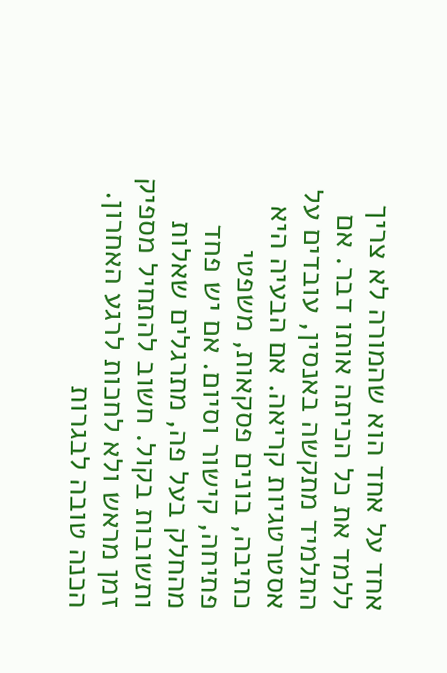אחד על אחד הוא שהמורה לא צריך ללמד את כל הכיתה אותו דבר. אם התלמיד מתקשה באנסין, עובדים על אסטרטגיות קריאה. אם הבעיה היא כתיבה, בונים פסקאות, משפטי פתיחה, קישור וסיום. אם יש פחד מהחלק בעל פה, מתרגלים שאלות ותשובות בקול. חשוב להתחיל מספיק זמן מראש ולא לחכות לרגע האחרון. הכנה טובה לבגרות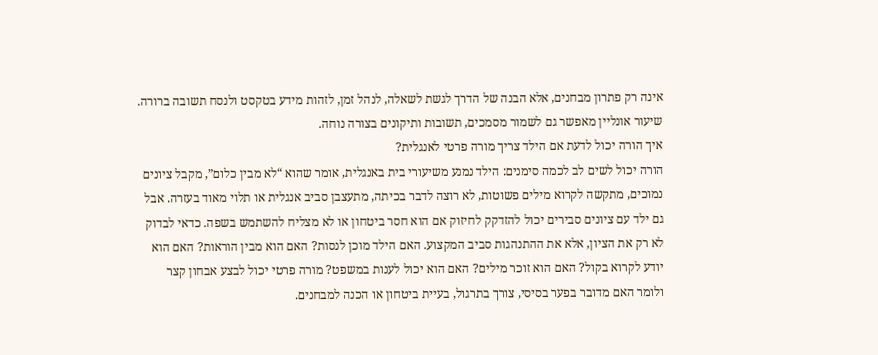אינה רק פתרון מבחנים, אלא הבנה של הדרך לגשת לשאלה, לנהל זמן, לזהות מידע בטקסט ולנסח תשובה ברורה. שיעור אונליין מאפשר גם לשמור מסמכים, תשובות ותיקונים בצורה נוחה.
איך הורה יכול לדעת אם הילד צריך מורה פרטי לאנגלית?
הורה יכול לשים לב לכמה סימנים: הילד נמנע משיעורי בית באנגלית, אומר שהוא “לא מבין כלום”, מקבל ציונים נמוכים, מתקשה לקרוא מילים פשוטות, לא רוצה לדבר בכיתה, מתעצבן סביב אנגלית או תלוי מאוד בעזרה. אבל גם ילד עם ציונים סבירים יכול להזדקק לחיזוק אם הוא חסר ביטחון או לא מצליח להשתמש בשפה. כדאי לבדוק לא רק את הציון, אלא את ההתנהגות סביב המקצוע. האם הילד מוכן לנסות? האם הוא מבין הוראות? האם הוא יודע לקרוא בקול? האם הוא זוכר מילים? האם הוא יכול לענות במשפט? מורה פרטי יכול לבצע אבחון קצר ולומר האם מדובר בפער בסיסי, צורך בתרגול, בעיית ביטחון או הכנה למבחנים.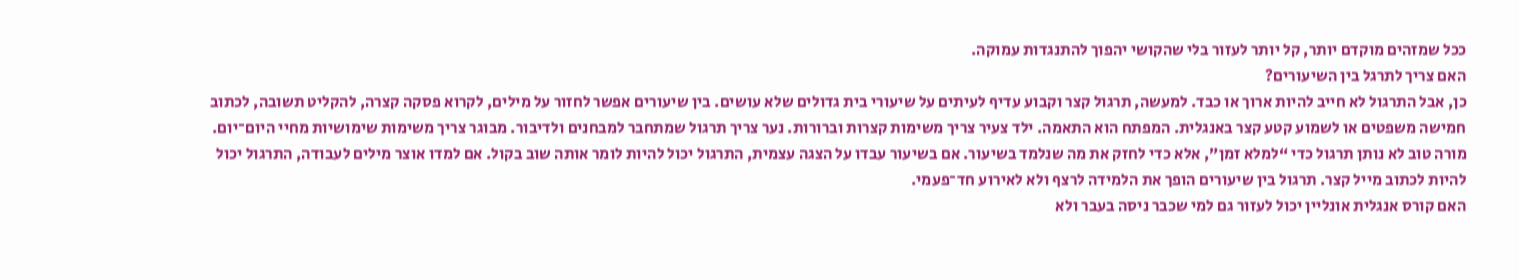ככל שמזהים מוקדם יותר, קל יותר לעזור בלי שהקושי יהפוך להתנגדות עמוקה.
האם צריך לתרגל בין השיעורים?
כן, אבל התרגול לא חייב להיות ארוך או כבד. למעשה, תרגול קצר וקבוע עדיף לעיתים על שיעורי בית גדולים שלא עושים. בין שיעורים אפשר לחזור על מילים, לקרוא פסקה קצרה, להקליט תשובה, לכתוב חמישה משפטים או לשמוע קטע קצר באנגלית. המפתח הוא התאמה. ילד צעיר צריך משימות קצרות וברורות. נער צריך תרגול שמתחבר למבחנים ולדיבור. מבוגר צריך משימות שימושיות מחיי היום־יום. מורה טוב לא נותן תרגול כדי “למלא זמן”, אלא כדי לחזק את מה שנלמד בשיעור. אם בשיעור עבדו על הצגה עצמית, התרגול יכול להיות לומר אותה שוב בקול. אם למדו אוצר מילים לעבודה, התרגול יכול להיות לכתוב מייל קצר. תרגול בין שיעורים הופך את הלמידה לרצף ולא לאירוע חד־פעמי.
האם קורס אנגלית אונליין יכול לעזור גם למי שכבר ניסה בעבר ולא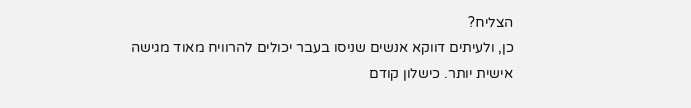הצליח?
כן, ולעיתים דווקא אנשים שניסו בעבר יכולים להרוויח מאוד מגישה אישית יותר. כישלון קודם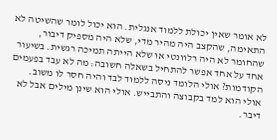לא אומר שאין יכולת ללמוד אנגלית. הוא יכול לומר שהשיטה לא התאימה, שהקצב היה מהיר מדי, שלא היה מספיק דיבור, שהחומר לא היה רלוונטי או שלא הייתה תמיכה רגשית. בשיעור אחד על אחד אפשר להתחיל בשאלה חשובה: מה לא עבד בפעמים הקודמות? אולי הלומד ניסה ללמוד לבד והיה חסר לו משוב. אולי הוא למד בקבוצה והתבייש. אולי הוא שינן מילים אבל לא דיבר.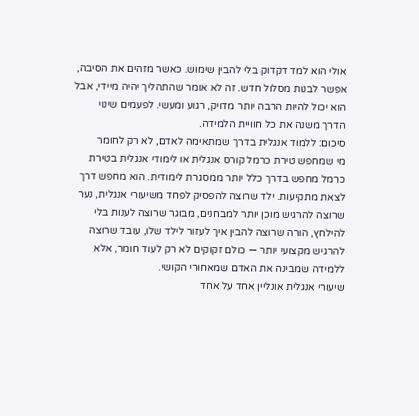אולי הוא למד דקדוק בלי להבין שימוש. כאשר מזהים את הסיבה, אפשר לבנות מסלול חדש. זה לא אומר שהתהליך יהיה מיידי, אבל הוא יכול להיות הרבה יותר מדויק, רגוע ומעשי. לפעמים שינוי הדרך משנה את כל חוויית הלמידה.
סיכום: ללמוד אנגלית בדרך שמתאימה לאדם, לא רק לחומר
מי שמחפש טירת כרמל קורס אנגלית או לימודי אנגלית בטירת כרמל מחפש בדרך כלל יותר ממסגרת לימודית. הוא מחפש דרך לצאת מתקיעות. ילד שרוצה להפסיק לפחד משיעורי אנגלית, נער שרוצה להרגיש מוכן יותר למבחנים, מבוגר שרוצה לענות בלי להילחץ, הורה שרוצה להבין איך לעזור לילד שלו, עובד שרוצה להרגיש מקצועי יותר — כולם זקוקים לא רק לעוד חומר, אלא ללמידה שמבינה את האדם שמאחורי הקושי.
שיעורי אנגלית אונליין אחד על אחד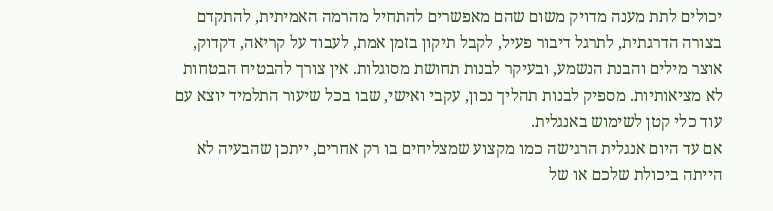יכולים לתת מענה מדויק משום שהם מאפשרים להתחיל מהרמה האמיתית, להתקדם בצורה הדרגתית, לתרגל דיבור פעיל, לקבל תיקון בזמן אמת, לעבוד על קריאה, דקדוק, אוצר מילים והבנת הנשמע, ובעיקר לבנות תחושת מסוגלות. אין צורך להבטיח הבטחות לא מציאותיות. מספיק לבנות תהליך נכון, עקבי ואישי, שבו בכל שיעור התלמיד יוצא עם עוד כלי קטן לשימוש באנגלית.
אם עד היום אנגלית הרגישה כמו מקצוע שמצליחים בו רק אחרים, ייתכן שהבעיה לא הייתה ביכולת שלכם או של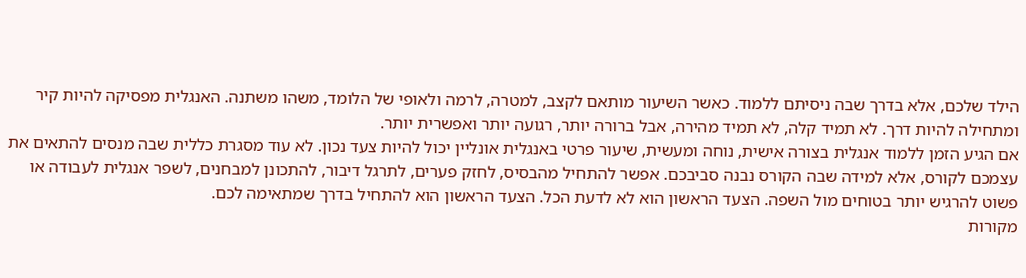הילד שלכם, אלא בדרך שבה ניסיתם ללמוד. כאשר השיעור מותאם לקצב, למטרה, לרמה ולאופי של הלומד, משהו משתנה. האנגלית מפסיקה להיות קיר ומתחילה להיות דרך. לא תמיד קלה, לא תמיד מהירה, אבל ברורה יותר, רגועה יותר ואפשרית יותר.
אם הגיע הזמן ללמוד אנגלית בצורה אישית, נוחה ומעשית, שיעור פרטי באנגלית אונליין יכול להיות צעד נכון. לא עוד מסגרת כללית שבה מנסים להתאים את עצמכם לקורס, אלא למידה שבה הקורס נבנה סביבכם. אפשר להתחיל מהבסיס, לחזק פערים, לתרגל דיבור, להתכונן למבחנים, לשפר אנגלית לעבודה או פשוט להרגיש יותר בטוחים מול השפה. הצעד הראשון הוא לא לדעת הכל. הצעד הראשון הוא להתחיל בדרך שמתאימה לכם.
מקורות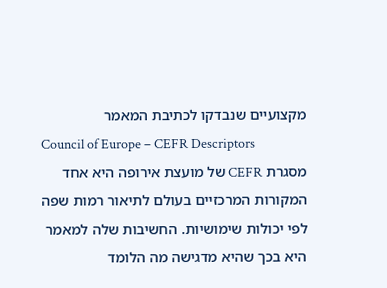מקצועיים שנבדקו לכתיבת המאמר
Council of Europe – CEFR Descriptors
מסגרת CEFR של מועצת אירופה היא אחד המקורות המרכזיים בעולם לתיאור רמות שפה לפי יכולות שימושיות. החשיבות שלה למאמר היא בכך שהיא מדגישה מה הלומד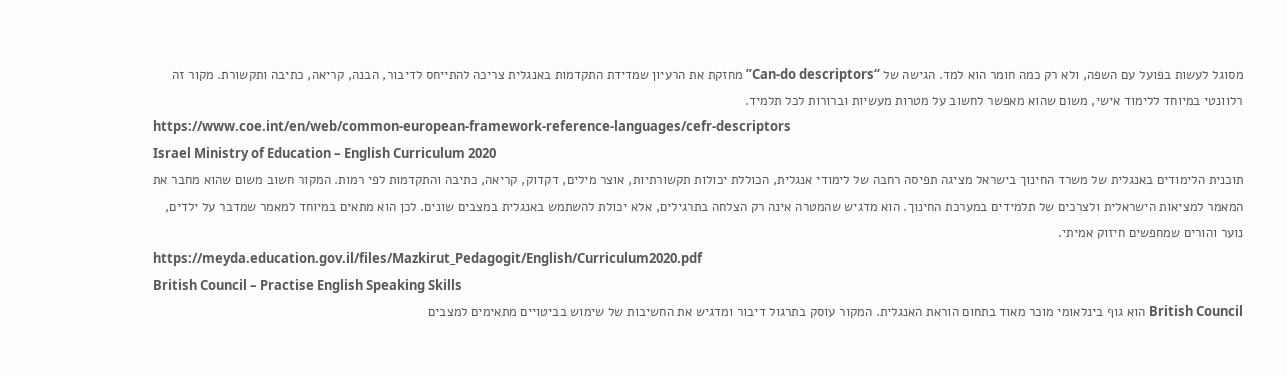מסוגל לעשות בפועל עם השפה, ולא רק כמה חומר הוא למד. הגישה של “Can-do descriptors” מחזקת את הרעיון שמדידת התקדמות באנגלית צריכה להתייחס לדיבור, הבנה, קריאה, כתיבה ותקשורת. מקור זה רלוונטי במיוחד ללימוד אישי, משום שהוא מאפשר לחשוב על מטרות מעשיות וברורות לכל תלמיד.
https://www.coe.int/en/web/common-european-framework-reference-languages/cefr-descriptors
Israel Ministry of Education – English Curriculum 2020
תוכנית הלימודים באנגלית של משרד החינוך בישראל מציגה תפיסה רחבה של לימודי אנגלית, הכוללת יכולות תקשורתיות, אוצר מילים, דקדוק, קריאה, כתיבה והתקדמות לפי רמות. המקור חשוב משום שהוא מחבר את המאמר למציאות הישראלית ולצרכים של תלמידים במערכת החינוך. הוא מדגיש שהמטרה אינה רק הצלחה בתרגילים, אלא יכולת להשתמש באנגלית במצבים שונים. לכן הוא מתאים במיוחד למאמר שמדבר על ילדים, נוער והורים שמחפשים חיזוק אמיתי.
https://meyda.education.gov.il/files/Mazkirut_Pedagogit/English/Curriculum2020.pdf
British Council – Practise English Speaking Skills
British Council הוא גוף בינלאומי מוכר מאוד בתחום הוראת האנגלית. המקור עוסק בתרגול דיבור ומדגיש את החשיבות של שימוש בביטויים מתאימים למצבים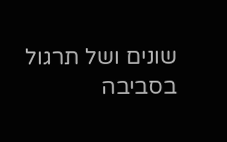שונים ושל תרגול בסביבה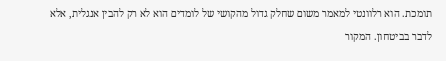תומכת. הוא רלוונטי למאמר משום שחלק גדול מהקושי של לומדים הוא לא רק להבין אנגלית, אלא לדבר בביטחון. המקור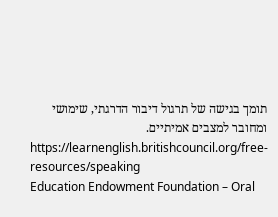תומך בגישה של תרגול דיבור הדרגתי, שימושי ומחובר למצבים אמיתיים.
https://learnenglish.britishcouncil.org/free-resources/speaking
Education Endowment Foundation – Oral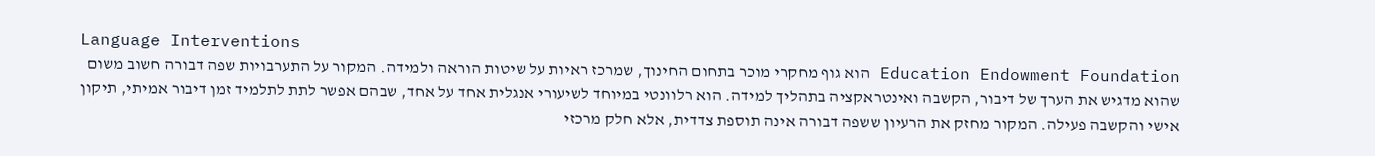Language Interventions
Education Endowment Foundation הוא גוף מחקרי מוכר בתחום החינוך, שמרכז ראיות על שיטות הוראה ולמידה. המקור על התערבויות שפה דבורה חשוב משום שהוא מדגיש את הערך של דיבור, הקשבה ואינטראקציה בתהליך למידה. הוא רלוונטי במיוחד לשיעורי אנגלית אחד על אחד, שבהם אפשר לתת לתלמיד זמן דיבור אמיתי, תיקון אישי והקשבה פעילה. המקור מחזק את הרעיון ששפה דבורה אינה תוספת צדדית, אלא חלק מרכזי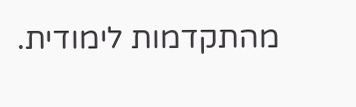מהתקדמות לימודית.